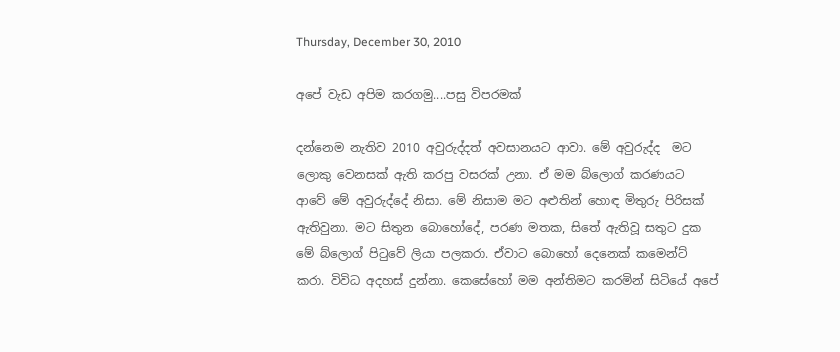Thursday, December 30, 2010

අපේ වැඩ අපිම කරගමු....පසු විපරමක්

දන්නෙම නැතිව 2010 අවුරුද්දත් අවසානයට ආවා. මේ අවුරුද්ද  මට ලොකු වෙනසක් ඇති කරපු වසරක් උනා. ඒ මම බ්ලොග් කරණයට ආවේ මේ අවුරුද්දේ නිසා. මේ නිසාම මට අළුතින් හොඳ මිතුරු පිරිසක් ඇතිවුනා. මට සිතුන බොහෝදේ, පරණ මතක, සිතේ ඇතිවූ සතුට දුක මේ බ්ලොග් පිටුවේ ලියා පලකරා. ඒවාට බොහෝ දෙනෙක් කමෙන්ට් කරා. විවිධ අදහස් දුන්නා. කෙසේහෝ මම අන්තිමට කරමින් සිටියේ අපේ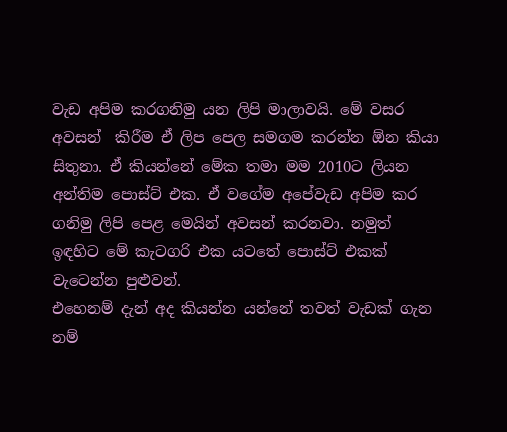වැඩ අපිම කරගනිමු යන ලිපි මාලාවයි. මේ වසර අවසන්  කිරීම ඒ ලිප පෙල සමගම කරන්න ඕන කියා සිතුනා. ඒ කියන්නේ මේක තමා මම 2010ට ලියන අන්තිම පොස්ට් එක. ඒ වගේම අපේවැඩ අපිම කර ගනිමු ලිපි පෙළ මෙයින් අවසන් කරනවා. නමුත් ඉඳහිට මේ කැටගරි එක යටතේ පොස්ට් එකක් වැටෙන්න පුළුවන්.
එහෙනම් දැන් අද කියන්න යන්නේ තවත් වැඩක් ගැන නම්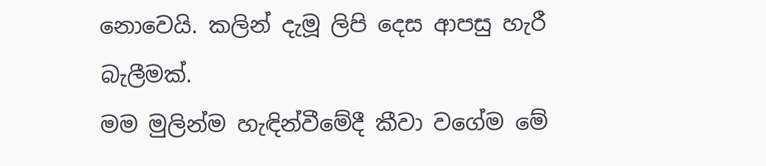නොවෙයි. කලින් දැමූ ලිපි දෙස ආපසු හැරී බැලීමක්.
මම මුලින්ම හැඳින්වීමේදී කීවා වගේම මේ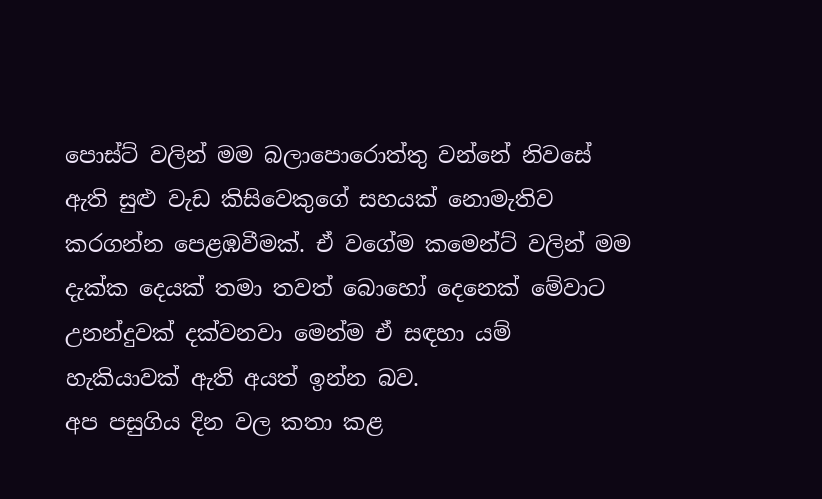පොස්ට් වලින් මම බලාපොරොත්තු වන්නේ නිවසේ ඇති සුළු වැඩ කිසිවෙකුගේ සහයක් නොමැතිව කරගන්න පෙළඹවීමක්. ඒ වගේම කමෙන්ට් වලින් මම දැක්ක දෙයක් තමා තවත් බොහෝ දෙනෙක් මේවාට උනන්දුවක් දක්වනවා මෙන්ම ඒ සඳහා යම් හැකියාවක් ඇති අයත් ඉන්න බව.
අප පසුගිය දින වල කතා කළ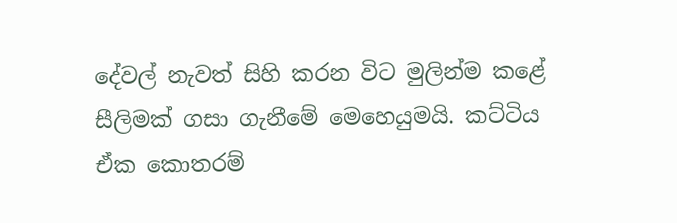දේවල් නැවත් සිහි කරන විට මුලින්ම කළේ සීලිමක් ගසා ගැනීමේ මෙහෙයුමයි. කට්ටිය ඒක කොතරම්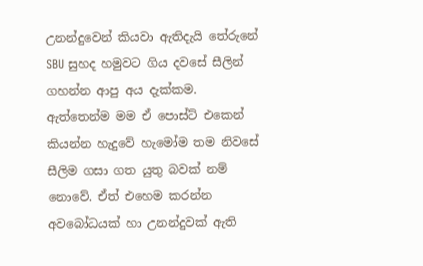උනන්දුවෙන් කියවා ඇතිදැයි තේරුනේ SBU සුහද හමුවට ගිය දවසේ සීලින් ගහන්න ආපු අය දැක්කම. ඇත්තෙන්ම මම ඒ පොස්ට් එකෙන් කියන්න හැදුවේ හැමෝම තම නිවසේ සීලිම ගසා ගත යුතු බවක් නම් නොවේ. ඒත් එහෙම කරන්න අවබෝධයක් හා උනන්දුවක් ඇති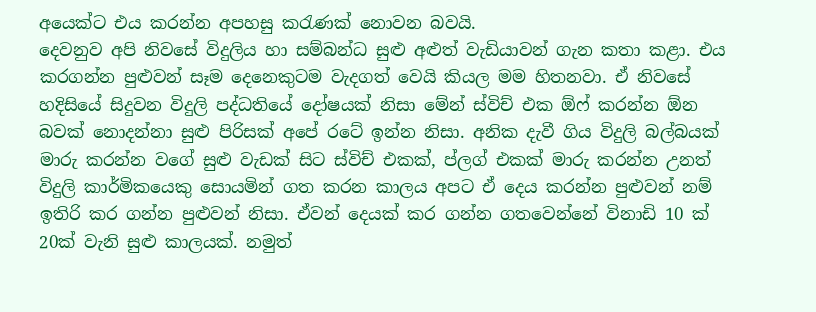අයෙක්ට එය කරන්න අපහසු කරැණක් නොවන බවයි.
දෙවනුව අපි නිවසේ විදුලිය හා සම්බන්ධ සුළු අළුත් වැඩියාවන් ගැන කතා කළා. එය කරගන්න පුළුවන් සෑම දෙනෙකුටම වැදගත් වෙයි කියල මම හිතනවා. ඒ නිවසේ හදිසියේ සිදුවන විදුලි පද්ධතියේ දෝෂයක් නිසා මේන් ස්විච් එක ඕෆ් කරන්න ඕන බවක් නොදන්නා සුළු පිරිසක් අපේ රටේ ඉන්න නිසා. අනික දැවී ගිය විදුලි බල්බයක් මාරු කරන්න වගේ සුළු වැඩක් සිට ස්විච් එකක්, ප්ලග් එකක් මාරු කරන්න උනත් විදුලි කාර්මිකයෙකු සොයමින් ගත කරන කාලය අපට ඒ දෙය කරන්න පුළුවන් නම් ඉතිරි කර ගන්න පුළුවන් නිසා. ඒවන් දෙයක් කර ගන්න ගතවෙන්නේ විනාඩි 10 ක් 20ක් වැනි සුළු කාලයක්. නමුත්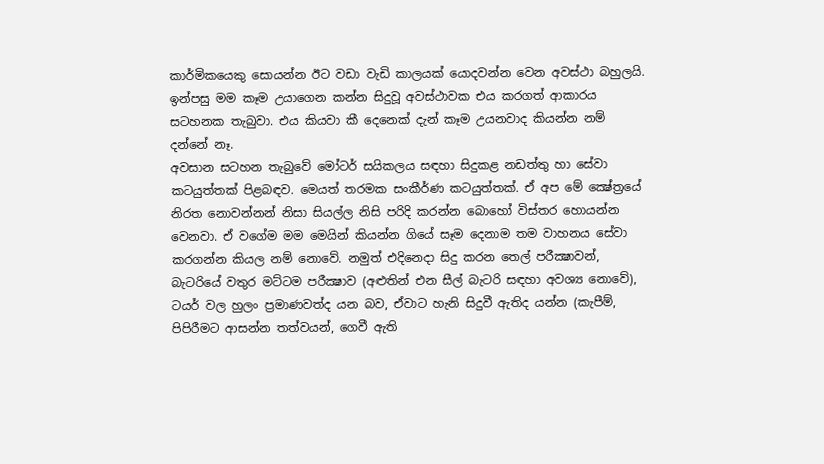කාර්මිකයෙකු සොයන්න ඊට වඩා වැඩි කාලයක් යොදවන්න වෙන අවස්ථා බහුලයි.
ඉන්පසු මම කෑම උයාගෙන කන්න සිදුවූ අවස්ථාවක එය කරගත් ආකාරය සටහනක තැබුවා. එය කියවා කී දෙනෙක් දැන් කෑම උයනවාද කියන්න නම් දන්නේ නෑ.
අවසාන සටහන තැබුවේ මෝටර් සයිකලය සඳහා සිදුකළ නඩත්තු හා සේවා කටයුත්තක් පිළබඳව. මෙයත් තරමක සංකීර්ණ කටයුත්තක්. ඒ අප මේ ක්‍ෂේත්‍රයේ නිරත නොවන්නන් නිසා සියල්ල නිසි පරිදි කරන්න බොහෝ විස්තර හොයන්න වෙනවා. ඒ වගේම මම මෙයින් කියන්න ගියේ සෑම දෙනාම තම වාහනය සේවා කරගන්න කියල නම් නොවේ. නමුත් එදිනෙදා සිදු කරන තෙල් පරීක්‍ෂාවන්, බැටරියේ වතුර මට්ටම පරීක්‍ෂාව (අළුතින් එන සීල් බැටරි සඳහා අවශ්‍ය නොවේ), ටයර් වල හුලං ප්‍රමාණවත්ද යන බව, ඒවාට හැනි සිදුවී ඇතිද යන්න (කැපීම්, පිපිරීමට ආසන්න තත්වයන්, ගෙවී ඇති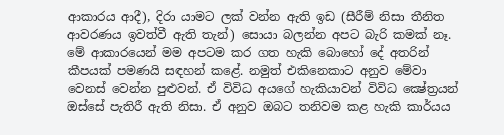ආකාරය ආදී), දිරා යාමට ලක් වන්න ඇති ඉඩ (සීරීම් නිසා තීනිත ආවරණය ඉවත්වී ඇති තැන්) සොයා බලන්න අපට බැරි කමක් නෑ.
මේ ආකාරයෙන් මම අපටම කර ගත හැකි බොහෝ දේ අතරින් කීපයක් පමණයි සඳහන් කළේ. නමුත් එකිනෙකාට අනුව මේවා වෙනස් වෙන්න පුළුවන්. ඒ විවිධ අයගේ හැකියාවන් විවිධ ක්‍ෂේත්‍රයන් ඔස්සේ පැතිරී ඇති නිසා. ඒ අනුව ඔබට තනිවම කළ හැකි කාර්යය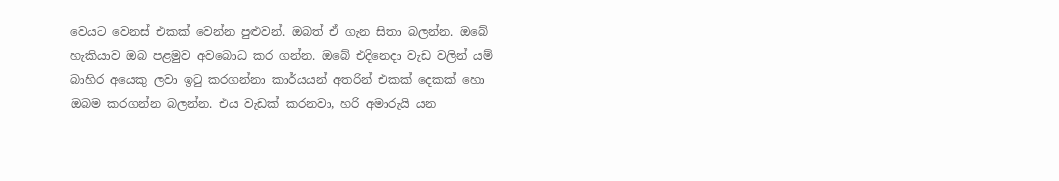වෙයට වෙනස් එකක් වෙන්න පුළුවන්. ඔබත් ඒ ගැන සිතා බලන්න. ඔබේ හැකියාව ඔබ පළමුව අවබොධ කර ගන්න. ඔබේ එදිනෙදා වැඩ වලින් යම් බාහිර අයෙකු ලවා ඉටු කරගන්නා කාර්යයන් අතරින් එකක් දෙකක් හො ඔබම කරගන්න බලන්න. එය වැඩක් කරනවා, හරි අමාරුයි යන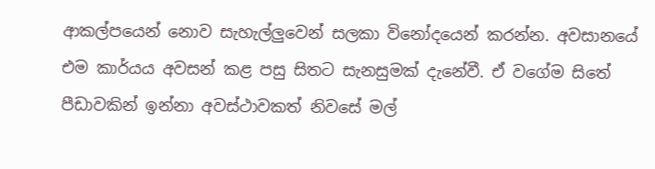ආකල්පයෙන් නොව සැහැල්ලුවෙන් සලකා විනෝදයෙන් කරන්න. අවසානයේ එම කාර්යය අවසන් කළ පසු සිතට සැනසුමක් දැනේවී. ඒ වගේම සිතේ පීඩාවකින් ඉන්නා අවස්ථාවකත් නිවසේ මල්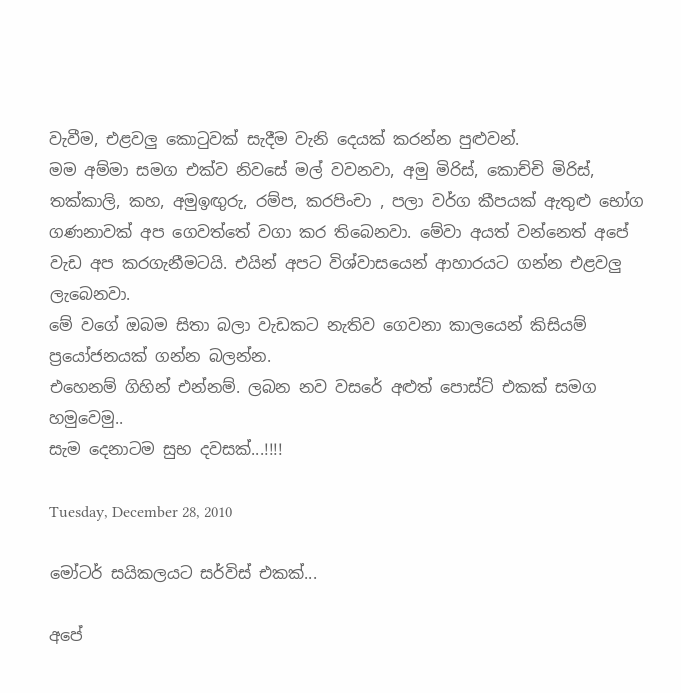වැවීම, එළවලු කොටුවක් සැදීම වැනි දෙයක් කරන්න පුළුවන්.
මම අම්මා සමග එක්ව නිවසේ මල් වවනවා, අමු මිරිස්, කොච්චි මිරිස්, තක්කාලි, කහ, අමුඉඟුරු, රම්ප, කරපිංචා , පලා වර්ග කීපයක් ඇතුළු භෝග ගණනාවක් අප ගෙවත්තේ වගා කර තිබෙනවා. මේවා අයත් වන්නෙත් අපේ වැඩ අප කරගැනීමටයි. එයින් අපට විශ්වාසයෙන් ආහාරයට ගන්න එළවලු ලැබෙනවා.
මේ වගේ ඔබම සිතා බලා වැඩකට නැතිව ගෙවනා කාලයෙන් කිසියම් ප්‍රයෝජනයක් ගන්න බලන්න.
එහෙනම් ගිහින් එන්නම්. ලබන නව වසරේ අළුත් පොස්ට් එකක් සමග හමුවෙමු..
සැම දෙනාටම සුභ දවසක්...!!!!

Tuesday, December 28, 2010

මෝටර් සයිකලයට සර්විස් එකක්...

අපේ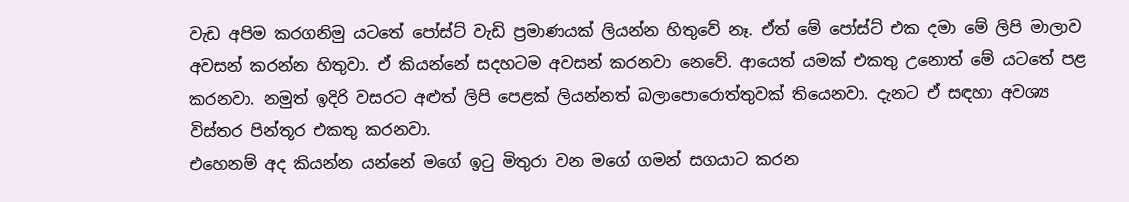වැඩ අපිම කරගනිමු යටතේ පෝස්ට් වැඩි ප්‍රමාණයක් ලියන්න හිතුවේ නෑ. ඒත් මේ පෝස්ට් එක දමා මේ ලිපි මාලාව අවසන් කරන්න හිතුවා. ඒ කියන්නේ සදහටම අවසන් කරනවා නෙවේ. ආයෙත් යමක් එකතු උනොත් මේ යටතේ පළ කරනවා. නමුත් ඉදිරි වසරට අළුත් ලිපි පෙළක් ලියන්නත් බලාපොරොත්තුවක් තියෙනවා. දැනට ඒ සඳහා අවශ්‍ය විස්තර පින්තූර එකතු කරනවා.
එහෙනම් අද කියන්න යන්නේ මගේ ඉටු මිතුරා වන මගේ ගමන් සගයාට කරන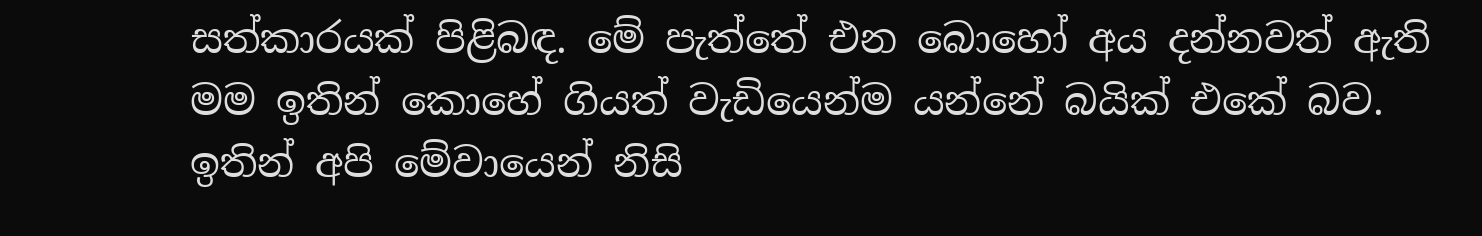සත්කාරයක් පිළිබඳ. මේ පැත්තේ එන බොහෝ අය දන්නවත් ඇති මම ඉතින් කොහේ ගියත් වැඩියෙන්ම යන්නේ බයික් එකේ බව. ඉතින් අපි මේවායෙන් නිසි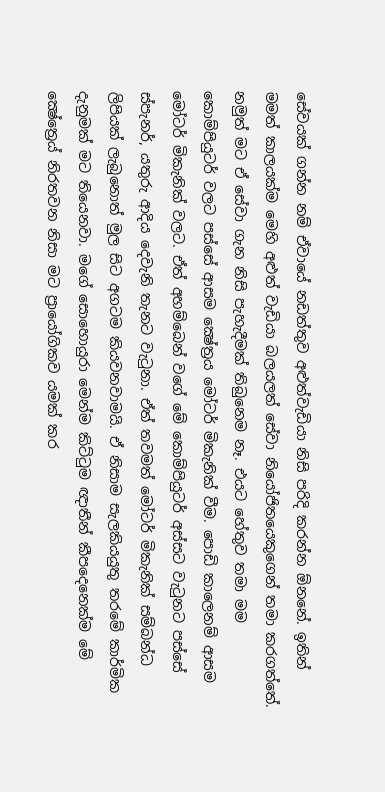සේවයක් ගන්න නම් ඒවායේ නඩත්තුව අළුත්වැඩියා නිසි පරිදි කරන්න ඕනනේ. ඉතින් මමත් කාලයක්ම මෙහි අළුත් වැඩියා බලයලත් සේවා නියෝජිතයෙකුගෙන් තමා කරගත්තේ. නමුත් මට ඒ සේවා ගැන නිසි පැහැදීමක් තිබුනෙම නෑ. එයට හේතුව තමා මම කොම්පියුටර් වලට පස්සේ ආසම ක්‍ෂේත්‍රය මෝටර් මිකැනික් වීම. පොඩි කාලෙනම් ආසම මෝටර් මිකැනික් වලට. ඒත් අහම්බෙන් වගේ මේ කොම්පියුටර් අස්සට වැටුනට පස්සේ ස්පැනර්, යතුරු ආදිය දෙවැනි තැනට වැටුනා. ඒත් තවමත් මෝටර් මිකැනික් සම්බන්ධ ලිපියක් ලැබුනොත් මුල සිට අගටම කියවනවාමයි. ඒ නිසාම සැලකියයුතු තරමේ කාර්මික දැනුමක් මට තියෙනවා. මගේ සොහොයුරා මෙන්ම කිට්ටුම ඥාතීන් කීපදෙනෙක්ම මේ ක්‍ෂේත්‍රෙය් නිරතවන නිසා මට ප්‍රායෝගිකව යමක් කර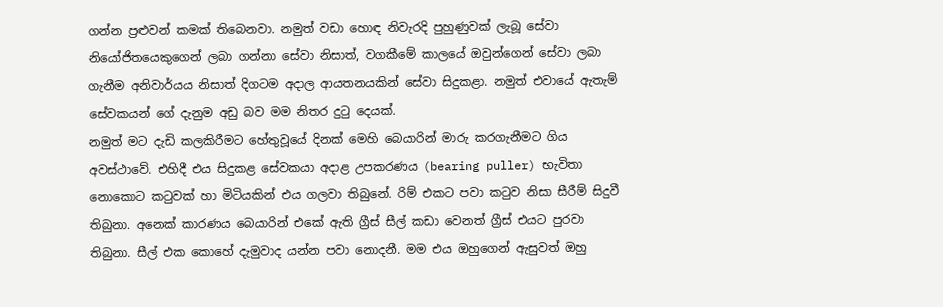ගන්න ප්‍රළුවන් කමක් තිබෙනවා. නමුත් වඩා හොඳ නිවැරදි පුහුණුවක් ලැබූ සේවා නියෝජිතයෙකුගෙන් ලබා ගන්නා සේවා නිසාත්, වගකීමේ කාලයේ ඔවුන්ගෙන් සේවා ලබා ගැනීම අනිවාර්යය නිසාත් දිගටම අදාල ආයතනයකින් සේවා සිදුකළා. නමුත් එවායේ ඇතැම් සේවකයන් ගේ දැනුම අඩු බව මම නිතර දුටු දෙයක්.
නමුත් මට දැඩි කලකිරීමට හේතුවූයේ දිනක් මෙහි බෙයාරින් මාරු කරගැනීමට ගිය අවස්ථාවේ. එහිදී එය සිදුකළ සේවකයා අදාළ උපකරණය (bearing puller) භැවිතා නොකොට කටුවක් හා මිටියකින් එය ගලවා තිබුනේ. රිම් එකට පවා කටුව නිසා සීරීම් සිදුවී තිබුනා. අනෙක් කාරණය බෙයාරින් එකේ ඇති ග්‍රීස් සීල් කඩා වෙනත් ග්‍රීස් එයට පුරවා තිබුනා. සීල් එක කොහේ දැමුවාද යන්න පවා නොදනී. මම එය ඔහුගෙන් ඇසුවත් ඔහු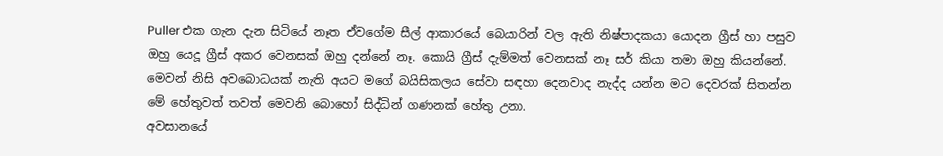Puller එක ගැන දැන සිටියේ නෑත ඒවගේම සීල් ආකාරයේ බෙයාරින් වල ඇති නිෂ්පාදකයා යොදන ග්‍රීස් හා පසුව ඔහු යෙදූ ග්‍රීස් අකර වෙනසක් ඔහු දන්නේ නෑ. කොයි ග්‍රීස් දැම්මත් වෙනසක් නෑ සර් කියා තමා ඔහු කියන්නේ. මෙවන් නිසි අවබොධයක් නැති අයට මගේ බයිසිකලය සේවා සඳහා දෙනවාද නැද්ද යන්න මට දෙවරක් සිතන්න මේ හේතුවත් තවත් මෙවනි බොහෝ සිද්ධින් ගණනක් හේතු උනා.
අවසානයේ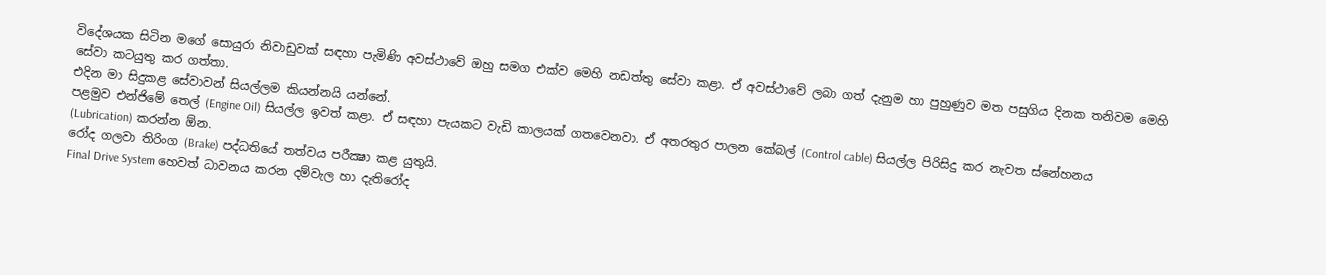විදේශයක සිටින මගේ සොයුරා නිවාඩුවක් සඳහා පැමිණි අවස්ථාවේ ඔහු සමග එක්ව මෙහි නඩත්තු සේවා කළා. ඒ අවස්ථාවේ ලබා ගත් දැනුම හා පුහුණුව මත පසුගිය දිනක තනිවම මෙහි සේවා කටයුතු කර ගත්තා.
එදින මා සිදුකළ සේවාවන් සියල්ලම කියන්නයි යන්නේ.
පළමුව එන්ජිමේ තෙල් (Engine Oil) සියල්ල ඉවත් කළා. ඒ සඳහා පැයකට වැඩි කාලයක් ගතවෙනවා. ඒ අතරතුර පාලන කේබල් (Control cable) සියල්ල පිරිසිදු කර නැවත ස්නේහනය (Lubrication) කරන්න ඕන.
රෝද ගලවා තිරිංග (Brake) පද්ධතියේ තත්වය පරීක්‍ෂා කළ යුතුයි.
Final Drive System හෙවත් ධාවනය කරන දම්වැල හා දැතිරෝද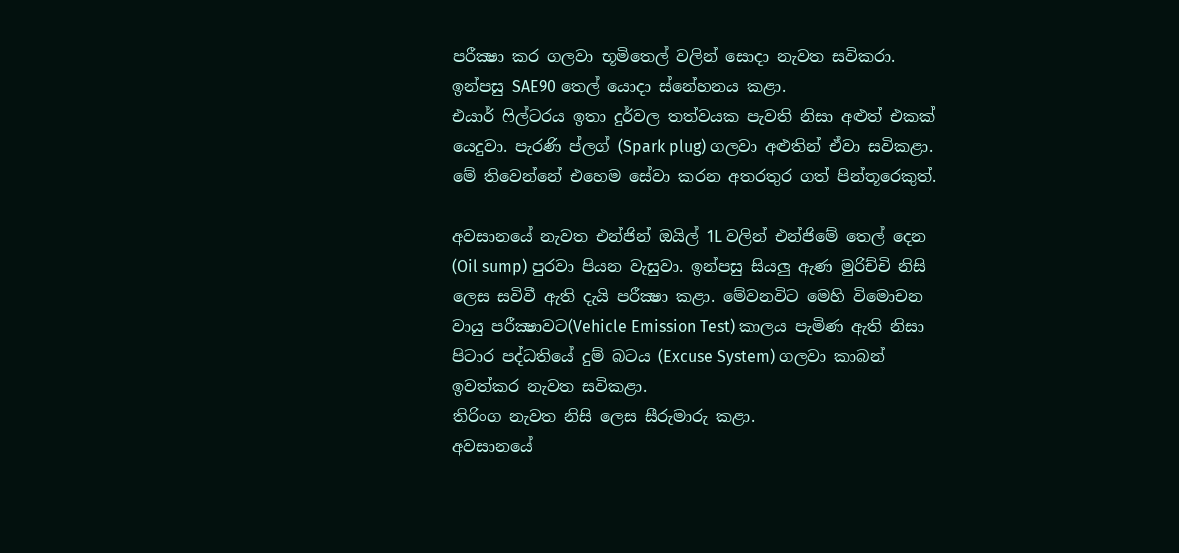පරීක්‍ෂා කර ගලවා භූමිතෙල් වලින් සොදා නැවත සවිකරා. ඉන්පසු SAE90 තෙල් යොදා ස්නේහනය කළා.
එයාර් ෆිල්ටරය ඉතා දුර්වල තත්වයක පැවති නිසා අළුත් එකක් යෙදුවා. පැරණි ප්ලග් (Spark plug) ගලවා අළුතින් ඒවා සවිකළා.
මේ තිවෙන්නේ එහෙම සේවා කරන අතරතුර ගත් පින්තූරෙකුත්.

අවසානයේ නැවත එන්ජින් ඔයිල් 1L වලින් එන්ජිමේ තෙල් දෙන (Oil sump) පුරවා පියන වැසුවා. ඉන්පසු සියලු ඇණ මුරිච්චි නිසි ලෙස සවිවී ඇති දැයි පරීක්‍ෂා කළා. මේවනවිට මෙහි විමොචන වායු පරීක්‍ෂාවට(Vehicle Emission Test) කාලය පැමිණ ඇති නිසා පිටාර පද්ධතියේ දුම් බටය (Excuse System) ගලවා කාබන් ඉවත්කර නැවත සවිකළා.
තිරිංග නැවත නිසි ලෙස සීරුමාරු කළා.
අවසානයේ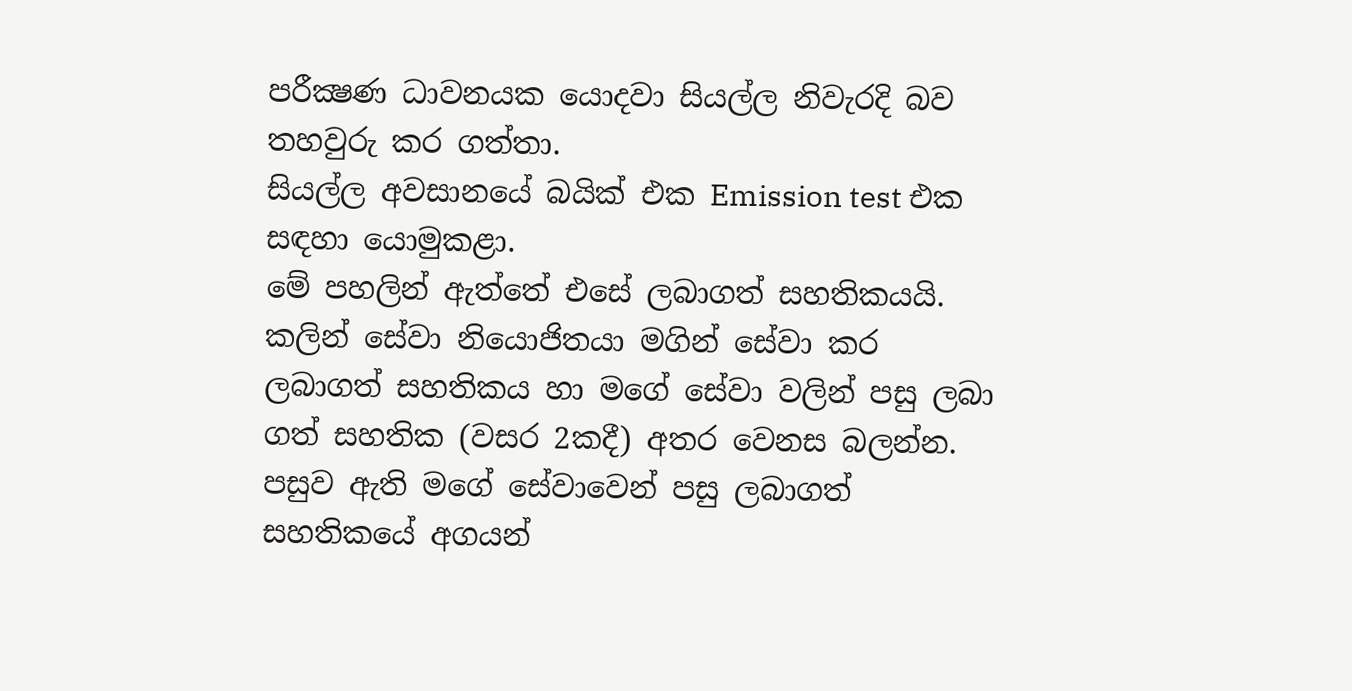පරීක්‍ෂණ ධාවනයක යොදවා සියල්ල නිවැරදි බව තහවුරු කර ගත්තා.
සියල්ල අවසානයේ බයික් එක Emission test එක සඳහා යොමුකළා.
මේ පහලින් ඇත්තේ එසේ ලබාගත් සහතිකයයි. කලින් සේවා නියොජිතයා මගින් සේවා කර ලබාගත් සහතිකය හා මගේ සේවා වලින් පසු ලබා ගත් සහතික (වසර 2කදී) අතර වෙනස බලන්න. පසුව ඇති මගේ සේවාවෙන් පසු ලබාගත් සහතිකයේ අගයන්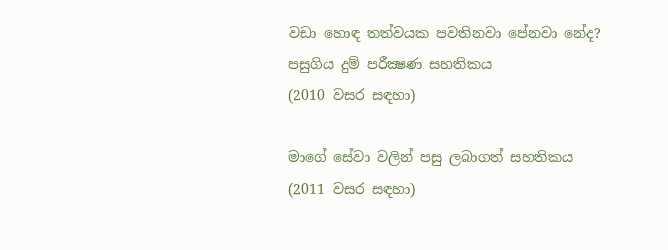වඩා හොඳ තත්වයක පවතිනවා පේනවා නේද?
පසුගිය දුම් පරීක්‍ෂණ සහතිකය
(2010 වසර සඳහා)

මාගේ සේවා වලින් පසු ලබාගත් සහතිකය
(2011 වසර සඳහා)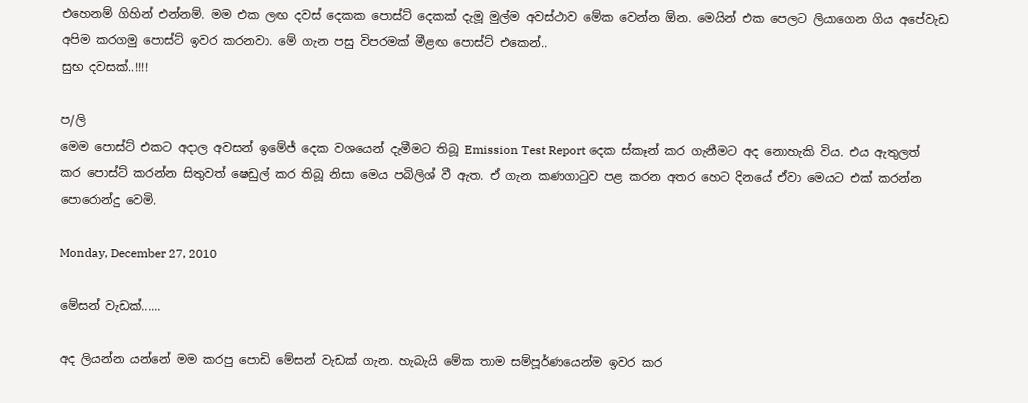එහෙනම් ගිහින් එන්නම්. මම එක ලඟ දවස් දෙකක පොස්ට් දෙකක් දැමූ මුල්ම අවස්ථාව මේක වෙන්න ඕන. මෙයින් එක පෙලට ලියාගෙන ගිය අපේවැඩ අපිම කරගමු පොස්ට් ඉවර කරනවා. මේ ගැන පසු විපරමක් මීළඟ පොස්ට් එකෙන්..
සුභ දවසක්..!!!!

ප/ලි
මෙම පොස්ට් එකට අදාල අවසන් ඉමේජ් දෙක වශයෙන් දැමීමට තිබූ Emission Test Report දෙක ස්කෑන් කර ගැනීමට අද නොහැකි විය. එය ඇතුලත් කර පොස්ට් කරන්න සිතුවත් ෂෙඩුල් කර තිබූ නිසා මෙය පබිලිශ් වී ඇත. ඒ ගැන කණගාටුව පළ කරන අතර හෙට දිනයේ ඒවා මෙයට එක් කරන්න පොරොන්දු වෙමි.

Monday, December 27, 2010

මේසන් වැඩක්......

අද ලියන්න යන්නේ මම කරපු පොඩි මේසන් වැඩක් ගැන. හැබැයි මේක තාම සම්පූර්ණයෙන්ම ඉවර කර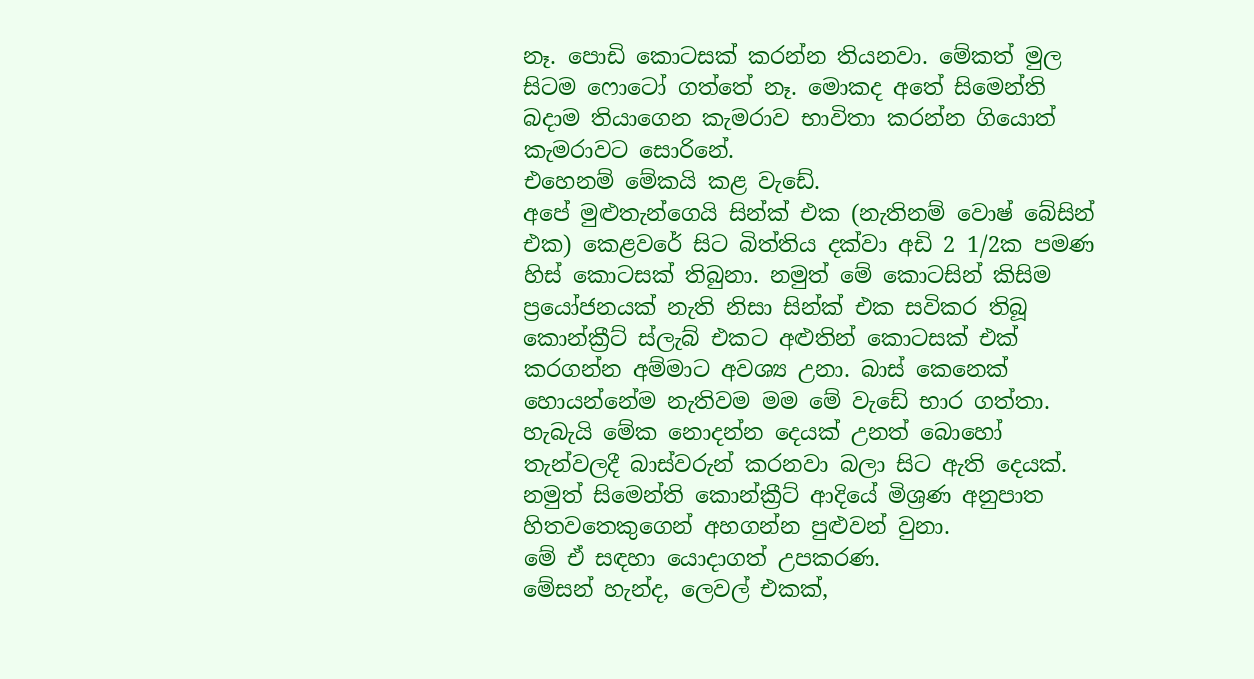නෑ. පොඩි කොටසක් කරන්න තියනවා. මේකත් මුල සිටම ෆොටෝ ගත්තේ නෑ. මොකද අතේ සිමෙන්ති බදාම තියාගෙන කැමරාව භාවිතා කරන්න ගියොත් කැමරාවට සොරිනේ.
එහෙනම් මේකයි කළ වැඩේ.
අපේ මුළුතැන්ගෙයි සින්ක් එක (නැතිනම් වොෂ් බේසින් එක) කෙළවරේ සිට බිත්තිය දක්වා අඩි 2 1/2ක පමණ හිස් කොටසක් තිබුනා. නමුත් මේ කොටසින් කිසිම ප්‍රයෝජනයක් නැති නිසා සින්ක් එක සවිකර තිබූ කොන්ක්‍රීට් ස්ලැබ් එකට අළුතින් කොටසක් එක් කරගන්න අම්මාට අවශ්‍ය උනා. බාස් කෙනෙක් හොයන්නේම නැතිවම මම මේ වැඩේ භාර ගත්තා. හැබැයි මේක නොදන්න දෙයක් උනත් බොහෝ තැන්වලදී බාස්වරුන් කරනවා බලා සිට ඇති දෙයක්. නමුත් සිමෙන්ති කොන්ක්‍රීට් ආදියේ මිශ්‍රණ අනුපාත හිතවතෙකුගෙන් අහගන්න පුළුවන් වුනා.
මේ ඒ සඳහා යොදාගත් උපකරණ.
මේසන් හැන්ද, ලෙවල් එකක්,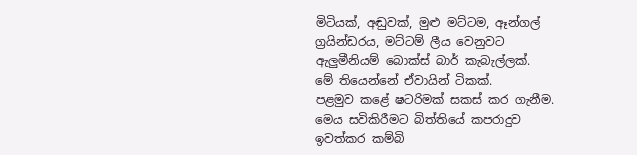මිටියක්, අඬුවක්, මුළු මට්ටම, ඈන්ගල් ග්‍රයින්ඩරය, මට්ටම් ලීය වෙනුවට ඇලුමීනියම් බොක්ස් බාර් කැබැල්ලක්.
මේ තියෙන්නේ ඒවායින් ටිකක්.
පළමුව කළේ ෂටරිමක් සකස් කර ගැනීම. මෙය සවිකිරීමට බිත්තියේ කපරාදුව ඉවත්කර කම්බි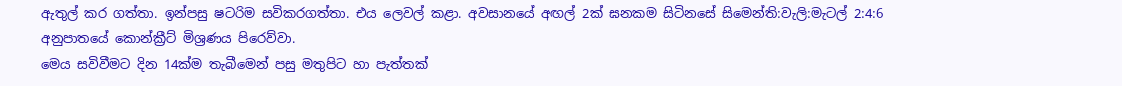ඇතුල් කර ගත්තා. ඉන්පසු ෂටරිම සවිකරගත්තා. එය ලෙවල් කළා. අවසානයේ අඟල් 2ක් ඝනකම සිටිනසේ සිමෙන්ති:වැලි:මැටල් 2:4:6 අනුපාතයේ කොන්ක්‍රීට් මිශ්‍රණය පිරෙව්වා.
මෙය සවිවීමට දින 14ක්ම තැබීමෙන් පසු මතුපිට හා පැත්තක්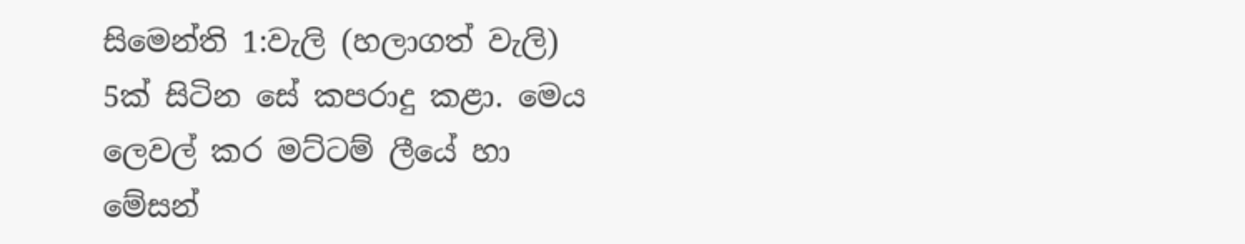සිමෙන්ති 1:වැලි (හලාගත් වැලි) 5ක් සිටින සේ කපරාදු කළා. මෙය ලෙවල් කර මට්ටම් ලීයේ හා මේසන්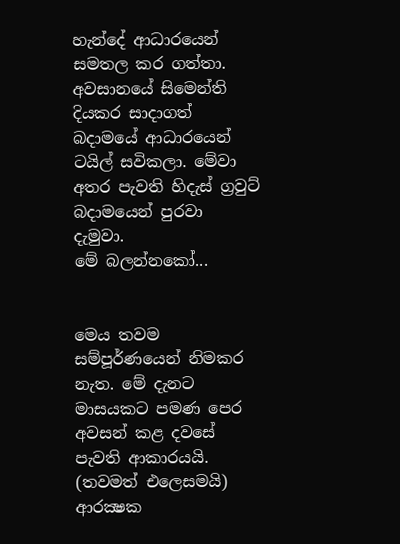හැන්දේ ආධාරයෙන් සමතල කර ගත්තා.
අවසානයේ සිමෙන්ති දියකර සාදාගත් බදාමයේ ආධාරයෙන් ටයිල් සවිකලා. මේවා අතර පැවති හිදැස් ග්‍රවුට් බදාමයෙන් පුරවා දැමුවා.
මේ බලන්නකෝ...


මෙය තවම සම්පූර්ණයෙන් නිමකර නැත. මේ දැනට මාසයකට පමණ පෙර අවසන් කළ දවසේ පැවති ආකාරයයි. (තවමත් එලෙසමයි)
ආරක්‍ෂක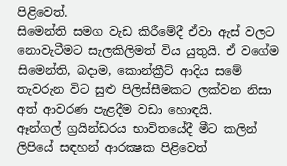පිළිවෙත්.
සිමෙන්ති සමග වැඩ කිරීමේදී ඒවා ඇස් වලට නොවැටීමට සැලකිලිමත් විය යුතුයි. ඒ වගේම සිමෙන්ති, බදාම, කොන්ක්‍රීට් ආදිය සමේ තැවරුන විට සුළු පිලිස්සීමකට ලක්වන නිසා අත් ආවරණ පැළදීම වඩා හොඳයි.
ඈන්ගල් ග්‍රයින්ඩරය භාවිතයේදී මීට කලින් ලිපියේ සඳහන් ආරක්‍ෂක පිළිවෙත්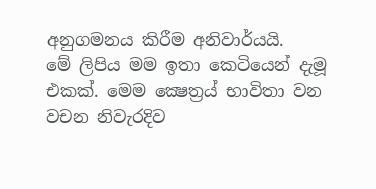අනුගමනය කිරීම අනිවාර්යයි.
මේ ලිපිය මම ඉතා කෙටියෙන් දැමූ එකක්. මෙම ක්‍ෂෙත්‍රය් භාවිතා වන වචන නිවැරදිව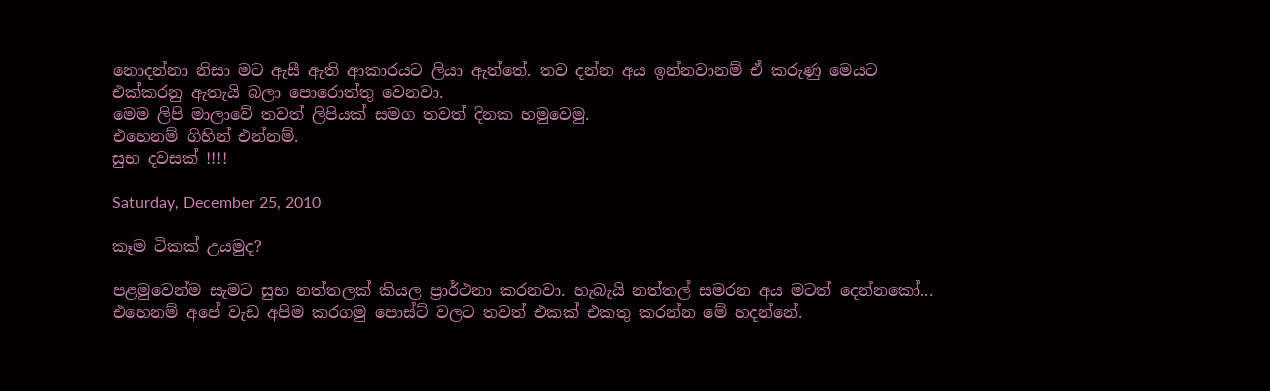නොදන්නා නිසා මට ඇසී ඇති ආකාරයට ලියා ඇත්තේ. තව දන්න අය ඉන්නවානම් ඒ කරුණු මෙයට එක්කරනු ඇතැයි බලා පොරොත්තු වෙනවා.
මෙම ලිපි මාලාවේ තවත් ලිපියක් සමග තවත් දිනක හමුවෙමු.
එහෙනම් ගිහින් එන්නම්.
සුභ දවසක් !!!!

Saturday, December 25, 2010

කෑම ටිකක් උයමුද?

පළමුවෙන්ම සැමට සුභ නත්තලක් කියල ප්‍රාර්ථනා කරනවා. හැබැයි නත්තල් සමරන අය මටත් දෙන්නකෝ...
එහෙනම් අපේ වැඩ අපිම කරගමු පොස්ට් වලට තවත් එකක් එකතු කරන්න මේ හදන්නේ.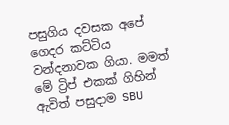පසුගිය දවසක අපේ ගෙදර කට්ටිය වන්දනාවක ගියා. මමත් මේ ට්‍රිප් එකක් ගිහින් ඇවිත් පසුදාම SBU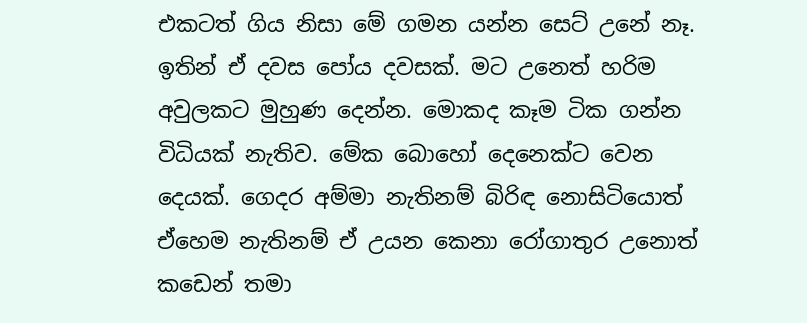එකටත් ගිය නිසා මේ ගමන යන්න සෙට් උනේ නෑ. ඉතින් ඒ දවස පෝය දවසක්. මට උනෙත් හරිම අවුලකට මුහුණ දෙන්න. මොකද කෑම ටික ගන්න විධියක් නැතිව. මේක බොහෝ දෙනෙක්ට වෙන දෙයක්. ගෙදර අම්මා නැතිනම් බිරිඳ නොසිටියොත් ඒහෙම නැතිනම් ඒ උයන කෙනා රෝගාතුර උනොත් කඩෙන් තමා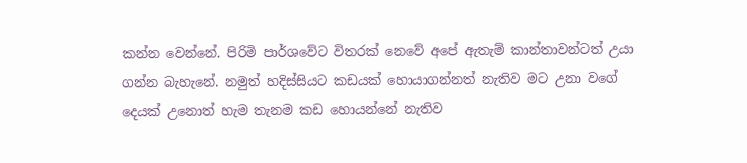කන්න වෙන්නේ. පිරිමි පාර්ශවේට විතරක් නෙවේ අපේ ඇතැම් කාන්තාවන්ටත් උයා ගන්න බැහැනේ. නමුත් හදිස්සියට කඩයක් හොයාගන්නත් නැතිව මට උනා වගේ දෙයක් උනොත් හැම තැනම කඩ හොයන්නේ නැතිව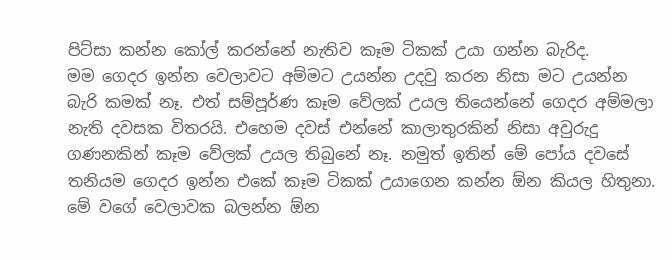පිට්සා කන්න කෝල් කරන්නේ නැතිව කෑම ටිකක් උයා ගන්න බැරිද.
මම ගෙදර ඉන්න වෙලාවට අම්මට උයන්න උදවු කරන නිසා මට උයන්න බැරි කමක් නෑ. එත් සම්පූර්ණ කෑම වේලක් උයල තියෙන්නේ ගෙදර අම්මලා නැති දවසක විතරයි. එහෙම දවස් එන්නේ කාලාතුරකින් නිසා අවුරුදු ගණනකින් කෑම වේලක් උයල තිබුනේ නෑ. නමුත් ඉතින් මේ පෝය දවසේ තනියම ගෙදර ඉන්න එකේ කෑම ටිකක් උයාගෙන කන්න ඕන කියල හිතුනා.
මේ වගේ වෙලාවක බලන්න ඕන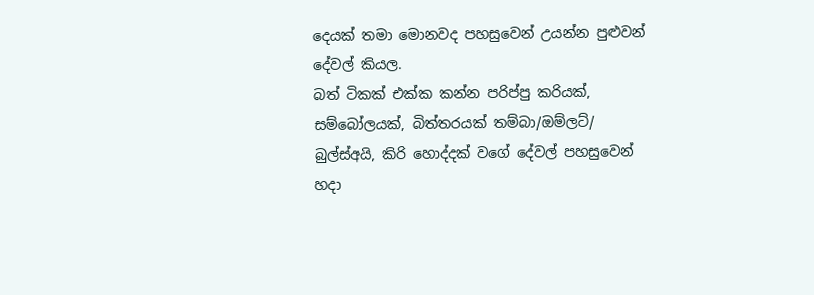දෙයක් තමා මොනවද පහසුවෙන් උයන්න පුළුවන් දේවල් කියල.
බත් ටිකක් එක්ක කන්න පරිප්පු කරියක්, සම්බෝලයක්, බිත්තරයක් තම්බා/ඔම්ලට්/ බුල්ස්අයි, කිරි හොද්දක් වගේ දේවල් පහසුවෙන් හදා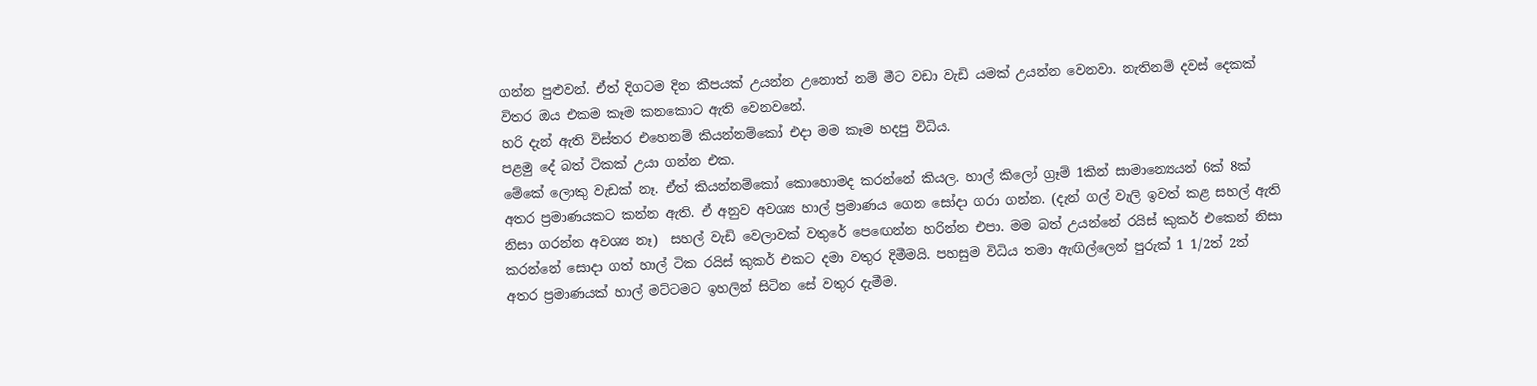ගන්න පුළුවන්. ඒත් දිගටම දින කීපයක් උයන්න උනොත් නම් මීට වඩා වැඩි යමක් උයන්න වෙනවා. නැතිනම් දවස් දෙකක් විතර ඔය එකම කෑම කනකොට ඇති වෙනවනේ.
හරි දැන් ඇති විස්තර එහෙනම් කියන්නම්කෝ එදා මම කෑම හදපු විධිය.
පළමු දේ බත් ටිකක් උයා ගන්න එක.
මේකේ ලොකු වැඩක් නෑ. ඒත් කියන්නම්කෝ කොහොමද කරන්නේ කියල. හාල් කිලෝ ග්‍රෑම් 1කින් සාමාන්‍යෙයන් 6ක් 8ක් අතර ප්‍රමාණයකට කන්න ඇති. ඒ අනුව අවශ්‍ය හාල් ප්‍රමාණය ගෙන සෝදා ගරා ගන්න. (දැන් ගල් වැලි ඉවත් කළ සහල් ඇති නිසා ගරන්න අවශ්‍ය නෑ)  සහල් වැඩි වෙලාවක් වතුරේ පෙඟෙන්න හරින්න එපා. මම බත් උයන්නේ රයිස් කුකර් එකෙන් නිසා කරන්නේ සොදා ගත් හාල් ටික රයිස් කුකර් එකට දමා වතුර දිමීමයි. පහසුම විධිය තමා ඇඟිල්ලෙන් පුරුක් 1 1/2ත් 2ත් අතර ප්‍රමාණයක් හාල් මට්ටමට ඉහලින් සිටින සේ වතුර දැමීම.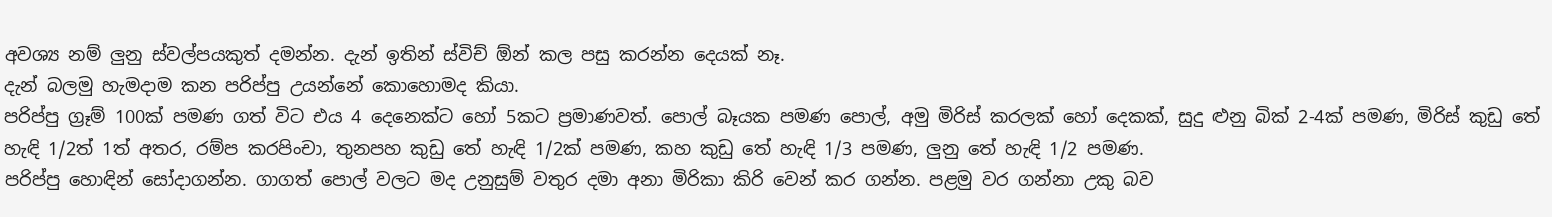අවශ්‍ය නම් ලුනු ස්වල්පයකුත් දමන්න. දැන් ඉතින් ස්විච් ඕන් කල පසු කරන්න දෙයක් නෑ.
දැන් බලමු හැමදාම කන පරිප්පු උයන්නේ කොහොමද කියා.
පරිප්පු ග්‍රෑම් 100ක් පමණ ගත් විට එය 4 දෙනෙක්ට හෝ 5කට ප්‍රමාණවත්. පොල් බෑයක පමණ පොල්, අමු මිරිස් කරලක් හෝ දෙකක්, සුදු ළුනු බික් 2-4ක් පමණ, මිරිස් කුඩු තේ හැඳි 1/2ත් 1ත් අතර, රම්ප කරපිංචා, තුනපහ කුඩු තේ හැඳි 1/2ක් පමණ, කහ කුඩු තේ හැඳි 1/3 පමණ, ලුනු තේ හැඳි 1/2 පමණ.
පරිප්පු හොඳින් සෝදාගන්න. ගාගත් පොල් වලට මද උනුසුම් වතුර දමා අනා මිරිකා කිරි වෙන් කර ගන්න. පළමු වර ගන්නා උකු බව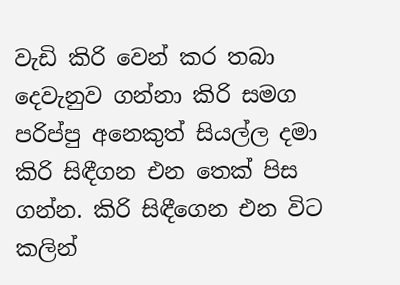වැඩි කිරි වෙන් කර තබා දෙවැනුව ගන්නා කිරි සමග පරිප්පු අනෙකුත් සියල්ල දමා කිරි සිඳීගන එන තෙක් පිස ගන්න. කිරි සිඳීගෙන එන විට කලින්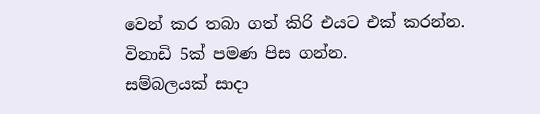වෙන් කර තබා ගත් කිරි එයට එක් කරන්න. විනාඩි 5ක් පමණ පිස ගන්න.
සම්බලයක් සාදා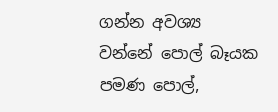ගන්න අවශ්‍ය වන්නේ පොල් බෑයක පමණ පොල්,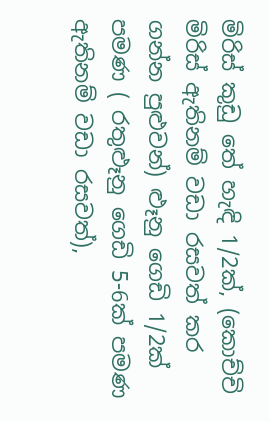මිරිස් කුඩු තේ හැඳි 1/2ක්, (කොච්චි මිරිස් ඇතිනම් වඩා රසවත් කර ගන්න පුළුවන්) ළූනු ගෙඩි 1/2ක් පමණ ( රතුළූනු ගෙඩි 5-6ක් පමණ ඇතිනම් වඩා රසවත්),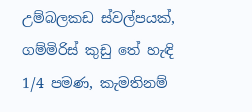උම්බලකඩ ස්වල්පයක්, ගම්මිරිස් කුඩු තේ හැඳි 1/4 පමණ, කැමතිනම්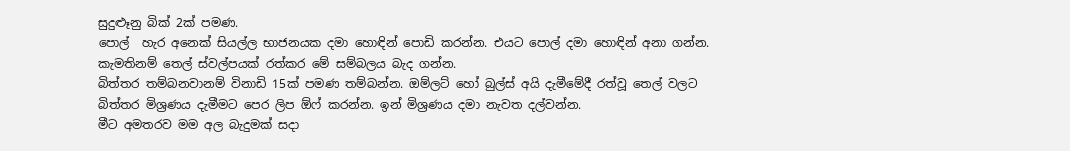සුදුළූනු බික් 2ක් පමණ.
පොල්  හැර අනෙක් සියල්ල භාජනයක දමා හොඳින් පොඩි කරන්න. එයට පොල් දමා හොඳින් අනා ගන්න. කැමතිනම් තෙල් ස්වල්පයක් රත්කර මේ සම්බලය බැද ගන්න.
බිත්තර තම්බනවානම් විනාඩි 15ක් පමණ තම්බන්න. ඔම්ලට් හෝ බුල්ස් අයි දැමීමේදී රත්වූ තෙල් වලට බිත්තර මිශ්‍රණය දැමීමට පෙර ලිප ඕෆ් කරන්න. ඉන් මිශ්‍රණය දමා නැවත දල්වන්න.
මීට අමතරව මම අල බැදුමක් සදා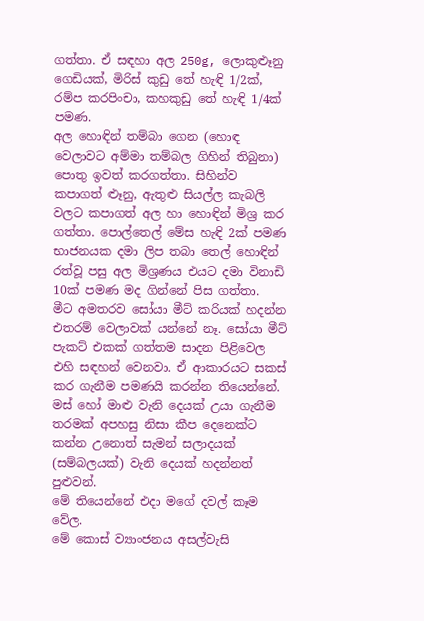ගත්තා. ඒ සඳහා අල 250g, ලොකුළූනු ගෙඩියක්, මිරිස් කුඩු තේ හැඳි 1/2ක්, රම්ප කරපිංචා, කහකුඩු තේ හැඳි 1/4ක් පමණ.
අල හොඳින් තම්බා ගෙන (හොඳ වෙලාවට අම්මා තම්බල ගිහින් තිබුනා) පොතු ඉවත් කරගත්තා. සිහින්ව කපාගත් ළූනු, ඇතුළු සියල්ල කැබලි වලට කපාගත් අල හා හොඳින් මිශ්‍ර කර ගත්තා. පොල්තෙල් මේස හැඳි 2ක් පමණ භාජනයක දමා ලිප තබා තෙල් හොඳින් රත්වූ පසු අල මිශ්‍රණය එයට දමා විනාඩි 10ක් පමණ මද ගින්නේ පිස ගත්තා.
මීට අමතරව සෝයා මීට් කරියක් හදන්න එතරම් වෙලාවක් යන්නේ නෑ. සෝයා මීට් පැකට් එකක් ගත්තම සාදන පිළිවෙල එහි සඳහන් වෙනවා. ඒ ආකාරයට සකස් කර ගැනීම පමණයි කරන්න තියෙන්නේ.
මස් හෝ මාළු වැනි දෙයක් උයා ගැනීම තරමක් අපහසු නිසා කීප දෙනෙක්ට කන්න උනොත් සැමන් සලාදයක් (සම්බලයක්) වැනි දෙයක් හදන්නත් පුළුවන්.
මේ තියෙන්නේ එදා මගේ දවල් කෑම වේල.
මේ කොස් ව්‍යාංජනය අසල්වැසි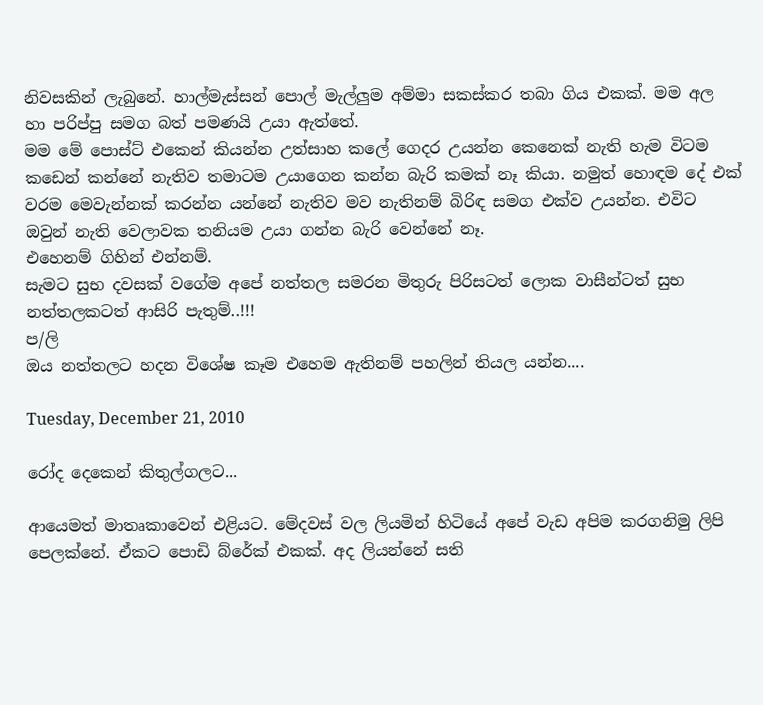නිවසකින් ලැබුනේ. හාල්මැස්සන් පොල් මැල්ලුම අම්මා සකස්කර තබා ගිය එකක්. මම අල හා පරිප්පු සමග බත් පමණයි උයා ඇත්තේ.
මම මේ පොස්ට් එකෙන් කියන්න උත්සාහ කලේ ගෙදර උයන්න කෙනෙක් නැති හැම විටම කඩෙන් කන්නේ නැතිව තමාටම උයාගෙන කන්න බැරි කමක් නෑ කියා. නමුත් හොඳම දේ එක් වරම මෙවැන්නක් කරන්න යන්නේ නැතිව මව නැතිනම් බිරිඳ සමග එක්ව උයන්න. එවිට ඔවුන් නැති වෙලාවක තනියම උයා ගන්න බැරි වෙන්නේ නෑ.
එහෙනම් ගිහින් එන්නම්.
සැමට සුභ දවසක් වගේම අපේ නත්තල සමරන මිතුරු පිරිසටත් ලොක වාසීන්ටත් සුභ නත්තලකටත් ආසිරි පැතුම්..!!!
ප/ලි
ඔය නත්තලට හදන විශේෂ කෑම එහෙම ඇතිනම් පහලින් තියල යන්න....

Tuesday, December 21, 2010

රෝද දෙකෙන් කිතුල්ගලට...

ආයෙමත් මාතෘකාවෙන් එළියට. මේදවස් වල ලියමින් හිටියේ අපේ වැඩ අපිම කරගනිමු ලිපි පෙලක්නේ. ඒකට පොඩි බ්රේක් එකක්. අද ලියන්නේ සති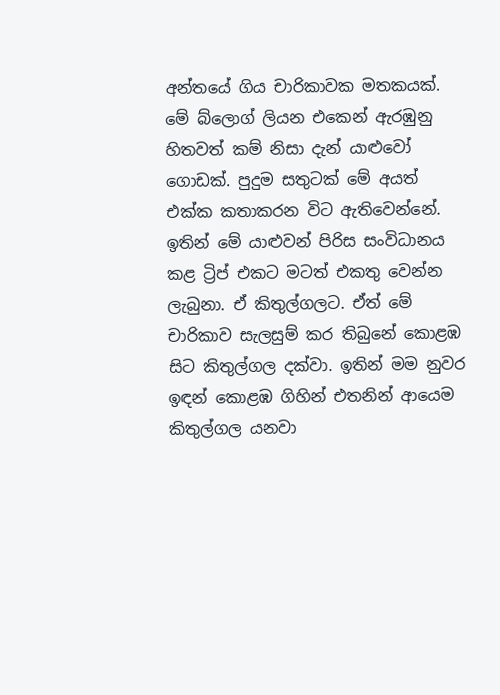අන්තයේ ගිය චාරිකාවක මතකයක්. මේ බ්ලොග් ලියන එකෙන් ඇරඹුනු හිතවත් කම් නිසා දැන් යාළුවෝ ගොඩක්. පුදුම සතුටක් මේ අයත් එක්ක කතාකරන විට ඇතිවෙන්නේ. ඉතින් මේ යාළුවන් පිරිස සංවිධානය කළ ට්‍රිප් එකට මටත් එකතු වෙන්න ලැබුනා. ඒ කිතුල්ගලට. ඒත් මේ චාරිකාව සැලසුම් කර තිබුනේ කොළඹ සිට කිතුල්ගල දක්වා. ඉතින් මම නුවර ඉඳන් කොළඹ ගිහින් එතනින් ආයෙම කිතුල්ගල යනවා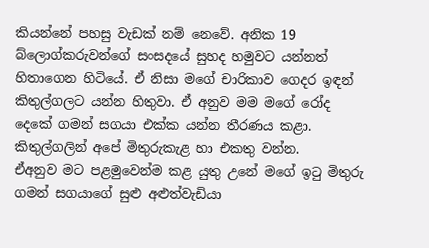කියන්නේ පහසු වැඩක් නම් නෙවේ. අනික 19 බ්ලොග්කරුවන්ගේ සංසදයේ සුහද හමුවට යන්නත් හිතාගෙන හිටියේ. ඒ නිසා මගේ චාරිකාව ගෙදර ඉඳන් කිතුල්ගලට යන්න හිතුවා. ඒ අනුව මම මගේ රෝද දෙකේ ගමන් සගයා එක්ක යන්න තීරණය කළා. කිතුල්ගලින් අපේ මිතුරුකැළ හා එකතු වන්න.
ඒඅනුව මට පළමුවෙන්ම කළ යුතු උනේ මගේ ඉටු මිතුරු ගමන් සගයාගේ සුළු අළුත්වැඩියා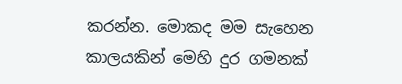කරන්න. මොකද මම සැහෙන කාලයකින් මෙහි දුර ගමනක්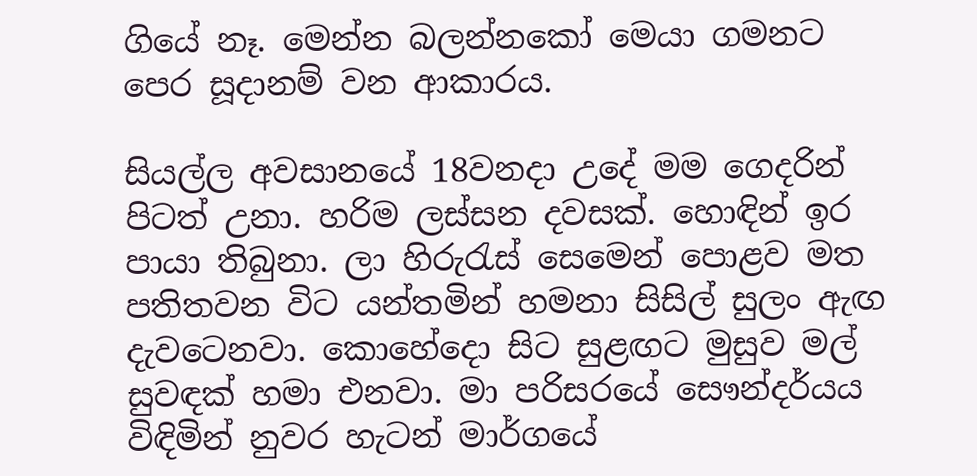ගියේ නෑ. මෙන්න බලන්නකෝ මෙයා ගමනට පෙර සූදානම් වන ආකාරය.

සියල්ල අවසානයේ 18වනදා උදේ මම ගෙදරින් පිටත් උනා. හරිම ලස්සන දවසක්. හොඳින් ඉර පායා තිබුනා. ලා හිරුරැස් සෙමෙන් පොළව මත පතිතවන විට යන්තමින් හමනා සිසිල් සුලං ඇඟ දැවටෙනවා. කොහේදො සිට සුළඟට මුසුව මල් සුවඳක් හමා එනවා. මා පරිසරයේ සෞන්දර්යය විඳිමින් නුවර හැටන් මාර්ගයේ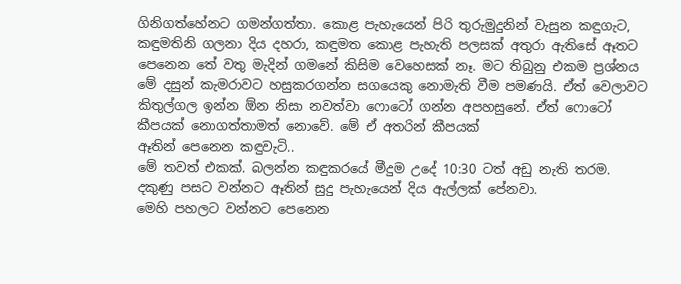ගිනිගත්හේනට ගමන්ගත්තා. කොළ පැහැයෙන් පිරි තුරුමුදුනින් වැසුන කඳුගැට, කඳුමතිනි ගලනා දිය දහරා, කඳුමත කොළ පැහැති පලසක් අතුරා ඇතිසේ ඈතට පෙනෙන තේ වතු මැදින් ගමනේ කිසිම වෙහෙසක් නෑ. මට තිබුනු එකම ප්‍රශ්නය මේ දසුන් කැමරාවට හසුකරගන්න සගයෙකු නොමැති වීම පමණයි. ඒත් වෙලාවට කිතුල්ගල ඉන්න ඕන නිසා නවත්වා ෆොටෝ ගන්න අපහසුනේ. ඒත් ෆොටෝ කීපයක් නොගත්තාමත් නොවේ. මේ ඒ අතරින් කීපයක්
ඈතින් පෙනෙන කඳුවැටි..
මේ තවත් එකක්. බලන්න කඳුකරයේ මීදුම උදේ 10:30 ටත් අඩු නැති තරම.
දකුණු පසට වන්නට ඈතින් සුදු පැහැයෙන් දිය ඇල්ලක් පේනවා.
මෙහි පහලට වන්නට පෙනෙන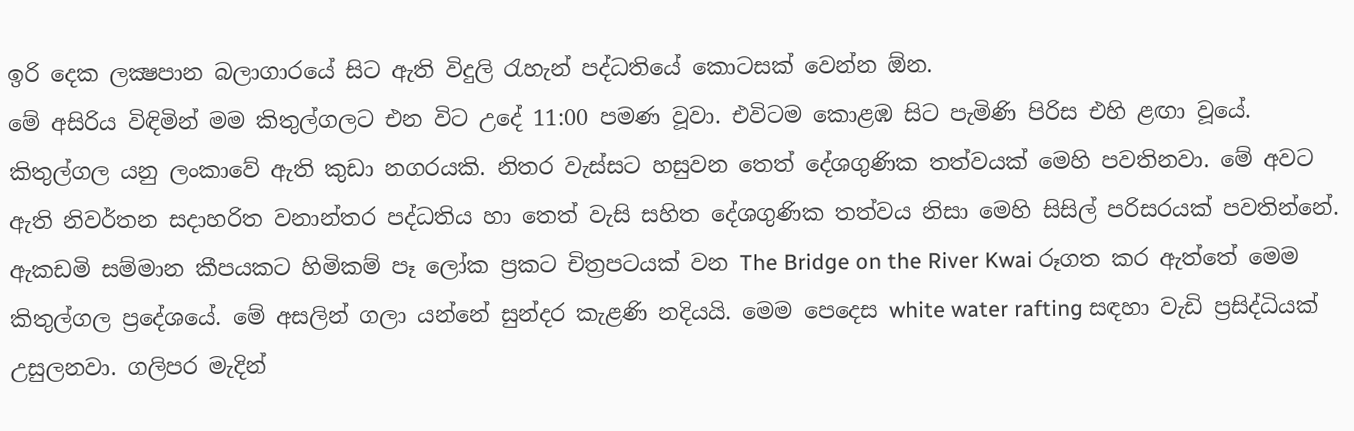ඉරි දෙක ලක්‍ෂපාන බලාගාරයේ සිට ඇති විදුලි රැහැන් පද්ධතියේ කොටසක් වෙන්න ඕන.
මේ අසිරිය විඳිමින් මම කිතුල්ගලට එන විට උදේ 11:00 පමණ වූවා. එවිටම කොළඹ සිට පැමිණි පිරිස එහි ළඟා වූයේ.
කිතුල්ගල යනු ලංකාවේ ඇති කුඩා නගරයකි. නිතර වැස්සට හසුවන තෙත් දේශගුණික තත්වයක් මෙහි පවතිනවා. මේ අවට ඇති නිවර්තන සදාහරිත වනාන්තර පද්ධතිය හා තෙත් වැසි සහිත දේශගුණික තත්වය නිසා මෙහි සිසිල් පරිසරයක් පවතින්නේ. ඇකඩමි සම්මාන කීපයකට හිමිකම් පෑ ලෝක ප්‍රකට චිත්‍රපටයක් වන The Bridge on the River Kwai රූගත කර ඇත්තේ මෙම කිතුල්ගල ප්‍රදේශයේ. මේ අසලින් ගලා යන්නේ සුන්දර කැළණි නදියයි. මෙම පෙදෙස white water rafting සඳහා වැඩි ප්‍රසිද්ධියක් උසුලනවා. ගලිපර මැදින්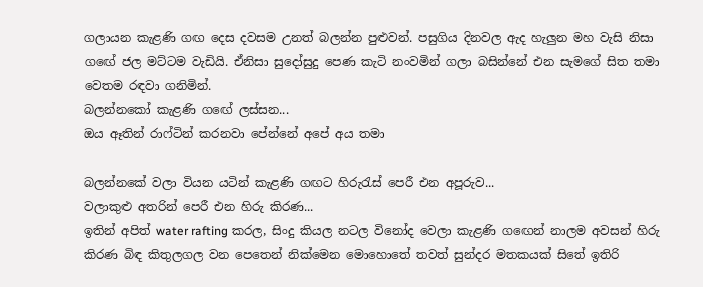ගලායන කැළණි ගඟ දෙස දවසම උනත් බලන්න පුළුවන්. පසුගිය දිනවල ඇද හැලුන මහ වැසි නිසා ගඟේ ජල මට්ටම වැඩියි. ඒනිසා සුදෝසුදු පෙණ කැටි නංවමින් ගලා බසින්නේ එන සැමගේ සිත තමා වෙතම රඳවා ගනිමින්.
බලන්නකෝ කැළණි ගඟේ ලස්සන...
ඔය ඈතින් රාෆ්ටින් කරනවා පේන්නේ අපේ අය තමා

බලන්නකේ වලා වියන යටින් කැළණි ගඟට හිරුරැස් පෙරී එන අපූරුව...
වලාකුළු අතරින් පෙරී එන හිරු කිරණ...
ඉතින් අපිත් water rafting කරල, සිංදු කියල නටල විනෝද වෙලා කැළණි ගඟෙන් නාලම අවසන් හිරු කිරණ බිඳ කිතුලගල වන පෙතෙන් නික්මෙන මොහොතේ තවත් සුන්දර මතකයක් සිතේ ඉතිරි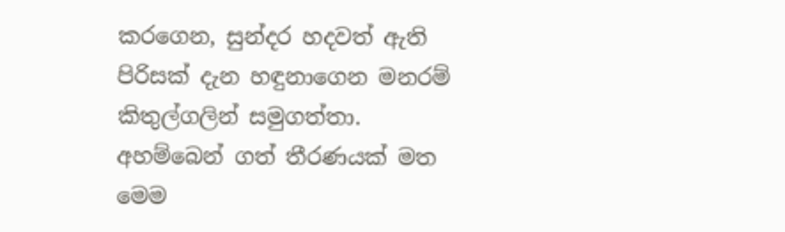කරගෙන, සුන්දර හදවත් ඇති පිරිසක් දැන හඳුනාගෙන මනරම් කිතුල්ගලින් සමුගත්තා.
අහම්බෙන් ගත් තීරණයක් මත මෙම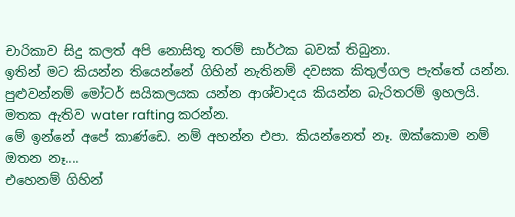චාරිකාව සිදු කලත් අපි නොසිතූ තරම් සාර්ථක බවක් තිබුනා.
ඉතින් මට කියන්න තියෙන්නේ ගිහින් නැතිනම් දවසක කිතුල්ගල පැත්තේ යන්න. පුළුවන්නම් මෝටර් සයිකලයක යන්න ආශ්වාදය කියන්න බැරිතරම් ඉහලයි. මතක ඇතිව water rafting කරන්න.
මේ ඉන්නේ අපේ කාණ්ඩෙ. නම් අහන්න එපා. කියන්නෙත් නෑ. ඔක්කොම නම් ඔතන නෑ....
එහෙනම් ගිහින්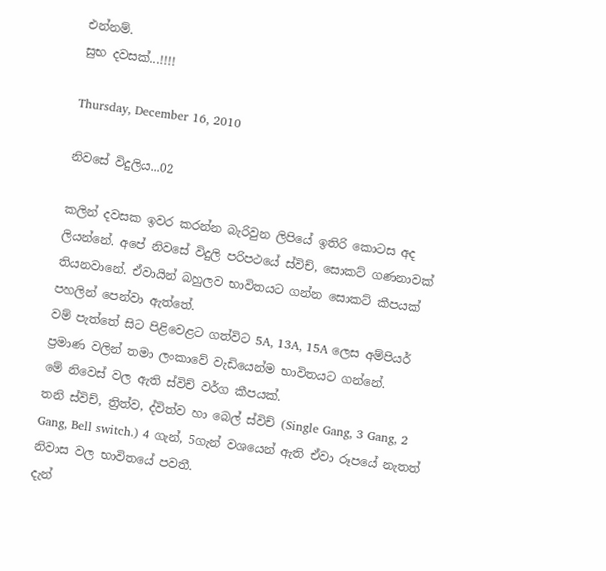එන්නම්.
සුභ දවසක්...!!!!

Thursday, December 16, 2010

නිවසේ විදුලිය...02

කලින් දවසක ඉවර කරන්න බැරිවුන ලිපියේ ඉතිරි කොටස අද ලියන්නේ. අපේ නිවසේ විදුලි පරිපථයේ ස්විච්, සොකට් ගණනාවක් තියනවානේ. ඒවායින් බහුලව භාවිතයට ගන්න සොකට් කීපයක් පහලින් පෙන්වා ඇත්තේ.
වම් පැත්තේ සිට පිළිවෙළට ගත්විට 5A, 13A, 15A ලෙස අම්පියර් ප්‍රමාණ වලින් තමා ලංකාවේ වැඩියෙන්ම භාවිතයට ගන්නේ.
මේ නිවෙස් වල ඇති ස්විච් වර්ග කීපයක්.
තනි ස්විච්, ත්‍රිත්ව, ද්විත්ව හා බෙල් ස්විච් (Single Gang, 3 Gang, 2 Gang, Bell switch.) 4 ගැන්, 5ගැන් වශයෙන් ඇති ඒවා රූපයේ නැතත් නිවාස වල භාවිතයේ පවතී.
දැන්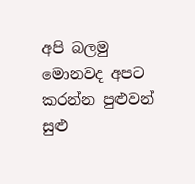අපි බලමු මොනවද අපට කරන්න පුළුවන් සුළු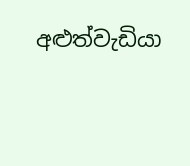අළුත්වැඩියා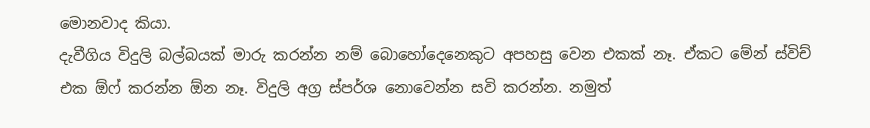මොනවාද කියා.
දැවීගිය විදුලි බල්බයක් මාරු කරන්න නම් බොහෝදෙනෙකුට අපහසු වෙන එකක් නෑ. ඒකට මේන් ස්විච් එක ඕෆ් කරන්න ඕන නෑ. විදුලි අග්‍ර ස්පර්ශ නොවෙන්න සවි කරන්න. නමුත්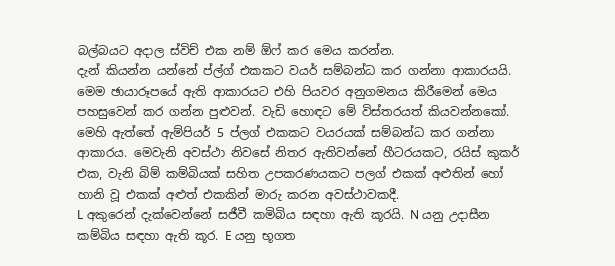බල්බයට අදාල ස්විච් එක නම් ඕෆ් කර මෙය කරන්න.
දැන් කියන්න යන්නේ ප්ල්ග් එකකට වයර් සම්බන්ධ කර ගන්නා ආකාරයයි.
මෙම ඡායාරූපයේ ඇති ආකාරයට එහි පියවර අනුගමනය කිරීමෙන් මෙය පහසුවෙන් කර ගන්න පුළුවන්. වැඩි හොඳට මේ විස්තරයත් කියවන්නකෝ. මෙහි ඇත්තේ ඇම්පියර් 5 ප්ලග් එකකට වයරයක් සම්බන්ධ කර ගන්නා ආකාරය. මෙවැනි අවස්ථා නිවසේ නිතර ඇතිවන්නේ හීටරයකට, රයිස් කුකර් එක, වැනි බිම් කම්බියක් සහිත උපකරණයකට පලග් එකක් අළුතින් හෝ හානි වූ එකක් අළුත් එකකින් මාරු කරන අවස්ථාවකදී.
L අකුරෙන් දැක්වෙන්නේ සජීවී කමිබිය සඳහා ඇති කූරයි. N යනු උදාසීන කම්බිය සඳහා ඇති කූර. E යනු භූගත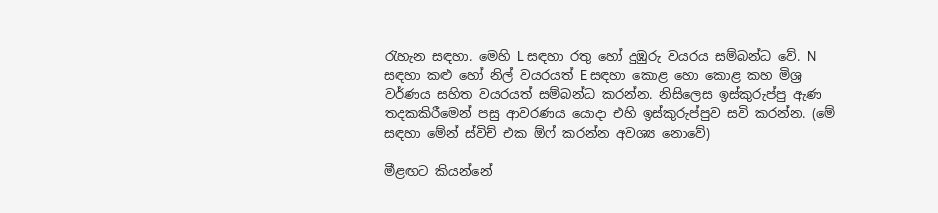රැහැන සඳහා. මෙහි L සඳහා රතු හෝ දුඹුරු වයරය සම්බන්ධ වේ. N සඳහා කළු හෝ නිල් වයරයත් E සඳහා කොළ හො කොළ කහ මිශ්‍ර වර්ණය සහිත වයරයත් සම්බන්ධ කරන්න. නිසිලෙස ඉස්කුරුප්පු ඇණ තදකකිරීමෙන් පසු ආවරණය යොදා එහි ඉස්කුරුප්පුව සවි කරන්න. (මේ සඳහා මේන් ස්විච් එක ඕෆ් කරන්න අවශ්‍ය නොවේ)

මීළඟට කියන්නේ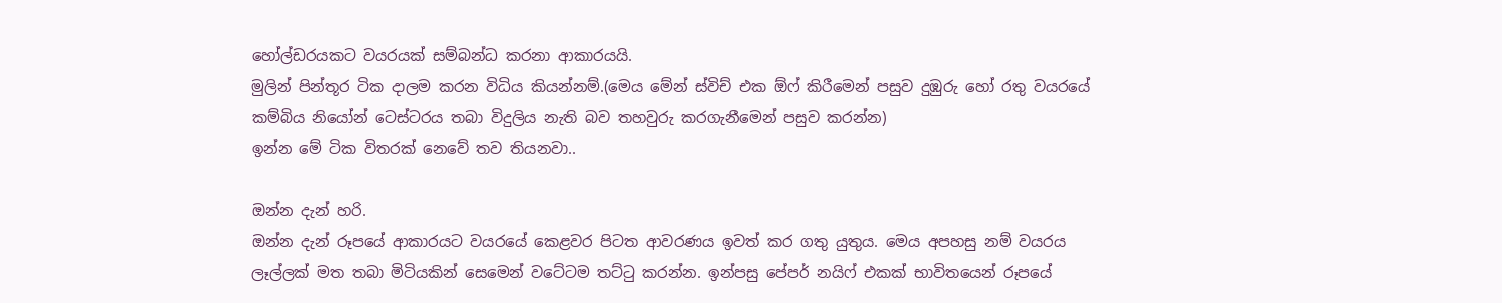හෝල්ඩරයකට වයරයක් සම්බන්ධ කරනා ආකාරයයි.
මුලින් පින්තූර ටික දාලම කරන විධිය කියන්නම්.(මෙය මේන් ස්විච් එක ඕෆ් කිරීමෙන් පසුව දුඹුරු හෝ රතු වයරයේ කම්බිය නියෝන් ටෙස්ටරය තබා විදුලිය නැති බව තහවුරු කරගැනීමෙන් පසුව කරන්න)
ඉන්න මේ ටික විතරක් නෙවේ තව තියනවා..

ඔන්න දැන් හරි.
ඔන්න දැන් රූපයේ ආකාරයට වයරයේ කෙළවර පිටත ආවරණය ඉවත් කර ගතු යුතුය. මෙය අපහසු නම් වයරය ලෑල්ලක් මත තබා මිටියකින් සෙමෙන් වටේටම තට්ටු කරන්න. ඉන්පසු පේපර් නයි‍ෆ් එකක් භාවිතයෙන් රූපයේ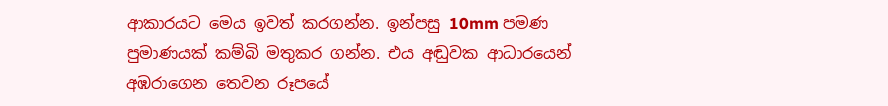ආකාරයට මෙය ඉවත් කරගන්න. ඉන්පසු 10mm පමණ පුමාණයක් කම්බි මතුකර ගන්න. එය අඬුවක ආධාරයෙන් අඹරාගෙන තෙවන රූපයේ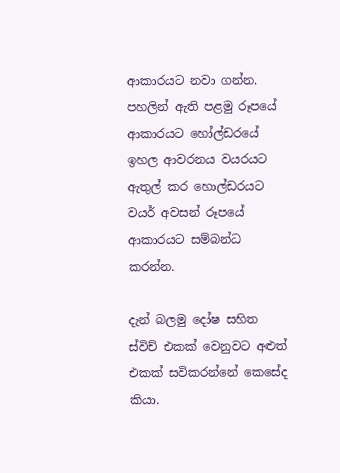ආකාරයට නවා ගන්න. පහලින් ඇති පළමු රූපයේ ආකාරයට හෝල්ඩරයේ ඉහල ආවරනය වයරයට ඇතුල් කර හොල්ඩරයට වයර් අවසන් රූපයේ ආකාරයට සම්බන්ධ කරන්න.

දැන් බලමු දෝෂ සහිත ස්විච් එකක් වෙනුවට අළුත් එකක් සවිකරන්නේ කෙසේද කියා.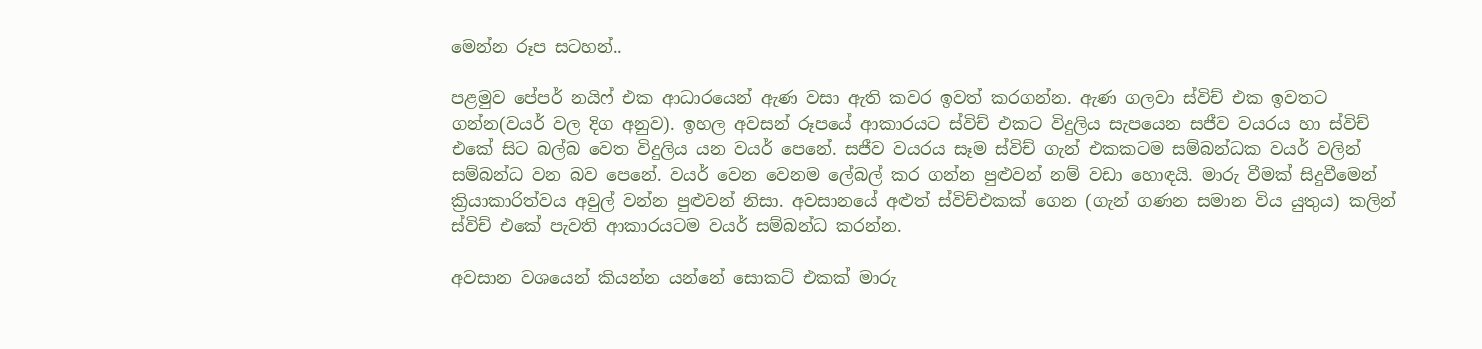මෙන්න රූප සටහන්..

පළමුව පේපර් නයිෆ් එක ආධාරයෙන් ඇණ වසා ඇති කවර ඉවත් කරගන්න. ඇණ ගලවා ස්විච් එක ඉවතට ගන්න(වයර් වල දිග අනුව). ඉහල අවසන් රූපයේ ආකාරයට ස්විච් එකට විදුලිය සැපයෙන සජීව වයරය හා ස්විච් එකේ සිට බල්බ වෙත විදුලිය යන වයර් පෙනේ. සජීව වයරය සෑම ස්විච් ගැන් එකකටම සම්බන්ධක වයර් වලින් සම්බන්ධ වන බව පෙනේ. වයර් වෙන වෙනම ලේබල් කර ගන්න පුළුවන් නම් වඩා හොඳයි. මාරු වීමක් සිදුවීමෙන් ක්‍රියාකාරිත්වය අවුල් වන්න පුළුවන් නිසා. අවසානයේ අළුත් ස්විච්එකක් ගෙන (ගැන් ගණන සමාන විය යුතුය) කලින් ස්විච් එකේ පැවති ආකාරයටම වයර් සම්බන්ධ කරන්න.

අවසාන වශයෙන් කියන්න යන්නේ සොකට් එකක් මාරු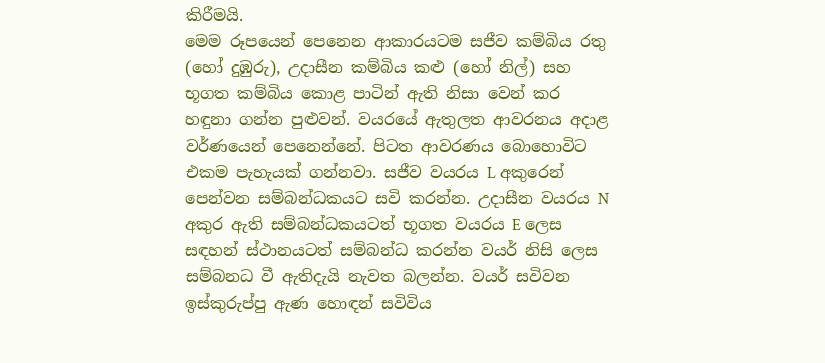කිරීමයි.
මෙම රූපයෙන් පෙනෙන ආකාරයටම සජීව කම්බිය රතු (හෝ දුඹුරු), උදාසීන කම්බිය කළු (හෝ නිල්) සහ භූගත කම්බිය කොළ පාටින් ඇති නිසා වෙන් කර හඳුනා ගන්න පුළුවන්. වයරයේ ඇතුලත ආවරනය අදාළ වර්ණයෙන් පෙනෙන්නේ. පිටත ආවරණය බොහොවිට එකම පැහැයක් ගන්නවා. සජීව වයරය L අකුරෙන් පෙන්වන සම්බන්ධකයට සවි කරන්න. උදාසීන වයරය N අකුර ඇති සම්බන්ධකයටත් භූගත වයරය E ලෙස සඳහන් ස්ථානයටත් සම්බන්ධ කරන්න වයර් නිසි ලෙස සම්බනධ වී ඇතිදැයි නැවත බලන්න. වයර් සවිවන ඉස්කුරුප්පු ඇණ හොඳන් සවිවිය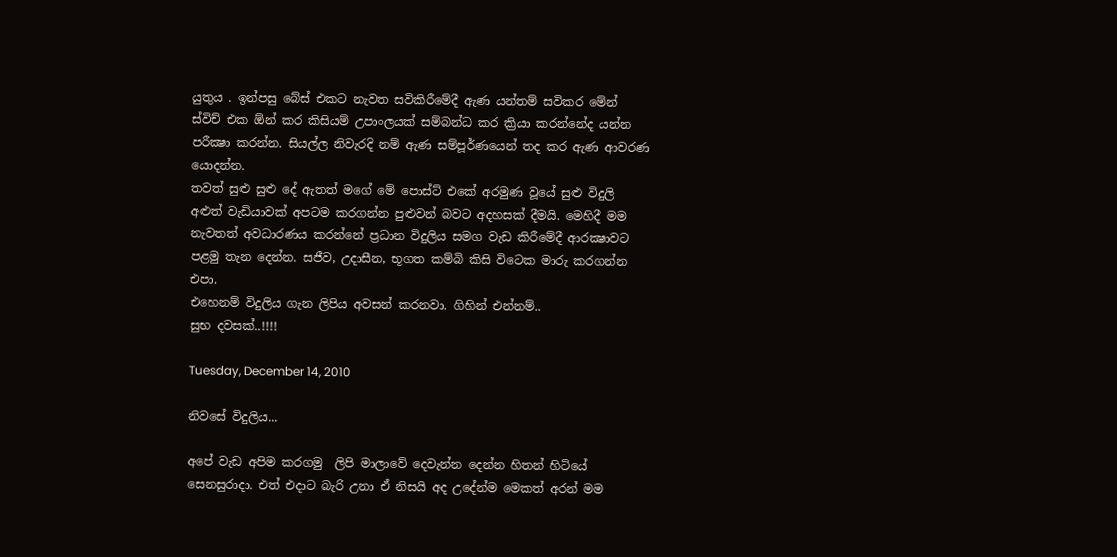යුතුය . ඉන්පසු බේස් එකට නැවත සවිකිරීමේදී ඇණ යන්තම් සවිකර මේන් ස්විච් එක ඕන් කර කිසියම් උපාංලයක් සම්බන්ධ කර ක්‍රියා කරන්නේද යන්න පරීක්‍ෂා කරන්න. සියල්ල නිවැරදි නම් ඇණ සම්පූර්ණයෙන් තද කර ඇණ ආවරණ යොදන්න.
තවත් සුළු සුළු දේ ඇතත් මගේ මේ පොස්ට් එකේ අරමුණ වූයේ සුළු විදුලි අළුත් වැඩියාවක් අපටම කරගන්න පුළුවන් බවට අදහසක් දීමයි. මෙහිදී මම නැවතත් අවධාරණය කරන්නේ ප්‍රධාන විදුලිය සමග වැඩ කිරීමේදී ආරක්‍ෂාවට පළමු තැන දෙන්න. සජීව, උදාසීන, භූගත කම්බි කිසි විටෙක මාරු කරගන්න එපා.
එහෙනම් විදුලිය ගැන ලිපිය අවසන් කරනවා. ගිහින් එන්නම්..
සුභ දවසක්..!!!!

Tuesday, December 14, 2010

නිවසේ විදුලිය...

අපේ වැඩ අපිම කරගමු  ලිපි මාලාවේ දෙවැන්න දෙන්න හිතන් හිටියේ සෙනසුරාදා. එත් එදාට බැරි උනා ඒ නිසයි අද උදේන්ම මෙකත් අරන් මම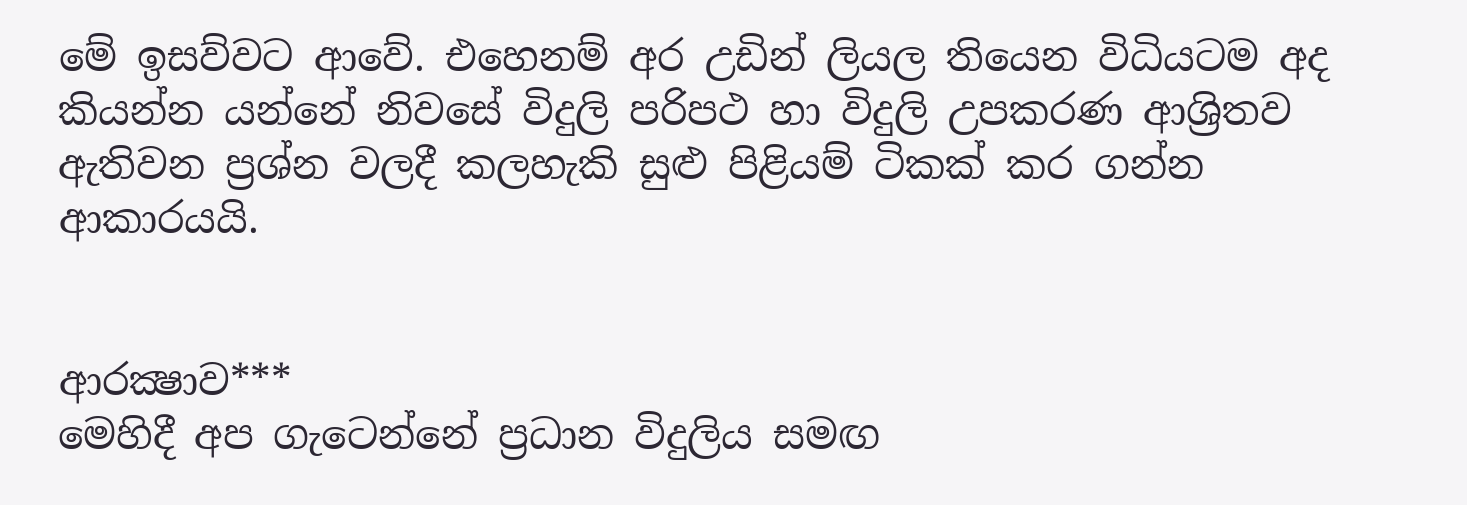මේ ඉසව්වට ආවේ. එහෙනම් අර උඩින් ලියල තියෙන විධියටම අද කියන්න යන්නේ නිවසේ විදුලි පරිපථ හා විදුලි උපකරණ ආශ්‍රිතව ඇතිවන ප්‍රශ්න වලදී කලහැකි සුළු පිළියම් ටිකක් කර ගන්න ආකාරයයි.


ආරක්‍ෂාව***
මෙහිදී අප ගැටෙන්නේ ප්‍රධාන විදුලිය සමඟ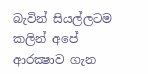බැවින් සියල්ලටම කලින් අපේ ආරක්‍ෂාව ගැන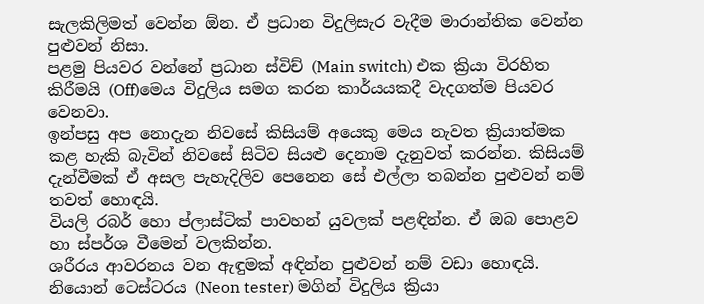සැලකිලිමත් වෙන්න ඕන. ඒ ප්‍රධාන විදුලිසැර වැදීම මාරාන්තික වෙන්න පුළුවන් නිසා.
පළමු පියවර වන්නේ ප්‍රධාන ස්විච් (Main switch) එක ක්‍රියා විරහිත කිරීමයි (Off)මෙය විදුලිය සමග කරන කාර්යයකදී වැදගත්ම පියවර වෙනවා.
ඉන්පසු අප නොදැන නිවසේ කිසියම් අයෙකු මෙය නැවත ක්‍රියාත්මක කළ හැකි බැවින් නිවසේ සිටිව සියළු දෙනාම දැනුවත් කරන්න. කිසියම් දැන්වීමක් ඒ අසල පැහැදිලිව පෙනෙන සේ එල්ලා තබන්න පුළුවන් නම් තවත් හොඳයි.
වියලි රබර් හො ප්ලාස්ටික් පාවහන් යුවලක් පළඳින්න. ඒ ඔබ පොළව හා ස්පර්ශ වීමෙන් වලකින්න.
ශරීරය ආවරනය වන ඇඳුමක් අඳින්න පුළුවන් නම් වඩා හොඳයි.
නියොන් ටෙස්ටරය (Neon tester) මගින් විදුලිය ක්‍රියා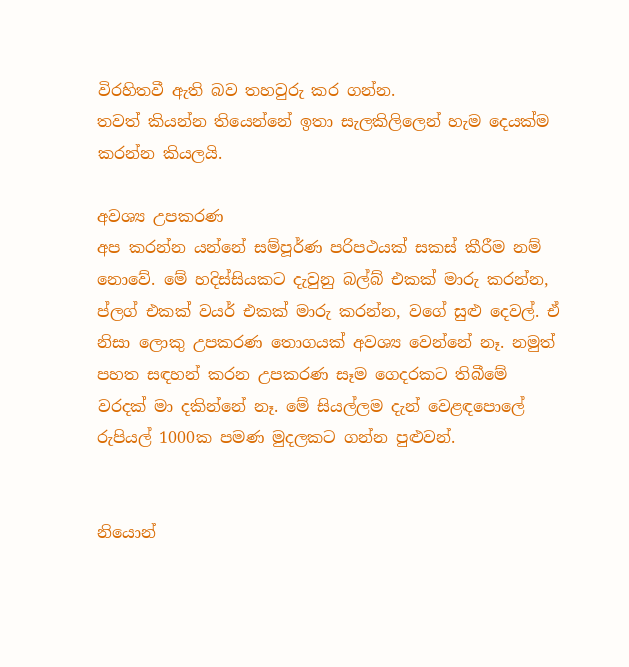විරහිතවී ඇති බව තහවුරු කර ගන්න.
තවත් කියන්න තියෙන්නේ ඉතා සැලකිලිලෙන් හැම දෙයක්ම කරන්න කියලයි.

අවශ්‍ය උපකරණ
අප කරන්න යන්නේ සම්පූර්ණ පරිපථයක් සකස් කීරීම නම් නොවේ. මේ හදිස්සියකට දැවුනු බල්බ් එකක් මාරු කරන්න, ප්ලග් එකක් වයර් එකක් මාරු කරන්න, වගේ සුළු දෙවල්. ඒ නිසා ලොකු උපකරණ තොගයක් අවශ්‍ය වෙන්නේ නෑ. නමුත් පහත සඳහන් කරන උපකරණ සෑම ගෙදරකට තිබීමේ වරදක් මා දකින්නේ නෑ. මේ සියල්ලම දැන් වෙළඳපොලේ රුපියල් 1000ක පමණ මුදලකට ගන්න පුළුවන්.


නියොන්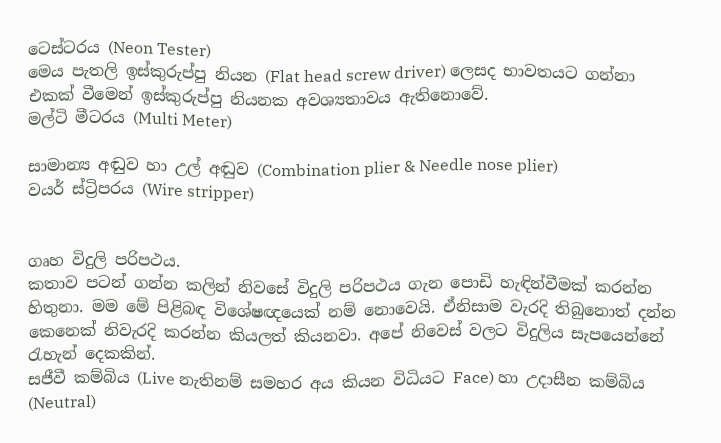ටෙස්ටරය (Neon Tester)
මෙය පැතලි ඉස්කුරුප්පු නියන (Flat head screw driver) ලෙසද භාවතයට ගන්නා එකක් වීමෙන් ඉස්කුරුප්පු නියනක අවශ්‍යතාවය ඇතිනොවේ.
මල්ටි මීටරය (Multi Meter)

සාමාන්‍ය අඬුව හා උල් අඬුව (Combination plier & Needle nose plier)
වයර් ස්ට්‍රිපරය (Wire stripper)


ගෘහ විදුලි පරිපථය.
කතාව පටන් ගන්න කලින් නිවසේ විදුලි පරිපථය ගැන පොඩි හැඳින්වීමක් කරන්න හිතුනා. මම මේ පිළිබඳ විශේෂඥයෙක් නම් නොවෙයි. ඒනිසාම වැරදි තිබුනොත් දන්න කෙනෙක් නිවැරදි කරන්න කියලත් කියනවා. අපේ නිවෙස් වලට විදුලිය සැපයෙන්නේ රැහැන් දෙකකින්.
සජීවී කම්බිය (Live නැතිනම් සමහර අය කියන විධියට Face) හා උදාසීන කම්බිය (Neutral)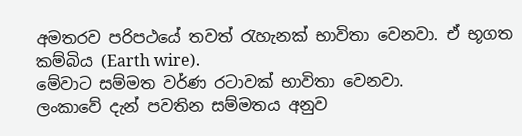අමතරව පරිපථයේ තවත් රැහැනක් භාවිතා වෙනවා. ඒ භූගත කම්බිය (Earth wire).
මේවාට සම්මත වර්ණ රටාවක් භාවිතා වෙනවා.
ලංකාවේ දැන් පවතින සම්මතය අනුව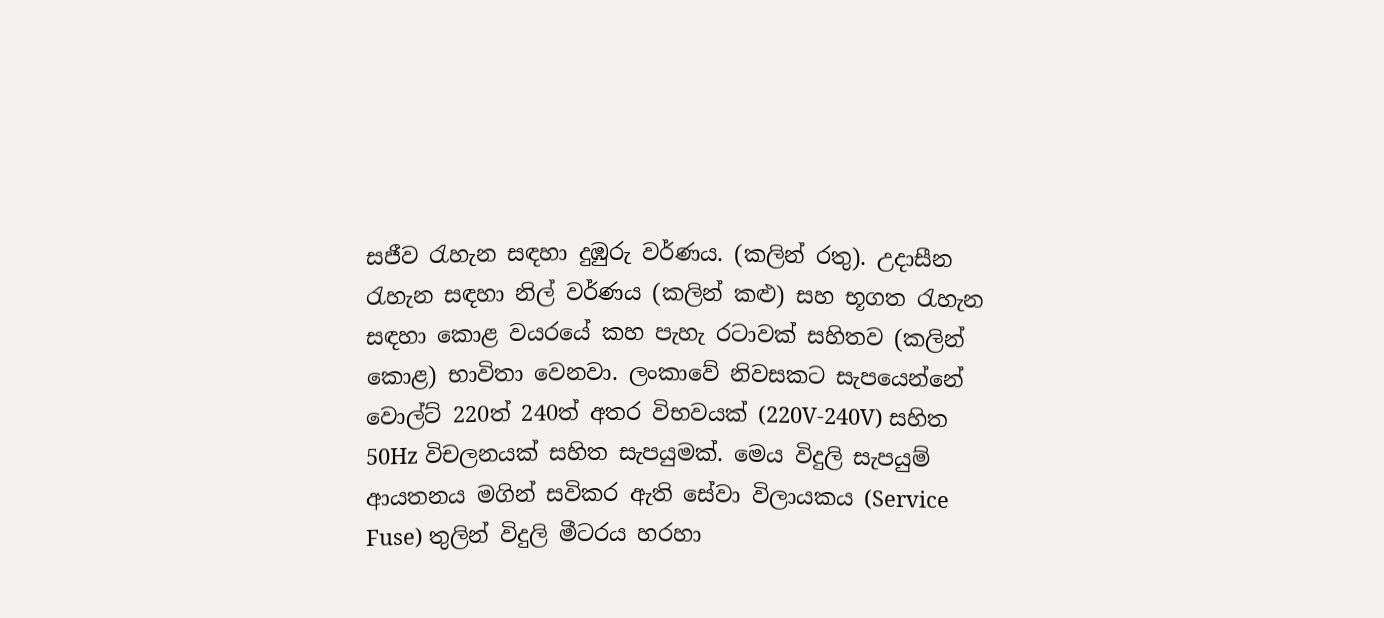සජීව රැහැන සඳහා දුඹුරු වර්ණය. (කලින් රතු). උදාසීන රැහැන සඳහා නිල් වර්ණය (කලින් කළු) සහ භූගත රැහැන සඳහා කොළ වයරයේ කහ පැහැ රටාවක් සහිතව (කලින් කොළ) භාවිතා වෙනවා. ලංකාවේ නිවසකට සැපයෙන්නේ වොල්ට් 220ත් 240ත් අතර විභවයක් (220V-240V) සහිත 50Hz විචලනයක් සහිත සැපයුමක්. මෙය විදුලි සැපයුම් ආයතනය මගින් සවිකර ඇති සේවා විලායකය (Service Fuse) තුලින් විදුලි මීටරය හරහා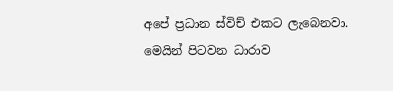අපේ ප්‍රධාන ස්විච් එකට ලැබෙනවා. මෙයින් පිටවන ධාරාව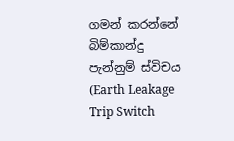ගමන් කරන්නේ බිම්කාන්දු පැන්නුම් ස්විචය (Earth Leakage Trip Switch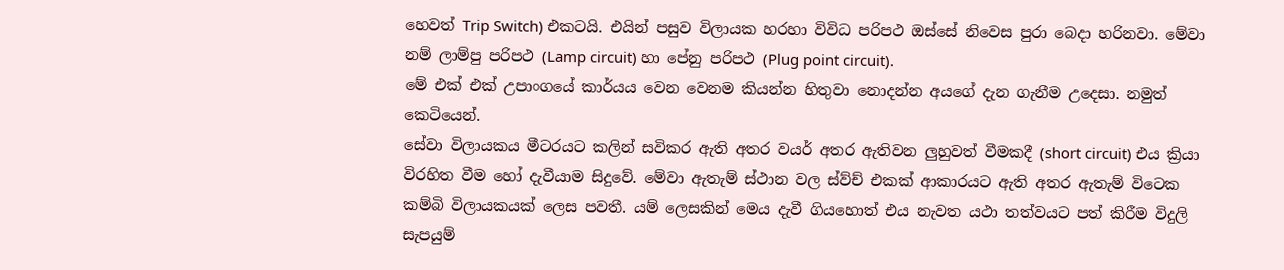හෙවත් Trip Switch) එකටයි. එයින් පසුව විලායක හරහා විවිධ පරිපථ ඔස්සේ නිවෙස පුරා බෙදා හරිනවා. මේවා නම් ලාම්පු පරිපථ (Lamp circuit) හා පේනු පරිපථ (Plug point circuit).
මේ එක් එක් උපාංගයේ කාර්යය වෙන වෙනම කියන්න හිතුවා නොදන්න අයගේ දැන ගැනීම උදෙසා. නමුත් කෙටියෙන්.
සේවා විලායකය මීටරයට කලින් සවිකර ඇති අතර වයර් අතර ඇතිවන ලුහුවත් වීමකදී (short circuit) එය ක්‍රියා විරහිත වීම හෝ දැවීයාම සිදුවේ. මේවා ඇතැම් ස්ථාන වල ස්ව්ච් එකක් ආකාරයට ඇති අතර ඇතැම් විටෙක කම්බි විලායකයක් ලෙස පවතී. යම් ලෙසකින් මෙය දැවී ගියහොත් එය නැවත යථා තත්වයට පත් කිරීම විදුලි සැපයුම්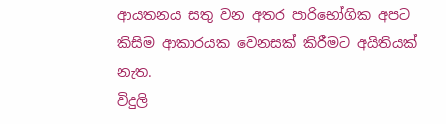ආයතනය සතු වන අතර පාරිභෝගික අපට කිසිම ආකාරයක වෙනසක් කිරීමට අයිතියක් නැත.
විදුලි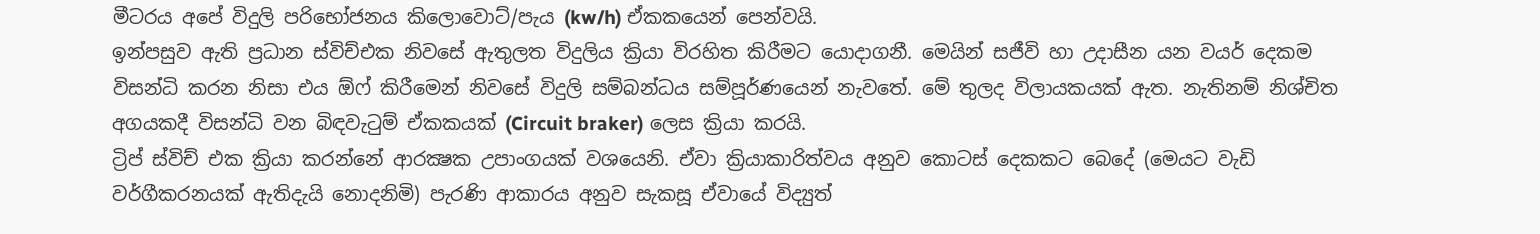මීටරය අපේ විදුලි පරිභෝජනය කිලොවොට්/පැය (kw/h) ඒකකයෙන් පෙන්වයි.
ඉන්පසුව ඇති ප්‍රධාන ස්විච්එක නිවසේ ඇතුලත විදුලිය ක්‍රියා විරහිත කිරීමට යොදාගනී. මෙයින් සජීවි හා උදාසීන යන වයර් දෙකම විසන්ධි කරන නිසා එය ඕෆ් කිරීමෙන් නිවසේ විදුලි සම්බන්ධය සම්පූර්ණයෙන් නැවතේ. මේ තුලද විලායකයක් ඇත. නැතිනම් නිශ්චිත අගයකදී විසන්ධි වන බිඳවැටුම් ඒකකයක් (Circuit braker) ලෙස ක්‍රියා කරයි.
ට්‍රිප් ස්විච් එක ක්‍රියා කරන්නේ ආරක්‍ෂක උපාංගයක් වශයෙනි. ඒවා ක්‍රියාකාරිත්වය අනුව කොටස් දෙකකට බෙදේ (මෙයට වැඩි වර්ගීකරනයක් ඇතිදැයි නොදනිමි) පැරණි ආකාරය අනුව සැකසූ ඒවායේ විද්‍යුත්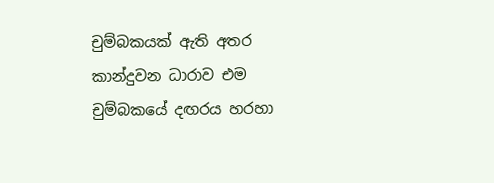චුම්බකයක් ඇති අතර කාන්දුවන ධාරාව එම චුම්බකයේ දඟරය හරහා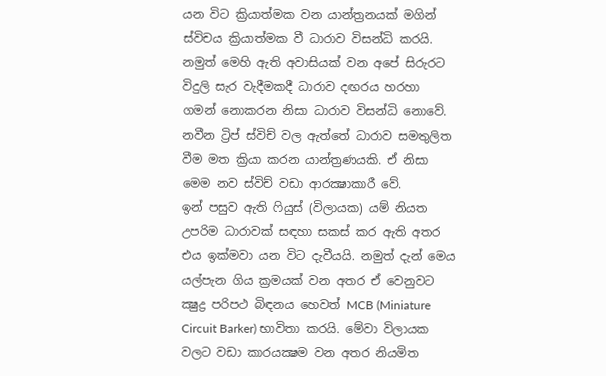යන විට ක්‍රියාත්මක වන යාන්ත්‍රනයක් මගින් ස්විචය ක්‍රියාත්මක වී ධාරාව විසන්ධි කරයි. නමුත් මෙහි ඇති අවාසියක් වන අපේ සිරුරට විදුලි සැර වැදීමකදී ධාරාව දඟරය හරහා ගමන් නොකරන නිසා ධාරාව විසන්ධි නොවේ. නවීන ට්‍රිප් ස්විච් වල ඇත්තේ ධාරාව සමතුලිත වීම මත ක්‍රියා කරන යාන්ත්‍රණයකි. ඒ නිසා මෙම නව ස්විච් වඩා ආරක්‍ෂාකාරී වේ.
ඉන් පසුව ඇති ෆියුස් (විලායක) යම් නියත උපරිම ධාරාවක් සඳහා සකස් කර ඇති අතර එය ඉක්මවා යන විට දැවීයයි. නමුත් දැන් මෙය යල්පැන ගිය ක්‍රමයක් වන අතර ඒ වෙනුවට ක්‍ෂුද්‍ර පරිපථ බිඳනය හෙවත් MCB (Miniature Circuit Barker) භාවිතා කරයි. මේවා විලායක වලට වඩා කාරයක්‍ෂම වන අතර නියමිත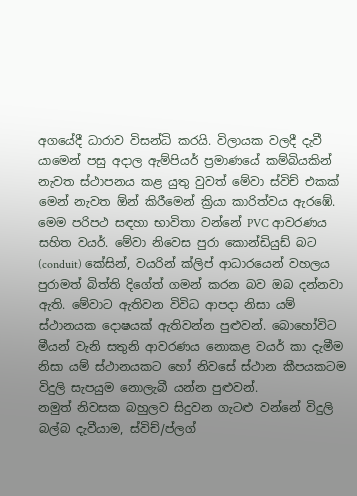අගයේදී ධාරාව විසන්ධි කරයි. විලායක වලදී දැවී යාමෙන් පසු අදාල ඇම්පියර් ප්‍රමාණයේ කම්බියකින් නැවත ස්ථාපනය කළ යුතු වුවත් මේවා ස්විච් එකක් මෙන් නැවත ඕන් කිරීමෙන් ක්‍රියා කාරිත්වය ඇරඹේ.
මෙම පරිපථ සඳහා භාවිතා වන්නේ PVC ආවරණය සහිත වයර්. මේවා නිවෙස පුරා කොන්ඩියුඩ් බට (conduit) කේසින්, වයරින් ක්ලිප් ආධාරයෙන් වහලය පුරාමත් බිත්ති දිගේත් ගමන් කරන බව ඔබ දන්නවා ඇති. මේවාට ඇතිවන විවිධ ආපදා නිසා යම් ස්ථානයක දොෂයක් ඇතිවන්න පුළුවන්. බොහෝවිට මීයන් වැනි සතුනි ආවරණය නොකළ වයර් කා දැමීම නිසා යම් ස්ථානයකට හෝ නිවසේ ස්ථාන කීපයකටම විදුලි සැපයුම නොලැබී යන්න පුළුවන්.
නමුත් නිවසක බහුලව සිදුවන ගැටළු වන්නේ විදුලි බල්බ දැවීයාම, ස්විච්/ප්ලග්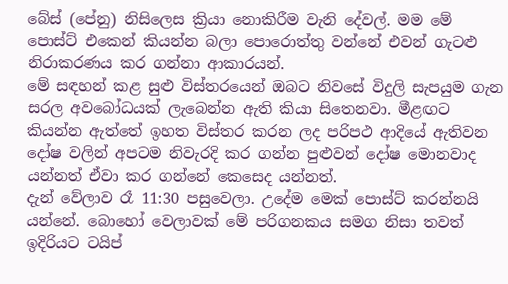බේස් (පේනු) නිසිලෙස ක්‍රියා නොකිරීම වැනි දේවල්. මම මේ පොස්ට් එකෙන් කියන්න බලා පොරොත්තු වන්නේ එවන් ගැටළු නිරාකරණය කර ගන්නා ආකාරයන්.
මේ සඳහන් කළ සුළු විස්තරයෙන් ඔබට නිවසේ විදුලි සැපයුම ගැන සරල අවබෝධයක් ලැබෙන්න ඇති කියා සිතෙනවා. මීළඟට කියන්න ඇත්තේ ඉහත විස්තර කරන ලද පරිපථ ආදියේ ඇතිවන දෝෂ වලින් අපටම නිවැරදි කර ගන්න පුළුවන් දෝෂ මොනවාද යන්නත් ඒවා කර ගන්නේ කෙසෙද යන්නත්.
දැන් වේලාව රෑ 11:30 පසුවෙලා. උදේම මෙක් පොස්ට් කරන්නයි යන්නේ. බොහෝ වෙලාවක් මේ පරිගනකය සමග නිසා තවත් ඉදිරියට ටයිප්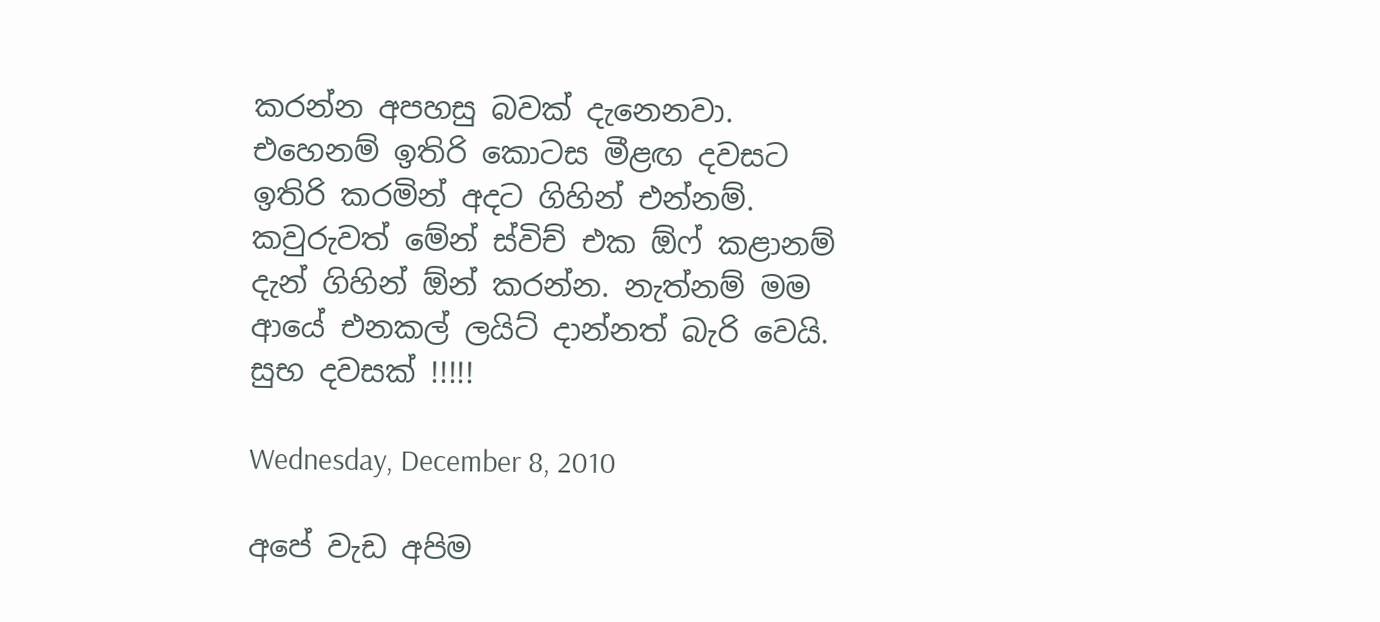කරන්න අපහසු බවක් දැනෙනවා. එහෙනම් ඉතිරි කොටස මීළඟ දවසට ඉතිරි කරමින් අදට ගිහින් එන්නම්. කවුරුවත් මේන් ස්විච් එක ඕෆ් කළානම් දැන් ගිහින් ඕන් කරන්න. නැත්නම් මම ආයේ එනකල් ලයිට් දාන්නත් බැරි වෙයි.
සුභ දවසක් !!!!!

Wednesday, December 8, 2010

අපේ වැඩ අපිම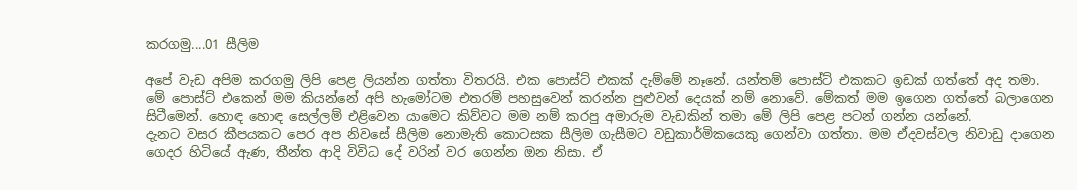කරගමු....01 සීලිම

අපේ වැඩ අපිම කරගමු ලිපි පෙළ ලියන්න ගත්තා විතරයි. එක පොස්ට් එකක් දැම්මේ නෑනේ. යන්තම් පොස්ට් එකකට ඉඩක් ගත්තේ අද තමා. මේ පොස්ට් එකෙන් මම කියන්නේ අපි හැමෝටම එතරම් පහසුවෙන් කරන්න පුළුවන් දෙයක් නම් නොවේ. මේකත් මම ඉගෙන ගත්තේ බලාගෙන සිටීමෙන්. හොඳ හොඳ සෙල්ලම් එළිවෙන යාමෙට කිව්වට මම නම් කරපු අමාරුම වැඩකින් තමා මේ ලිපි පෙළ පටන් ගන්න යන්නේ.
දැනට වසර කීපයකට පෙර අප නිවසේ සීලිම නොමැති කොටසක සීලිම ගැසීමට වඩුකාර්මිකයෙකු ගෙන්වා ගත්තා. මම ඒදවස්වල නිවාඩු දාගෙන ගෙදර හිටියේ ඇණ, තීන්ත ආදි විවිධ දේ වරින් වර ගෙන්න ඔන නිසා. ඒ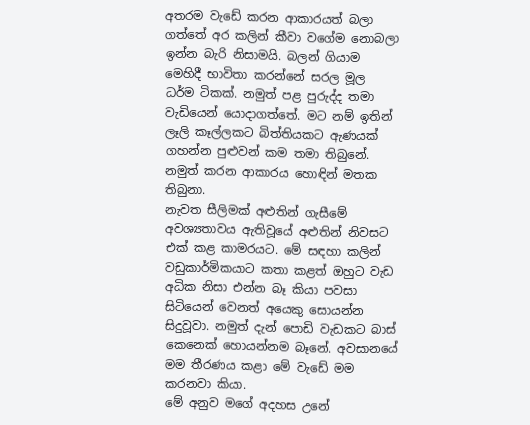අතරම වැඩේ කරන ආකාරයත් බලා ගත්තේ අර කලින් කීවා වගේම නොබලා ඉන්න බැරි නිසාමයි. බලන් ගියාම මෙහිදී භාවිතා කරන්නේ සරල මූල ධර්ම ටිකක්. නමුත් පළ පුරුද්ද තමා වැඩියෙන් යොදාගත්තේ. මට නම් ඉතින් ලෑලි කෑල්ලකට බිත්තියකට ඇණයක් ගහන්න පුළුවන් කම තමා තිබුනේ. නමුත් කරන ආකාරය හොඳින් මතක තිබුනා.
නැවත සීලිමක් අළුතින් ගැසීමේ අවශ්‍යතාවය ඇතිවූයේ අළුතින් නිවසට එක් කළ කාමරයට. මේ සඳහා කලින් වඩුකාර්මිකයාට කතා කළත් ඔහුට වැඩ අධික නිසා එන්න බෑ කියා පවසා සිටියෙන් වෙනත් අයෙකු සොයන්න සිදුවූවා. නමුත් දැන් පොඩි වැඩකට බාස් කෙනෙක් හොයන්නම බෑනේ. අවසානයේ මම තීරණය කළා මේ වැඩේ මම කරනවා කියා.
මේ අනුව මගේ අදහස උනේ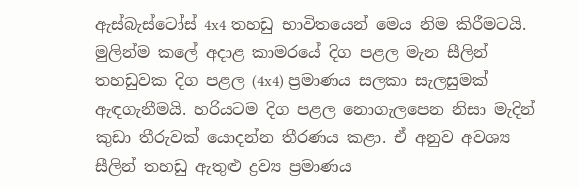ඇස්බැස්ටෝස් 4x4 තහඩු භාවිතයෙන් මෙය නිම කිරීමටයි. මුලින්ම කලේ අදාළ කාමරයේ දිග පළල මැන සීලින් තහඩුවක දිග පළල (4x4) ප්‍රමාණය සලකා සැලසුමක් ඇඳගැනීමයි. හරියටම දිග පළල නොගැලපෙන නිසා මැදින් කුඩා තීරුවක් යොදන්න තීරණය කළා. ඒ අනුව අවශ්‍ය සීලින් තහඩු ඇතුළු ද්‍රව්‍ය ප්‍රමාණය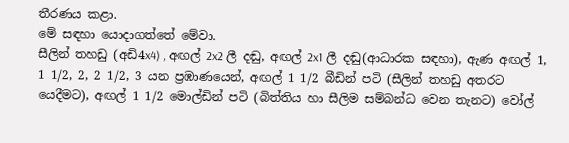තීරණය කළා.
මේ සඳහා යොදාගත්තේ මේවා.
සීලින් තහඩු (අඩි4x4) , අඟල් 2x2 ලී දඬු, අඟල් 2x1 ලී දඬු(ආධාරක සඳහා), ඇණ අඟල් 1, 1 1/2, 2, 2 1/2, 3 යන ප්‍රඹාණයෙන්, අඟල් 1 1/2 බීඩින් පටි (සීලින් තහඩු අතරට යෙදීමට), අඟල් 1 1/2 මොල්ඩින් පටි (බිත්තිය හා සීලිම සම්බන්ධ වෙන තැනට) වෝල්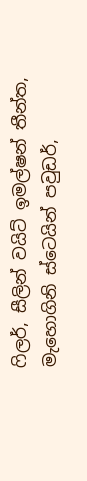ෆිලර්, සීලින් වයිට් ඉමල්ෂන් තීන්ත, මැහොගිනි ස්ටෙයින් පවුඩර්,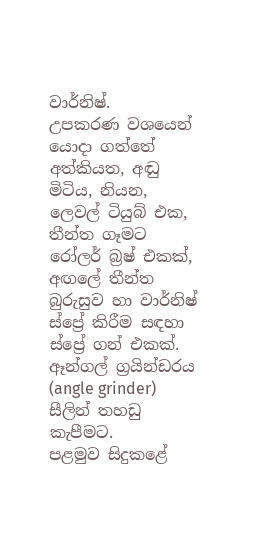වාර්නිෂ්.
උපකරණ වශයෙන් යොදා ගත්තේ
අත්කියත, අඬු මිටිය, නියන, ලෙවල් ටියුබ් එක, තීන්ත ගෑමට රෝලර් බ්‍රෂ් එකක්, අඟලේ තීන්ත බුරුසුව හා වාර්නිෂ් ස්ප්‍රේ කිරීම සඳහා ස්ප්‍රේ ගන් එකක්. ඈන්ගල් ග්‍රයින්ඩරය (angle grinder) සීලින් තහඩු කැපීමට.
පළමුව සිදුකළේ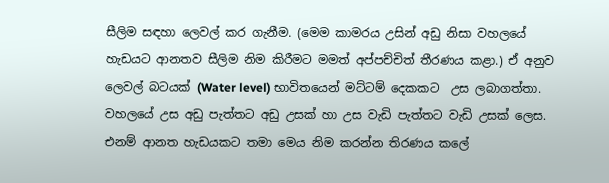සීලිම සඳහා ලෙවල් කර ගැනීම. (මෙම කාමරය උසින් අඩු නිසා වහලයේ හැඩයට ආනතව සීලිම නිම කිරීමට මමත් අප්පච්චිත් තීරණය කළා.) ඒ අනුව ලෙවල් බටයක් (Water level) භාවිතයෙන් මට්ටම් දෙකකට  උස ලබාගත්තා. වහලයේ උස අඩු පැත්තට අඩු උසක් හා උස වැඩි පැත්තට වැඩි උසක් ලෙස. එනම් ආනත හැඩයකට තමා මෙය නිම කරන්න තිරණය කලේ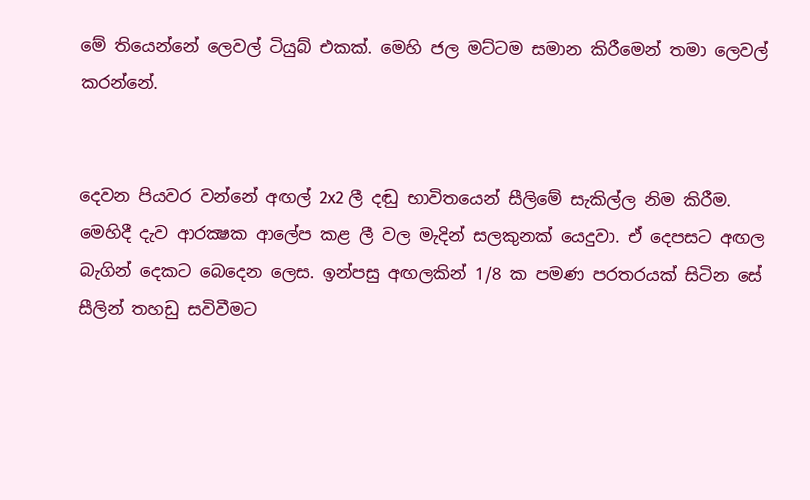මේ තියෙන්නේ ලෙවල් ටියුබ් එකක්. මෙහි ජල මට්ටම සමාන කිරීමෙන් තමා ලෙවල් කරන්නේ.


දෙවන පියවර වන්නේ අඟල් 2x2 ලී දඬු භාවිතයෙන් සීලිමේ සැකිල්ල නිම කිරීම. මෙහිදී දැව ආරක්‍ෂක ආලේප කළ ලී වල මැදින් සලකුනක් යෙදුවා. ඒ දෙපසට අඟල බැගින් දෙකට බෙදෙන ලෙස. ඉන්පසු අඟලකින් 1/8 ක පමණ පරතරයක් සිටින සේ සීලින් තහඩු සවිවීමට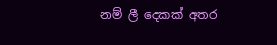නම් ලී දෙකක් අතර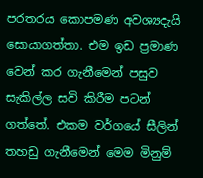පරතරය කොපමණ අවශ්‍යදැයි සොයාගත්තා. එම ඉඩ ප්‍රමාණ වෙන් කර ගැනීමෙන් පසුව සැකිල්ල සවි කිරීම පටන් ගත්තේ. එකම වර්ගයේ සීලින් තහඩු ගැනීමෙන් මෙම මිනුම්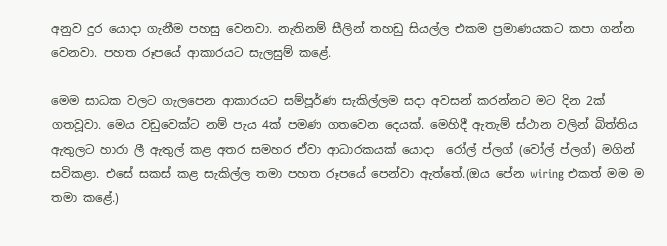අනුව දුර යොදා ගැනීම පහසු වෙනවා. නැතිනම් සීලින් තහඩු සියල්ල එකම ප්‍රමාණයකට කපා ගන්න වෙනවා. පහත රූපයේ ආකාරයට සැලසුම් කළේ.

මෙම සාධක වලට ගැලපෙන ආකාරයට සම්පූර්ණ සැකිල්ලම සදා අවසන් කරන්නට මට දින 2ක් ගතවූවා. මෙය වඩුවෙක්ට නම් පැය 4ක් පමණ ගතවෙන දෙයක්. මෙහිදී ඇතැම් ස්ථාන වලින් බිත්තිය ඇතුලට හාරා ලී ඇතුල් කළ අතර සමහර ඒවා ආධාරකයක් යොදා  රෝල් ප්ලග් (වෝල් ප්ලග්) මගින් සවිකළා. එසේ සකස් කළ සැකිල්ල තමා ‍පහත රූපයේ පෙන්වා ඇත්තේ.(ඔය පේන wiring එකත් මම ම තමා කළේ.)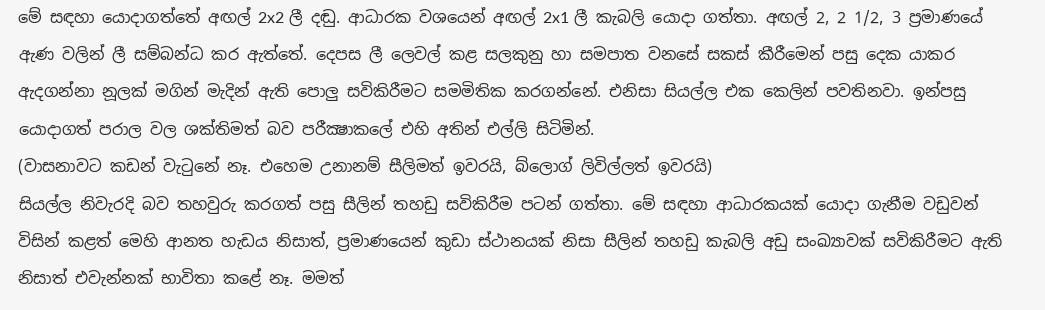මේ සඳහා යොදාගත්තේ අඟල් 2x2 ලී දඬු. ආධාරක වශයෙන් අඟල් 2x1 ලී කැබලි යොදා ගත්තා. අඟල් 2, 2 1/2, 3 ප්‍රමාණයේ ඇණ වලින් ලී සම්බන්ධ කර ඇත්තේ. දෙපස ලී ලෙවල් කළ සලකුනු හා සමපාත වනසේ සකස් කීරීමෙන් පසු දෙක යාකර ඇදගන්නා නූලක් මගින් මැදින් ඇති පොලු සවිකිරීමට සමමිතික කරගන්නේ. එනිසා සියල්ල එක කෙලින් පවතිනවා. ඉන්පසු යොදාගත් පරාල වල ශක්තිමත් බව පරීක්‍ෂාකලේ එහි අතින් එල්ලි සිටිමින්.
(වාසනාවට කඩන් වැටුනේ නෑ. එහෙම උනානම් සීලිමත් ඉවරයි, බ්ලොග් ලිවිල්ලත් ඉවරයි)
සියල්ල නිවැරදි බව තහවුරු කරගත් පසු සීලින් තහඩු සවිකිරීම පටන් ගත්තා. මේ සඳහා ආධාරකයක් යොදා ගැනීම වඩුවන් විසින් කළත් මෙහි ආනත හැඩය නිසාත්, ප්‍රමාණයෙන් කුඩා ස්ථානයක් නිසා සීලින් තහඩු කැබලි අඩු සංඛ්‍යාවක් සවිකිරීමට ඇති නිසාත් එවැන්නක් භාවිතා කළේ නෑ. මමත්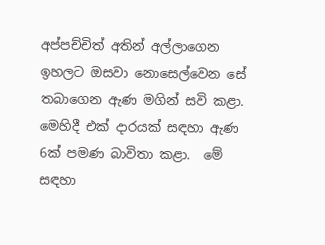අප්පච්චිත් අතින් අල්ලාගෙන ඉහලට ඔසවා නොසෙල්වෙන සේ තබාගෙන ඇණ මගින් සවි කළා. මෙහිදී එක් දාරයක් සඳහා ඇණ 6ක් පමණ බාවිතා කළා.  මේ සඳහා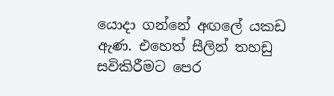යොදා ගන්නේ අඟලේ යකඩ ඇණ. එහෙත් සීලින් තහඩු සවිකිරීමට පෙර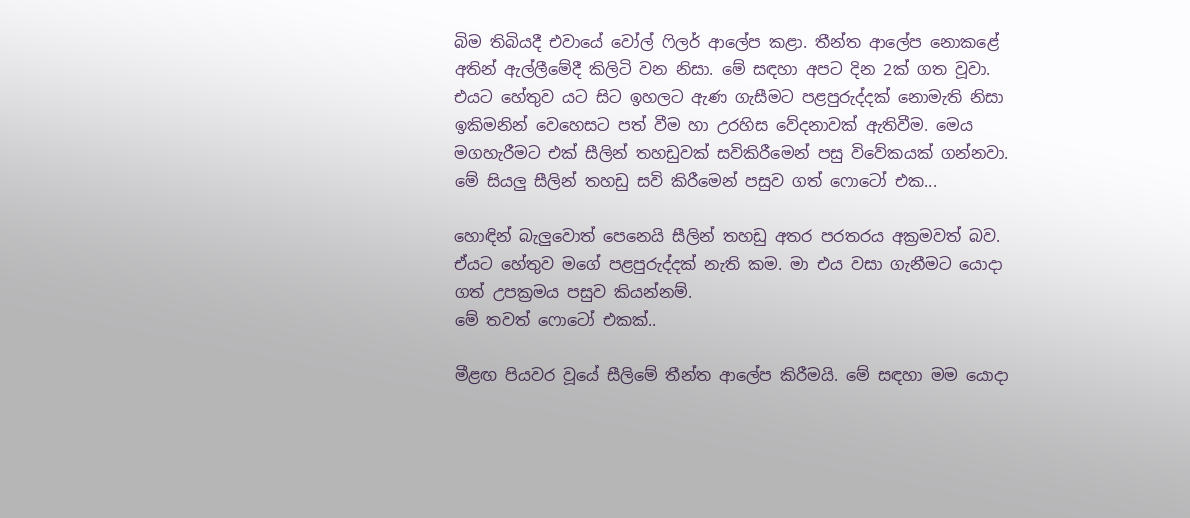බිම තිබියදී එවායේ වෝල් ෆිලර් ආලේප කළා. තීන්ත ආලේප නොකළේ අතින් ඇල්ලීමේදී කිලිටි වන නිසා. මේ සඳහා අපට දින 2ක් ගත වූවා. එයට හේතුව යට සිට ඉහලට ඇණ ගැසීමට පළපුරුද්දක් නොමැති නිසා ඉකිමනින් වෙහෙසට පත් වීම හා උරහිස වේදනාවක් ඇතිවීම. මෙය මගහැරීමට එක් සීලින් තහඩුවක් සවිකිරීමෙන් පසු විවේකයක් ගන්නවා.
මේ සියලු සීලින් තහඩු සවි කිරීමෙන් පසුව ගත් ෆොටෝ එක...

හොඳින් බැලුවොත් පෙනෙයි සීලින් තහඩු අතර පරතරය අක්‍රමවත් බව. ඒයට හේතුව මගේ පළපුරුද්දක් නැති කම. මා එය වසා ගැනීමට යොදා ගත් උපක්‍රමය පසුව කියන්නම්.
මේ තවත් ෆොටෝ එකක්..

මීළඟ පියවර වූයේ සීලිමේ තීන්ත ආලේප කිරීමයි. මේ සඳහා මම යොදා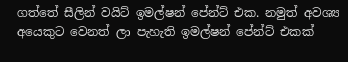ගත්තේ සීලින් වයිට් ඉමල්ෂන් පේන්ට් එක. නමුත් අවශ්‍ය අයෙකුට වෙනත් ලා පැහැති ඉමල්ෂන් පේන්ට් එකක්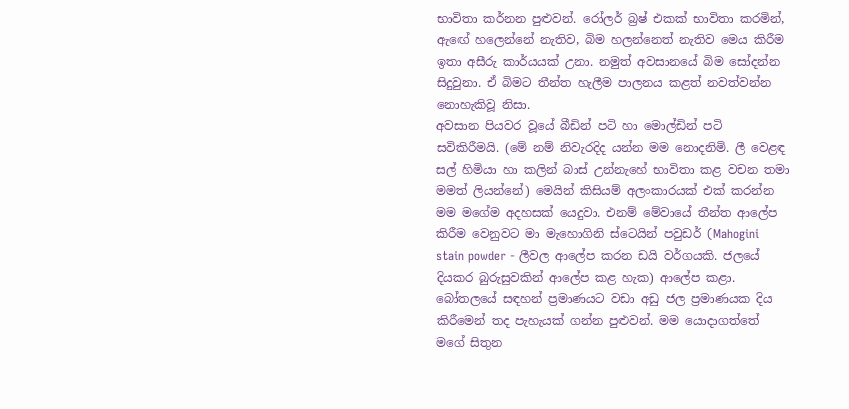භාවිතා කර්නන පුළුවන්. රෝලර් බ්‍රෂ් එකක් භාවිතා කරමින්, ඇ‍ඟේ හලෙන්නේ නැතිව, බිම හලන්නෙත් නැතිව මෙය කිරීම ඉතා අසීරු කාර්යයක් උනා. නමුත් අවසානයේ බිම සෝදන්න සිදුවුනා. ඒ බිමට තීන්ත හැලීම පාලනය කළත් නවත්වන්න නොහැකිවූ නිසා.
අවසාන පියවර වූයේ බීඩින් පටි හා මොල්ඩින් පටි සවිකිරීමයි. (මේ නම් නිවැරදිද යන්න මම නොදනිමි. ලී වෙළඳ සල් හිමියා හා කලින් බාස් උන්නැහේ භාවිතා කළ වචන තමා මමත් ලියන්නේ) මෙයින් කිසියම් අලංකාරයක් එක් කරන්න මම මගේම අදහසක් යෙදුවා. එනම් මේවායේ තීන්ත ආලේප කිරීම වෙනුවට මා මැහොගිනි ස්ටෙයින් පවුඩර් (Mahogini stain powder - ලීවල ආලේප කරන ඩයි වර්ගයකි. ජලයේ දියකර බුරුසුවකින් ආලේප කළ හැක) ආලේප කළා. බෝතලයේ සඳහන් ප්‍රමාණයට වඩා අඩු ජල ප්‍රමාණයක දිය කිරීමෙන් තද පැහැයක් ගන්න පුළුවන්. මම යොදාගත්තේ මගේ සිතුන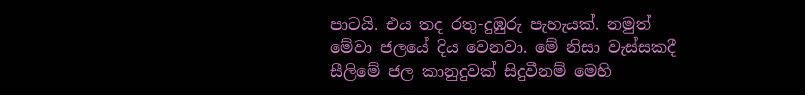පාටයි. එය තද රතු-දුඹුරු පැහැයක්. නමුත් මේවා ජලයේ දිය වෙනවා. මේ නිසා වැස්සකදී සීලිමේ ජල කානුදුවක් සිදුවීනම් මෙහි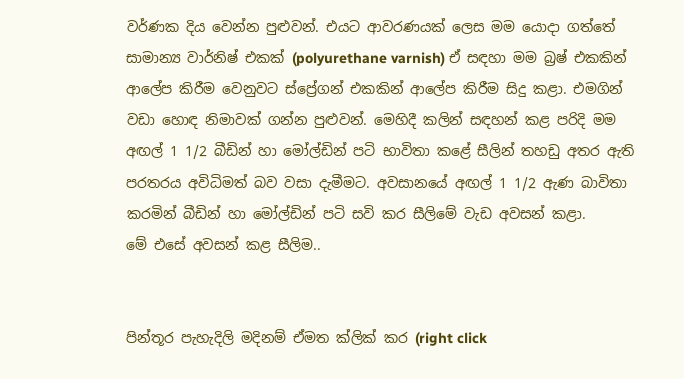වර්ණක දිය වෙන්න පුළුවන්. එයට ආවරණයක් ලෙස මම යොදා ගත්තේ සාමාන්‍ය වාර්නිෂ් එකක් (polyurethane varnish) ඒ සඳහා මම බ්‍රෂ් එකකින් ආලේප කිරීම වෙනුවට ස්ප්‍රේගන් එකකින් ආලේප කිරීම සිදු කළා. එමගින් වඩා හොඳ නිමාවක් ගන්න පුළුවන්. මෙ‍හිදී කලින් සඳහන් කළ පරිදි මම අඟල් 1 1/2 බීඩින් හා මෝල්ඩින් පටි භාවිතා කළේ සීලින් තහඩු අතර ඇති පරතරය අවිධිමත් බව වසා දැමීමට. අවසානයේ අඟල් 1 1/2 ඇණ බාවිතා කරමින් බීඩින් හා මෝල්ඩින් පටි සවි කර සීලිමේ වැඩ අවසන් කළා.
මේ එසේ අවසන් කළ සීලිම..


පින්තූර පැහැදිලි මදිනම් ඒමත ක්ලික් කර (right click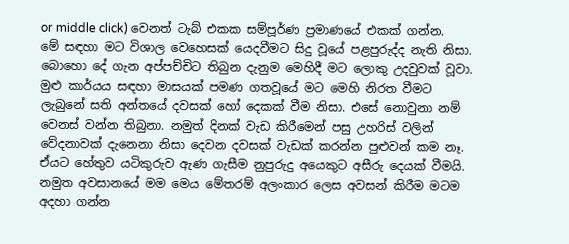or middle click) වෙනත් ටැබ් එකක සම්පූර්ණ ප්‍රමාණයේ එකක් ගන්න.
මේ සඳහා මට විශාල වෙහෙසක් යෙදවීමට සිදු වූයේ පළපුරුද්ද නැති නිසා. බොහො දේ ගැන අප්පච්චිට තිබුන දැනුම මෙහිදී මට ලොකු උදවුවක් වූවා. මුළු කාර්යය සඳහා මාසයක් පමණ ගතවූයේ මට මෙහි නිරත වීමට ලැබුනේ සති අන්තයේ දවසක් හෝ දෙකක් වීම නිසා. එසේ නොවුනා නම් වෙනස් වන්න තිබුනා. නමුත් දිනක් වැඩ කිරීමෙන් පසු උහරිස් වලින් වේදනාවක් දැනෙනා නිසා දෙවන දවසක් වැඩක් කරන්න පුළුවන් කම නෑ. ඒයට හේතුව යටිකුරුව ඇණ ගැසීම නුපුරුදු අයෙකුට අසීරු දෙයක් වීමයි. නමුත අවසානයේ මම මෙය මේතරම් අලංකාර ලෙස අවසන් කිරීම මටම අදහා ගන්න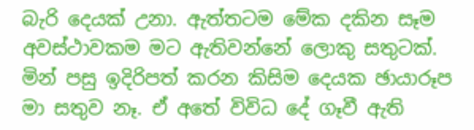බැරි දෙයක් උනා. ඇත්තටම මේක දකින සෑම අවස්ථාවකම මට ඇතිවන්නේ ලොකු සතුටක්. මින් පසු ඉදිරිපත් කරන කිසිම දෙයක ඡායාරූප මා සතුව නෑ. ඒ අතේ විවිධ දේ ගෑවී ඇති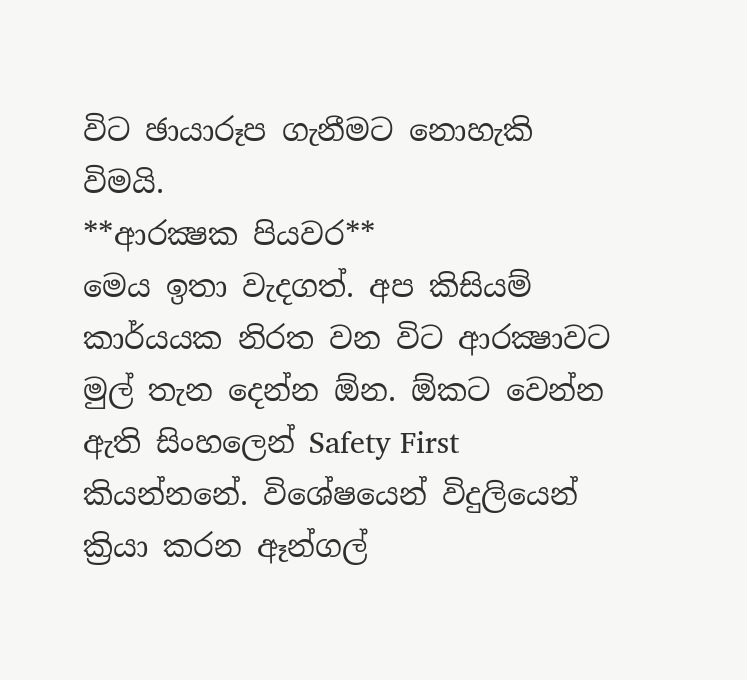විට ඡායාරූප ගැනීමට ‍නොහැකි විමයි.
**ආරක්‍ෂක පියවර**
මෙය ඉතා වැදගත්. අප කිසියම් කාර්යයක නිරත වන විට ආරක්‍ෂාවට මුල් තැන දෙන්න ඕන. ඕකට වෙන්න ඇති සිංහලෙන් Safety First කියන්නනේ. විශේෂයෙන් විදුලියෙන් ක්‍රියා කරන ඈන්ගල්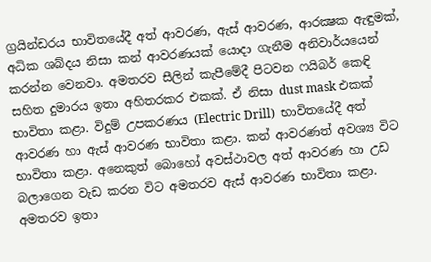ග්‍රයින්ඩරය භාවිතයේදී අත් ආවරණ, ඇස් ආවරණ, ආරක්‍ෂක ඇඳුමක්, අධික ශබ්දය නිසා කන් ආවරණයක් යොදා ගැනීම අනිවාර්යයෙන් කරන්න වෙනවා. අමතරව සීලින් කැපීමේදී පිටවන ෆයිබර් කෙඳි සහිත දුමාරය ඉතා අහිතරකර එකක්. ඒ නිසා dust mask එකක් භාවිතා කළා. විදුම් උපකරණය (Electric Drill)  භාවිතයේදී අත් ආවරණ හා ඇස් ආවරණ භාවිතා කළා. කන් ආවරණත් අවශ්‍ය විට භාවිතා කළා. අනෙකුත් බොහෝ අවස්ථාවල අත් ආවරණ හා උඩ බලාගෙන වැඩ කරන විට අමතරව ඇස් ආවරණ භාවිතා කළා. අමතරව ඉතා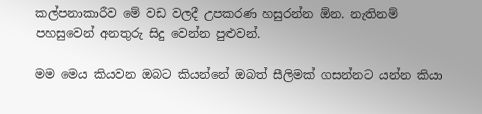කල්පනාකාරීව මේ වඩ වලදී උපකරණ හසුරන්න ඕන. නැතිනම් පහසුවෙන් අනතුරු සිදු වෙන්න පුළුවන්.

මම මෙය කියවන ඔබට කියන්නේ ඔබත් සීලිමක් ගසන්නට යන්න කියා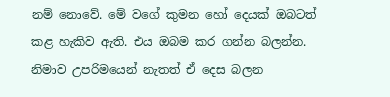නම් නොවේ. මේ වගේ කුමන හෝ දෙයක් ඔබටත් කළ හැකිව ඇති. එය ඔබම කර ගන්න බලන්න. නිමාව උපරිමයෙන් නැතත් ඒ දෙස බලන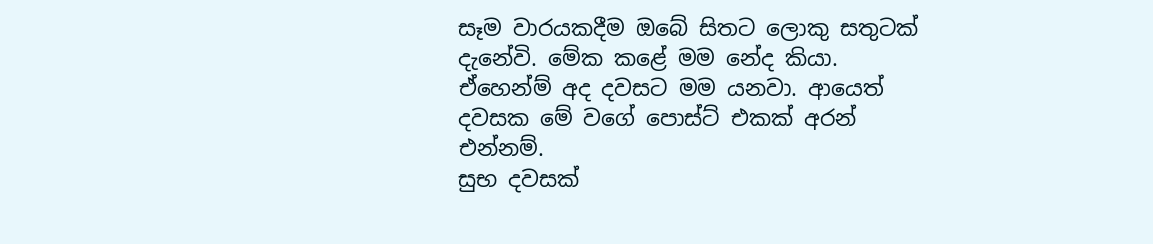සෑම වාරයකදීම ඔබේ සිතට ලොකු සතුටක් දැනේවි. මේක කළේ මම නේද කියා.
ඒහෙන්ම් අද දවසට මම යනවා. ආයෙත් දවසක මේ වගේ පොස්ට් එකක් අරන් එන්නම්.
සුභ දවසක්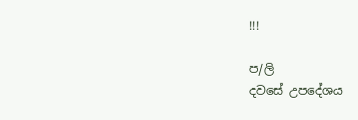!!!

ප/ලි
දවසේ උපදේශය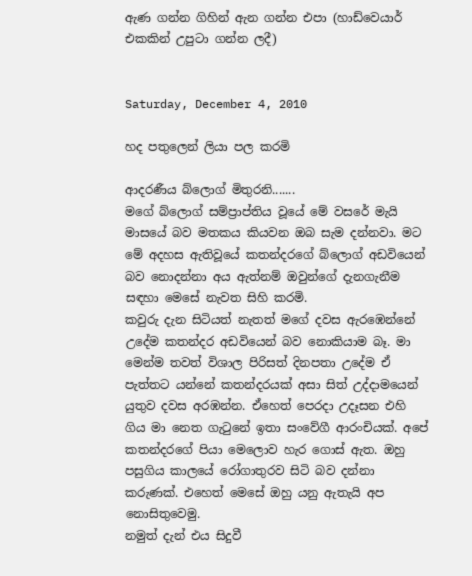ඇණ ගන්න ගිහින් ඇන ගන්න එපා (හාඩ්වෙයාර් එකකින් උපුටා ගන්න ලදී)


Saturday, December 4, 2010

හද පතුලෙන් ලියා පල කරමි

ආදරණීය බ්ලොග් මිතුරනි.......
මගේ බ්ලොග් සම්ප්‍රාප්තිය වූයේ මේ වසරේ මැයි මාසයේ බව මතකය කියවන ඔබ සැම දන්නවා. මට මේ අදහස ඇතිවූයේ කතන්දරගේ බ්ලොග් අඩවියෙන් බව නොදන්නා අය ඇත්නම් ඔවුන්ගේ දැනගැනීම සඳහා මෙසේ නැවත සිහි කරමි.
කවුරු දැන සිටියත් නැතත් මගේ දවස ඇරඹෙන්නේ උදේම කතන්දර අඩවියෙන් බව නොකියාම බෑ. මා මෙන්ම තවත් විශාල පිරිසත් දිනපතා උදේම ඒ පැත්තට යන්නේ කතන්දරයක් අසා සිත් උද්දාමයෙන් යුතුව දවස අරඹන්න. ඒහෙත් පෙරදා උදෑසන එහි ගිය මා නෙත ගැටුනේ ඉතා සංවේගී ආරංචියක්. අපේ කතන්දරගේ පියා මෙලොව හැර ගොස් ඇත. ඔහු පසුගිය කාලයේ රෝගාතුරව සිටි බව දන්නා කරුණක්. එහෙත් මෙසේ ඔහු යනු ඇතැයි අප නොසිතුවෙමු.
නමුත් දැන් එය සිදුවී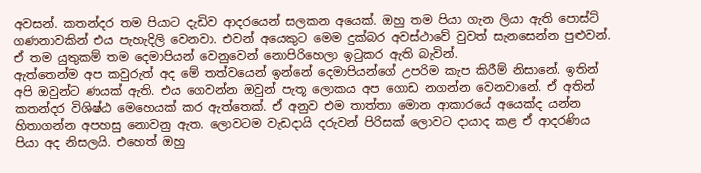අවසන්. කතන්දර තම පියාට දැඩිව ආදරයෙන් සලකන අයෙක්. ඔහු තම පියා ගැන ලියා ඇති පොස්ට් ගණනාවකින් එය පැහැදිලි වෙනවා. එවන් අයෙකුට මෙම දුක්බර අවස්ථාවේ වුවත් සැනසෙන්න පුළුවන්. ඒ තම යුතුකම් තම දෙමාපියන් වෙනුවෙන් නොපිරිහෙලා ඉටුකර ඇති බැවින්.
ඇත්තෙන්ම අප කවුරුත් අද මේ තත්වයෙන් ඉන්නේ දෙමාපියන්ගේ උපරිම කැප කිරීම් නිසානේ. ඉතින් අපි ඔවුන්ට ණයක් ඇති. එය ගෙවන්න ඔවුන් පැතූ ලොකය අප ගොඩ නගන්න වෙනවානේ. ඒ අතින් කතන්දර විශිෂ්ඨ මෙහෙයක් කර ඇත්තෙක්. ඒ අනුව එම තාත්තා මොන ආකාරයේ අයෙක්ද යන්න හිතාගන්න අපහසු නොවනු ඇත. ලොවටම වැඩදායි දරුවන් පිරිසක් ලොවට දායාද කළ ඒ ආදරණිය පියා අද නිසලයි. එහෙත් ඔහු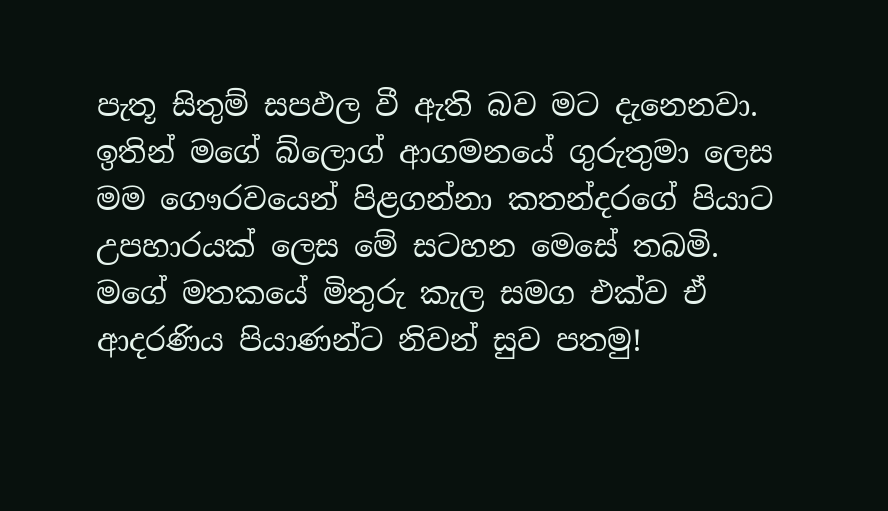පැතූ සිතුම් සපඵල වී ඇති බව මට දැනෙනවා.
ඉතින් මගේ බ්ලොග් ආගමනයේ ගුරුතුමා ලෙස මම ගෞරවයෙන් පිළගන්නා කතන්දරගේ පියාට උපහාරයක් ලෙස මේ සටහන මෙසේ තබමි.
මගේ මතකයේ මිතුරු කැල සමග එක්ව ඒ ආදරණිය පියාණන්ට නිවන් සුව පතමු!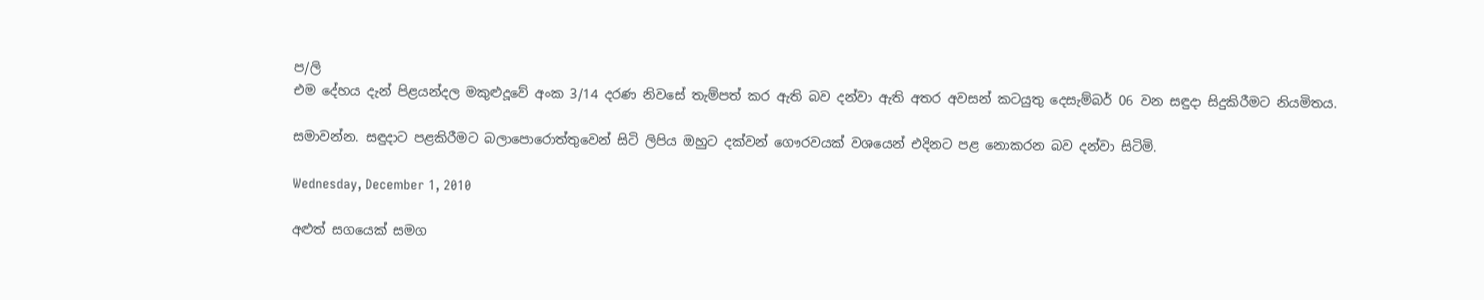ප/ලි
එම දේහය දැන් පිළයන්දල මකුළුදූවේ අංක 3/14 දරණ නිවසේ තැම්පත් කර ඇති බව දන්වා ඇති අතර අවසන් කටයුතු දෙසැම්බර් 06 වන සඳුදා සිදුකිරීමට නියමිතය.

සමාවන්න. සඳුදාට පළකිරීමට බලාපොරොත්තුවෙන් සිටි ලිපිය ඔහුට දක්වන් ගෞරවයක් වශයෙන් එදිනට පළ නොකරන බව දන්වා සිටිමි.

Wednesday, December 1, 2010

අළුත් සගයෙක් සමග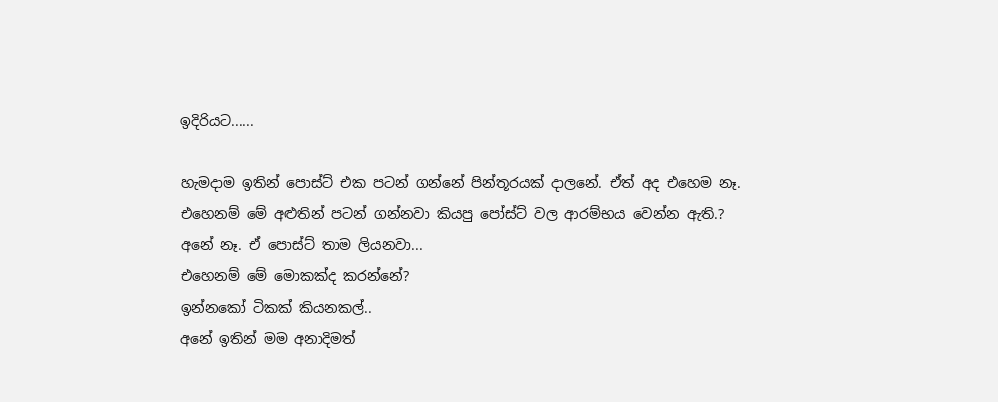ඉදිරියට......

හැමදාම ඉතින් පොස්ට් එක පටන් ගන්නේ පින්තූරයක් දාලනේ. ඒත් අද එහෙම නෑ.
එහෙනම් මේ අළුතින් පටන් ගන්නවා කියපු පෝස්ට් වල ආරම්භය වෙන්න ඇති.?
අනේ නෑ. ඒ පොස්ට් තාම ලියනවා...
එහෙනම් මේ මොකක්ද කරන්නේ?
ඉන්නකෝ ටිකක් කියනකල්..
අනේ ඉතින් මම අනාදිමත්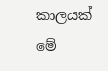කාලයක් මේ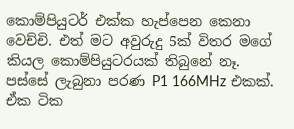කොම්පියුටර් එක්ක හැප්පෙන කෙනා වෙච්චි. එත් මට අවුරුදු 5ක් විතර මගේ කියල කොම්පියුටරයක් තිබුනේ නෑ. පස්සේ ලැබුනා පරණ P1 166MHz එකක්. ඒක ටික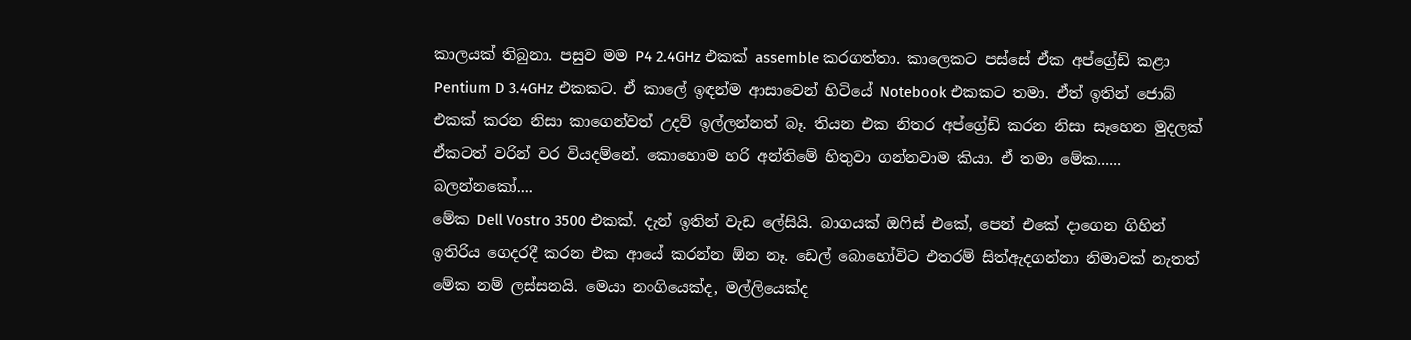කාලයක් තිබුනා. පසුව මම P4 2.4GHz එකක් assemble කරගත්තා. කාලෙකට පස්සේ ඒක අප්ග්‍රේඩ් කළා Pentium D 3.4GHz එකකට. ඒ කාලේ ඉඳන්ම ආසාවෙන් හිටියේ Notebook එකකට තමා. ඒත් ඉතින් ජොබ් එකක් කරන නිසා කාගෙන්වත් උදව් ඉල්ලන්නත් බෑ. තියන එ‍ක නිතර අප්ග්‍රේඩ් කරන නිසා සෑහෙන මුදලක් ඒකටත් වරින් වර වියදම්නේ. කොහොම හරි අන්තිමේ හිතුවා ගන්නවාම කියා. ඒ තමා මේක......
බලන්නකෝ....
මේක Dell Vostro 3500 එකක්. දැන් ඉතින් වැඩ ලේසියි. බාගයක් ඔෆිස් එකේ, පෙන් එකේ දාගෙන ගිහින් ඉතිරිය ගෙදරදී කරන එක ආයේ කරන්න ඕන නෑ. ඩෙල් බොහෝවිට එතරම් සිත්ඇදගන්නා නිමාවක් නැතත් මේක නම් ලස්සනයි. මෙයා නංගියෙක්ද, මල්ලියෙක්ද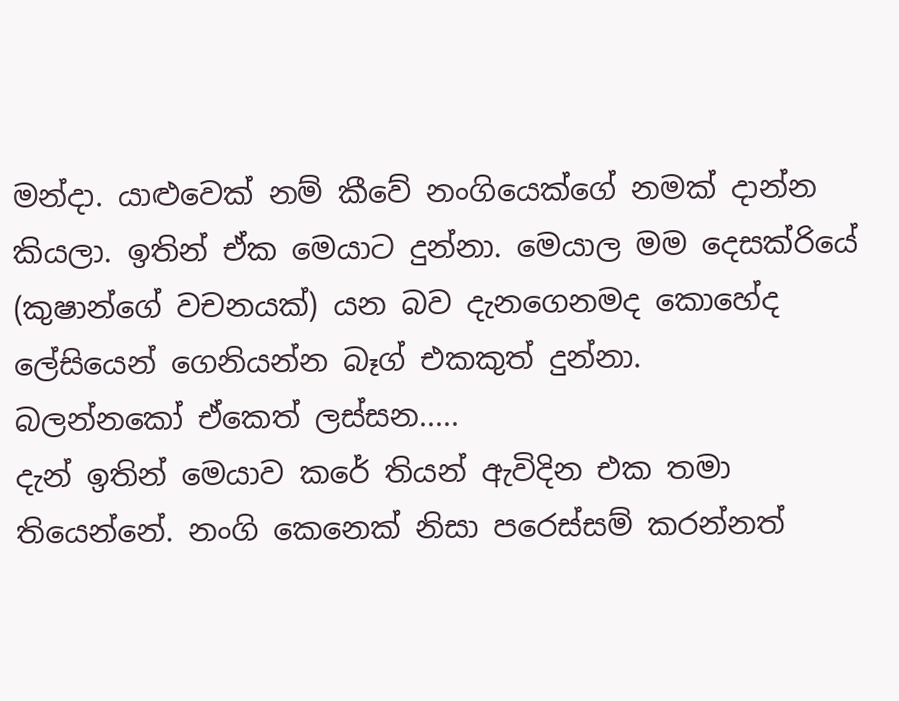මන්දා. යාළුවෙක් නම් කීවේ නංගියෙක්ගේ නමක් දාන්න කියලා. ඉතින් ඒක මෙයාට දුන්නා. මෙයාල මම දෙසක්රියේ (කුෂාන්ගේ වචනයක්) යන බව දැනගෙනමද කොහේද ලේසියෙන් ගෙනියන්න බෑග් එකකුත් දුන්නා.
බලන්නකෝ ඒකෙත් ලස්සන.....
දැන් ඉතින් මෙයාව කරේ තියන් ඇවිදින එක තමා තියෙන්නේ. නංගි කෙනෙක් නිසා පරෙස්සම් කරන්නත්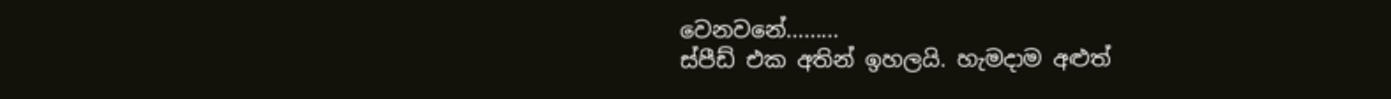වෙනවනේ.........
ස්පීඩ් එක අතින් ඉහලයි. හැමදාම අළුත්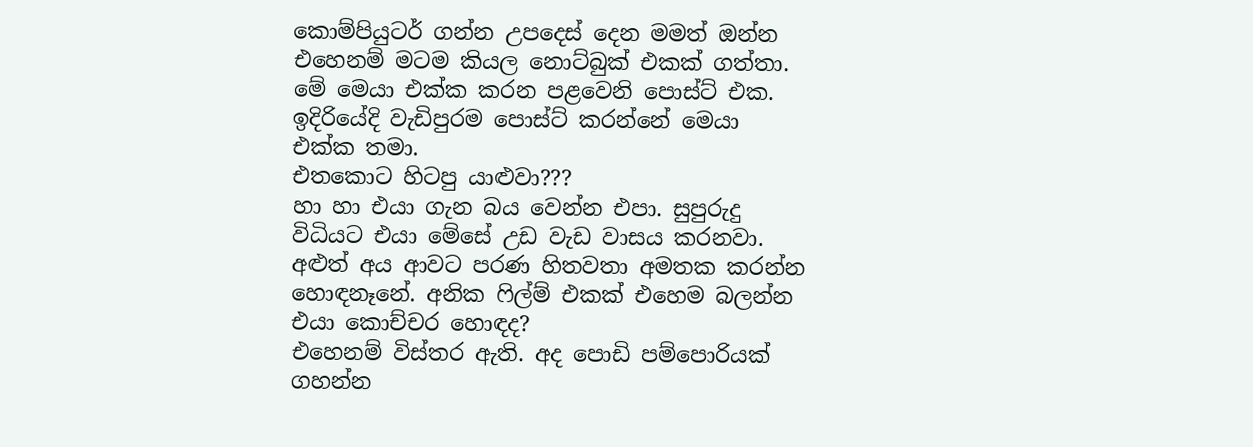කොම්පියුටර් ගන්න උපදෙස් දෙන මමත් ඔන්න එහෙනම් මටම කියල නොට්බුක් එකක් ගත්තා. මේ මෙයා එක්ක කරන පළවෙනි පොස්ට් එක. ඉදිරියේදි වැඩිපුරම පොස්ට් කරන්නේ මෙයා එක්ක තමා.
එතකොට හිටපු යාළුවා???
හා හා එයා ගැන බය වෙන්න එපා. සුපුරුදු විධියට එයා මේසේ උඩ වැඩ වාසය කරනවා. අළුත් අය ආවට පරණ හිතවතා අමතක කරන්න හොඳනෑනේ. අනික ෆිල්ම් එකක් එහෙම බලන්න එයා කොච්චර හොඳද?
එහෙනම් විස්තර ඇති. අද පොඩි පම්පොරියක් ගහන්න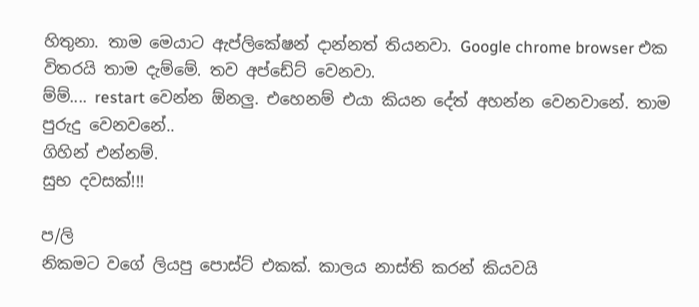හිතුනා. තාම මෙයාට ඇප්ලිකේෂන් දාන්නත් තියනවා. Google chrome browser එක විතරයි තාම දැම්මේ. තව අප්ඩේට් වෙනවා.
ම්ම්.... restart වෙන්න ඕනලු. එහෙනම් එයා කියන දේත් අහන්න වෙනවානේ. තාම පුරුදු වෙනවනේ..
ගිහින් එන්නම්.
සුභ දවසක්!!!

ප/ලි
නිකමට වගේ ලියපු පොස්ට් එකක්. කාලය නාස්ති කරන් කියවයි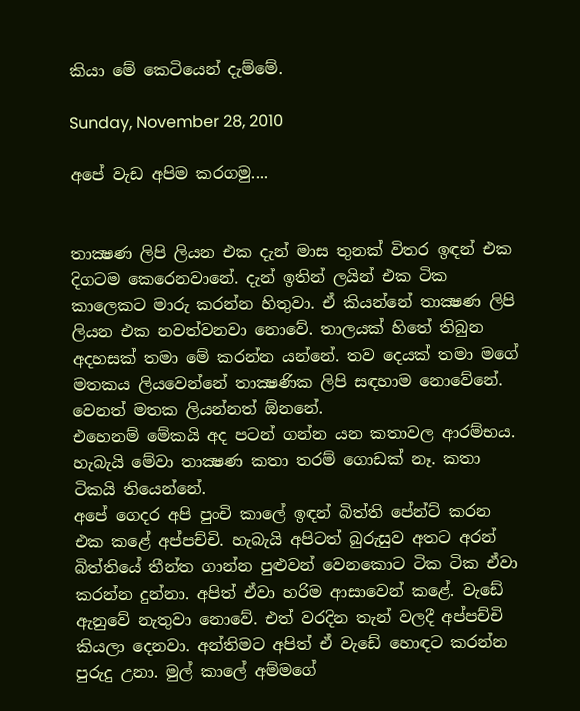කියා මේ කෙටියෙන් දැම්මේ.

Sunday, November 28, 2010

අපේ වැඩ අපිම කරගමු....


තාක්‍ෂණ ලිපි ලියන එක දැන් මාස තුනක් විතර ඉඳන් එක දිගටම කෙරෙනවානේ. දැන් ඉතින් ලයින් එක ටික ක‍ාලෙකට මාරු කරන්න හිතුවා. ඒ කියන්නේ තාක්‍ෂණ ලිපි ලියන එක නවත්වනවා නොවේ. තාලයක් හිතේ තිබුන අදහසක් තමා මේ කරන්න යන්නේ. තව දෙයක් තමා මගේ මතකය ලියවෙන්නේ තාක්‍ෂණික ලිපි සඳහාම නොවේනේ. වෙනත් මතක ලියන්නත් ඕනනේ.
එහෙනම් මේකයි අද පටන් ගන්න යන කතාවල ආරම්භය. හැබැයි මේවා තාක්‍ෂණ කතා තරම් ගොඩක් නෑ. කතා ටිකයි තියෙන්නේ.
අපේ ගෙදර අපි පුංචි කාලේ ඉඳන් බිත්ති පේන්ට් කරන එක කළේ අප්පච්චි. හැබැයි අපිටත් බුරුසුව අතට අරන් බිත්තියේ තීන්ත ගාන්න පුළුවන් වෙනකොට ටික ටික ඒවා කරන්න දුන්නා. අපිත් ඒවා හරිම ආසාවෙන් කළේ. වැඩේ ඇනුවේ නැතුවා නොවේ. එත් වරදින තැන් වලදී අප්පච්චි කියලා දෙනවා. අන්තිමට අපිත් ඒ වැඩේ හොඳට කරන්න පුරුදු උනා. මුල් කාලේ අම්මගේ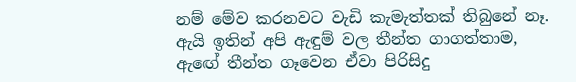නම් මේව කරනවට වැඩි කැමැත්තක් තිබුනේ නෑ. ඇයි ඉතින් අපි ඇඳුම් වල තීන්ත ගාගත්තාම, ඇ‍ඟේ තීන්ත ගෑවෙන ඒවා පිරිසිදු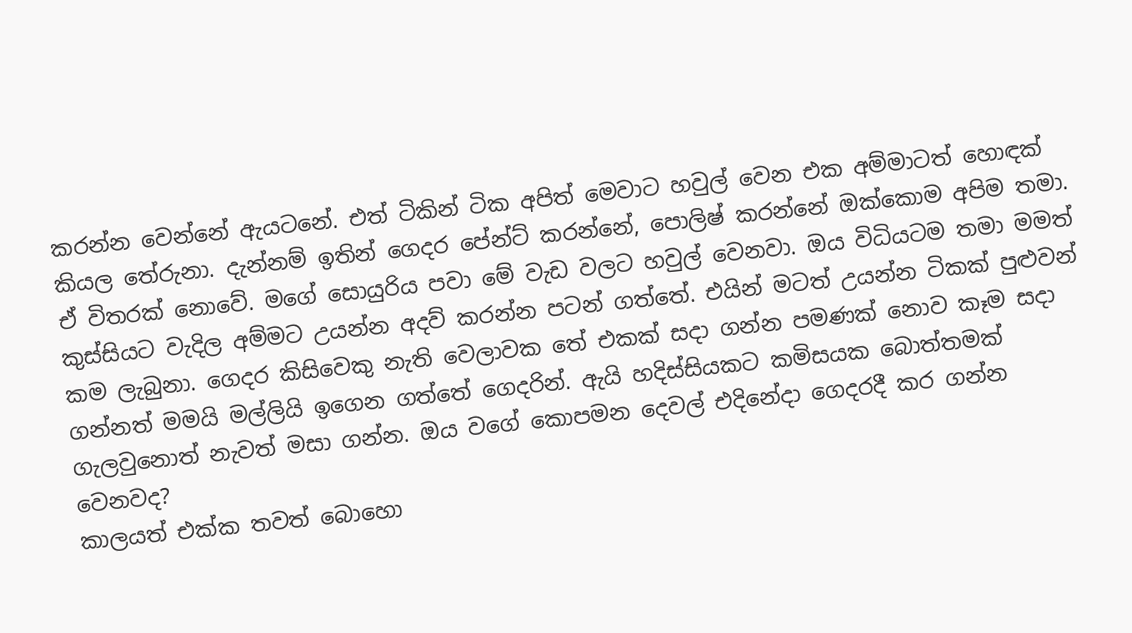කරන්න වෙන්නේ ඇයටනේ. එත් ටිකින් ටික අපිත් මෙවාට හවුල් වෙන එක අම්මාටත් හොඳක් කියල තේරුනා. දැන්නම් ඉතින් ගෙදර පේන්ට් කරන්නේ, පොලිෂ් කරන්නේ ඔක්කොම අපිම තමා.
ඒ විතරක් නොවේ. මගේ සොයුරිය පවා මේ වැඩ වලට හවුල් වෙනවා. ඔය විධියටම තමා මමත් කුස්සියට වැදිල අම්මට උයන්න අදව් කරන්න පටන් ගත්තේ. එයින් මටත් උයන්න ටිකක් පුළුවන් කම ලැබුනා. ගෙදර කිසිවෙකු නැති වෙලාවක තේ එකක් සදා ගන්න පමණක් නොව කෑම සදා ගන්නත් මමයි මල්ලියි ඉගෙන ගත්තේ ගෙදරින්. ඇයි හදිස්සියකට කමිසයක බොත්තමක් ගැලවුනොත් නැවත් මසා ගන්න. ඔය වගේ කොපමන දෙවල් එදිනේදා ගෙදරදී කර ගන්න වෙනවද?
කාලයත් එක්ක තවත් බොහො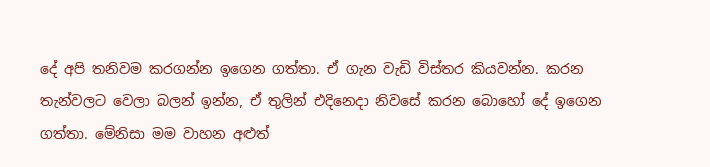දේ අපි තනිවම කරගන්න ඉගෙන ගත්තා. ඒ ගැන වැඩි විස්තර කියවන්න. කරන තැන්වලට වෙලා බලන් ඉන්න, ඒ තුලින් එදිනෙදා නිවසේ කරන බොහෝ දේ ඉගෙන ගත්තා. මේනිසා මම වාහන අළුත්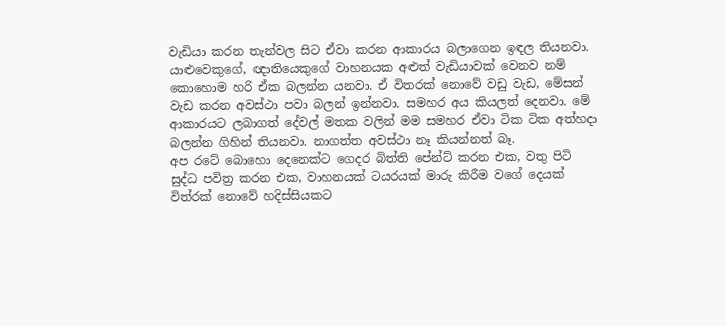වැඩියා කරන තැන්වල සිට ඒවා කරන ආකාරය බලාගෙන ඉඳල තියනවා. යාළුවෙකුගේ, ඥාතියෙකුගේ වාහනයක අළුත් වැඩියාවක් වෙනව නම් කොහොම හරි ඒක බලන්න යනවා. ඒ විතරක් නොවේ වඩු වැඩ, මේසන් වැඩ කරන අවස්ථා පවා බලන් ඉන්නවා. සමහර අය කියලත් දෙනවා. මේ ආකාරයට ලබාගත් දේවල් මතක වලින් මම සමහර ඒවා ටික ටික අත්හදා බලන්න ගිහින් තියනවා. නාගත්ත අවස්ථා නෑ කියන්නත් බෑ.
අප රටේ බොහො දෙනෙක්ට ගෙදර බිත්ති පේන්ට් කරන එක, වතු පිටි සුද්ධ පවිත්‍ර කරන එක, වාහනයක් ටයරයක් මාරු කිරීම වගේ දෙයක් විත්රක් නොවේ හදිස්සියකට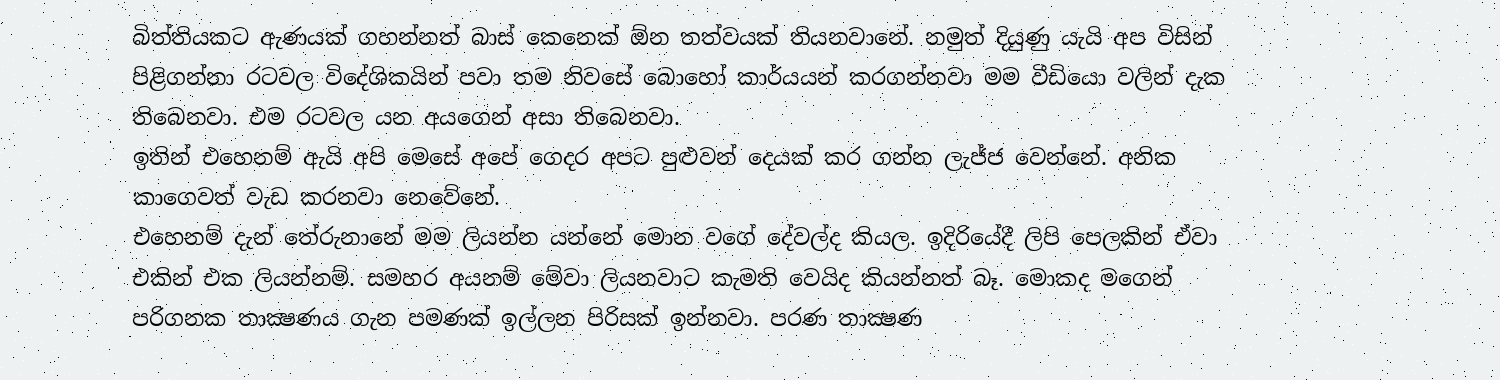බිත්තියකට ඇණයක් ගහන්නත් බාස් කෙනෙක් ඕන තත්වයක් තියනවානේ. නමුත් දියුණු යැයි අප විසින් පිළිගන්නා රටවල විදේශිකයින් පවා තම නිවසේ බොහෝ කාර්යයන් කරගන්නවා මම වීඩියො වලින් දැක තිබෙනවා. එම රටවල යන අයගෙන් අසා තිබෙනවා.
ඉතින් එහෙනම් ඇයි අපි මෙසේ අපේ ගෙදර අපට පුළුවන් දෙයක් කර ගන්න ලැජ්ජ වෙන්නේ. අනික කාගෙවත් වැඩ කරනවා ‍නෙවේනේ.
එහෙනම් දැන් තේරුනානේ මම ලියන්න යන්නේ මොන වගේ දේවල්ද කියල. ඉදිරියේදී ලිපි පෙලකින් ඒවා එකින් එක ලියන්නම්. සමහර අයනම් මේවා ලියනවාට කැමති වෙයිද කියන්නත් බෑ. මොකද මගෙන් පරිගනක තාක්‍ෂණය ගැන පමණක් ඉල්ලන පිරිසක් ඉන්නවා. පරණ තාක්‍ෂණ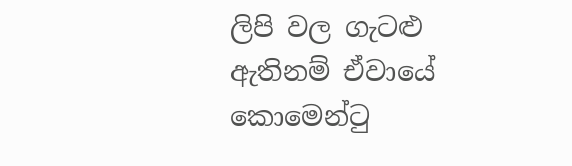ලිපි වල ගැටළු ඇතිනම් ඒවායේ කොමෙන්ටු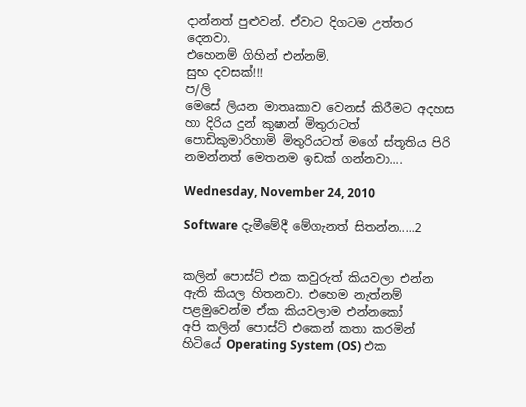දාන්නත් පුළුවන්. ඒවාට දිගටම උත්තර දෙනවා.
එහෙනම් ගිහින් එන්නම්.
සුභ දවසක්!!!
ප/ලි
මෙසේ ලියන මාතෘකාව වෙනස් කිරීමට අදහස හා දිරිය දුන් කුෂාන් මිතුරාටත් පොඩිකුමාරිහාමි මිතුරියටත් මගේ ස්තූතිය පිරි නමන්නත් මෙතනම ඉඩක් ගන්නවා....

Wednesday, November 24, 2010

Software දැමීමේදී මේගැනත් සිතන්න.....2


කලින් පොස්ට් එක කවුරුත් කියවලා එන්න ඇති කියල හිතනවා. එහෙම නැත්නම් පළමුවෙන්ම ඒක කියවලාම එන්නකෝ
අපි කලින් පොස්ට් එකෙන් කතා කරමින් හිටියේ Operating System (OS) එක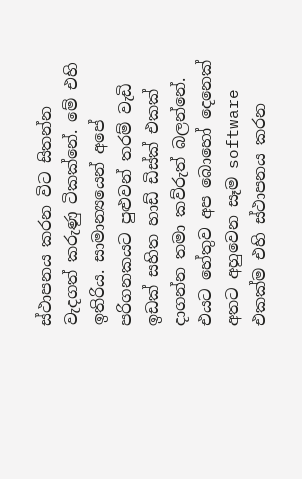ස්ථාපනය කරන විට සිතන්න වැදගත් කරුණු ටිකක්නේ. මේ එහි ඉතිරිය. සාමාන්‍යයෙන් අපේ පරිගනකයට පුළුවන් තරම් වැඩි ඉඩක් සහිත හාඩ් ඩිස්ක් එකක් දාගන්න තමා කව්රුත් බලන්නේ. එයට හේතුව අප බොහෝ දෙනෙක් අතට අහුවෙන සෑම software එකක්ම එහි ස්ථාපනය කරන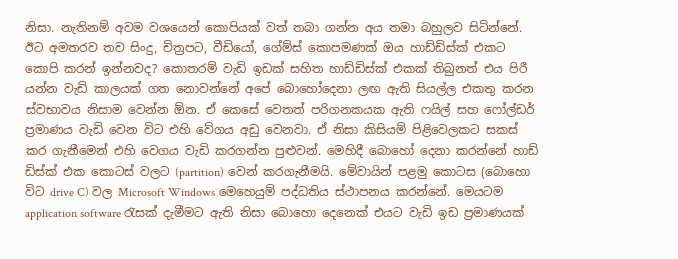නිසා. නැතිනම් අවම වශයෙන් කොපියක් වත් තබා ගන්න අය තමා බහුලව සිටින්නේ. ඊට අමතරව තව සිංදු, චිත්‍රපට, වීඩියෝ, ගේම්ස් කොපමණක් ඔය හාඩ්ඩිස්ක් එකට කොපි කරන් ඉන්නවද? කොතරම් වැඩි ඉඩක් සහිත හාඩ්ඩිස්ක් එකක් තිබුනත් එය පිරී යන්න වැඩි කාලයක් ගත නොවන්නේ අපේ බොහෝදෙනා ලඟ ඇති සියල්ල එකතු කරන ස්වභාවය නිසාම වෙන්න ඕන. ඒ කෙසේ වෙතත් පරිගනකයක ඇති ෆයිල් සහ ෆෝල්ඩර් ප්‍රමාණය වැඩි වෙන විට එහි වේගය අඩු වෙනවා. ඒ නිසා කිසියම් පිළිවෙලකට සකස් කර ගැනීමෙන් එහි වෙගය වැඩි කරගන්න පුළුවන්. මෙහිදී බොහෝ දෙනා කරන්නේ හාඩ් ඩිස්ක් එක කොටස් වලට (partition) වෙන් කරගැනීමයි. මේවායින් පළමු කොටස (බොහො විට drive C) වල Microsoft Windows මෙහෙයුම් පද්ධතිය ස්ථාපනය කරන්නේ. මෙයටම application software රැසක් දැමීමට ඇති නිසා බොහො දෙනෙක් එයට වැඩි ඉඩ ප්‍රමාණයක්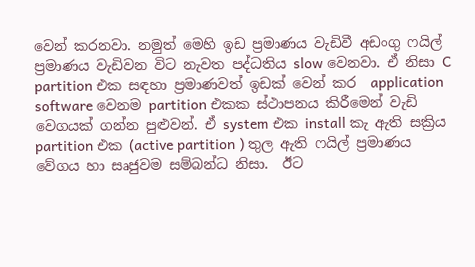වෙන් කරනවා. නමුත් මෙහි ඉඩ ප්‍රමාණය වැඩිවී අඩංගු ෆයිල් ප්‍රමාණය වැඩිවන විට නැවත පද්ධතිය slow වෙනවා. ඒ නිසා C partition එක සඳහා ප්‍රමාණවත් ඉඩක් වෙන් කර  application software වෙනම partition එකක ස්ථාපනය කිරීමෙන් වැඩි වෙගයක් ගන්න පුළුවන්. ඒ system එක install කැ ඇති සක්‍රිය partition එක (active partition ) තුල ඇති ෆයිල් ප්‍රමාණය වේගය හා සෘජුවම සම්බන්ධ නිසා.  ඊට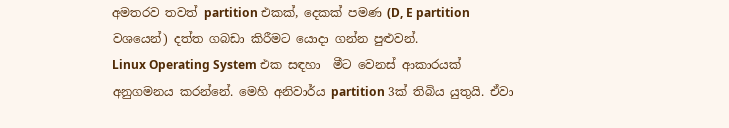අමතරව තවත් partition එකක්, දෙකක් පමණ (D, E partition වශයෙන්) දත්ත ගබඩා කිරීමට යොදා ගන්න පුළුවන්.
Linux Operating System එක සඳහා  මීට වෙනස් ආකාරයක් අනුගමනය කරන්නේ. මෙහි අනිවාර්ය partition 3ක් තිබිය යුතුයි. ඒවා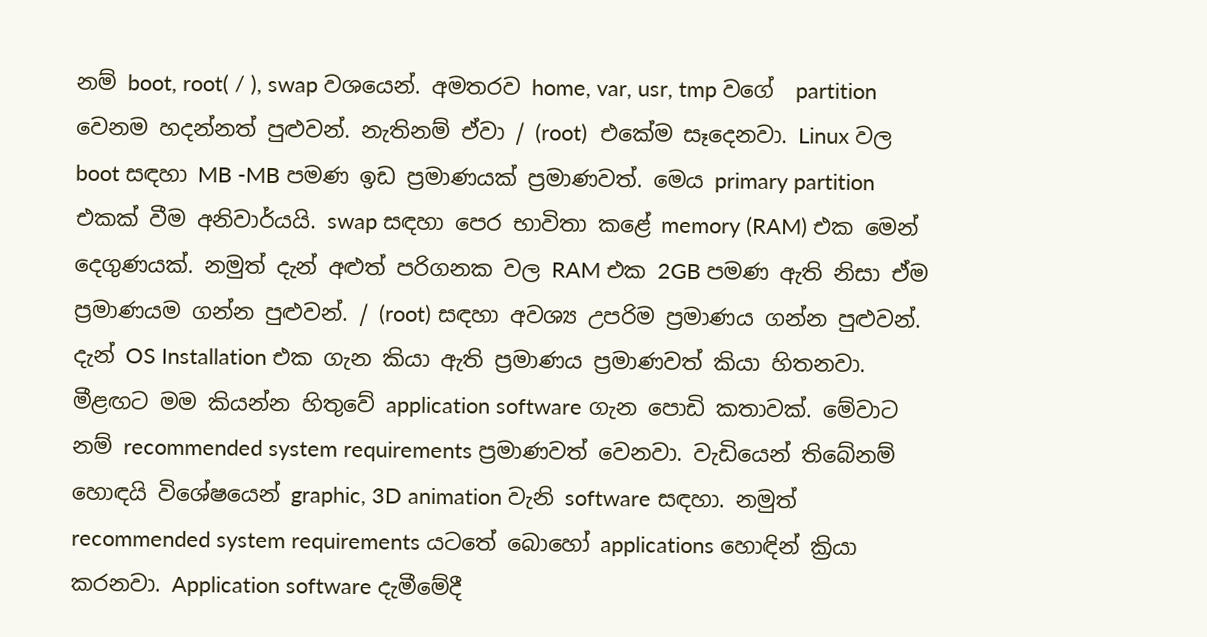නම් boot, root( / ), swap වශයෙන්. අමතරව home, var, usr, tmp වගේ  partition වෙනම හදන්නත් පුළුවන්. නැතිනම් ඒවා / (root)  එකේම සෑදෙනවා. Linux වල boot සඳහා MB -MB පමණ ඉඩ ප්‍රමාණයක් ප්‍රමාණවත්. මෙය primary partition එකක් වීම අනිවාර්යයි. swap සඳහා පෙර භාවිතා කළේ memory (RAM) එක මෙන් දෙගුණයක්. නමුත් දැන් අළුත් පරිගනක වල RAM එක 2GB පමණ ඇති නිසා ඒම ප්‍රමාණයම ගන්න පුළුවන්. / (root) සඳහා අවශ්‍ය උපරිම ප්‍රමාණය ගන්න පුළුවන්. දැන් OS Installation එක ගැන කියා ඇති ප්‍රමාණය ප්‍රමාණවත් කියා හිතනවා.
මීළඟට මම කියන්න හිතුවේ application software ගැන පොඩි කතාවක්. මේවාට නම් recommended system requirements ප්‍රමාණවත් වෙනවා. වැඩියෙන් තිබේනම් හොඳයි විශේෂයෙන් graphic, 3D animation වැනි software සඳහා. නමුත් recommended system requirements යටතේ බොහෝ applications හොඳින් ක්‍රියා කරනවා. Application software දැමී‍මේදී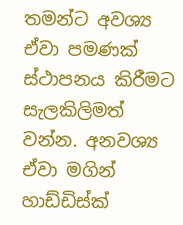තමන්ට අවශ්‍ය ඒවා පමණක් ස්ථාපනය කිරීමට සැලකිලිමත් වන්න. අනවශ්‍ය ඒවා මගින් හාඩ්ඩිස්ක්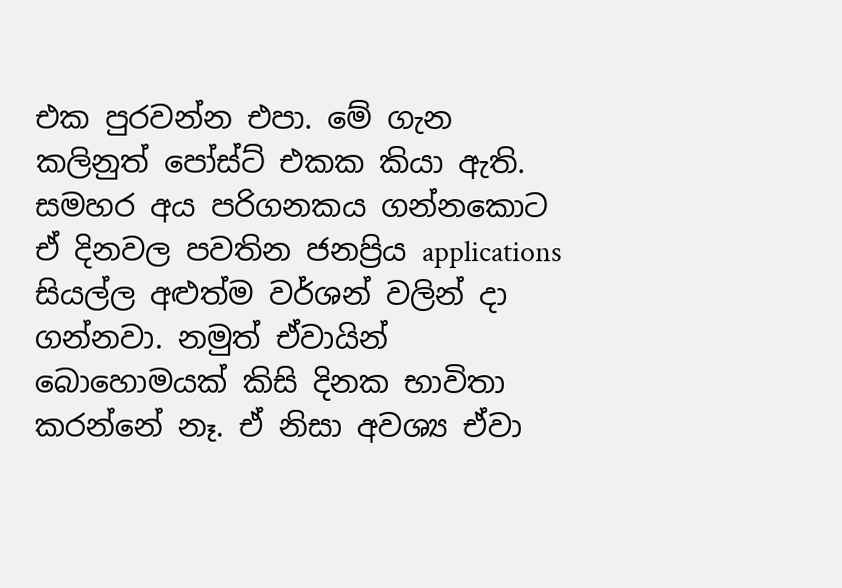එක පුරවන්න එපා. මේ ගැන කලිනුත් පෝස්ට් එකක කියා ඇති. සමහර අය පරිගනකය ගන්නකොට ඒ දිනවල පවතින ජනප්‍රිය applications සියල්ල අළුත්ම වර්ශන් වලින් දා ගන්නවා. නමුත් ඒවායින් බොහොමයක් කිසි දිනක භාවිතා කරන්නේ නෑ. ඒ නිසා අවශ්‍ය ඒවා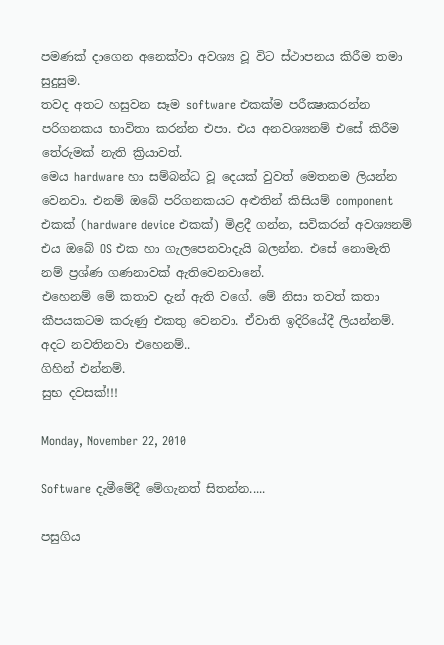පමණක් දාගෙන අනෙක්වා අවශ්‍ය වූ විට ස්ථාපනය කිරීම තමා සුදුසුම.
තවද අතට හසුවන සෑම software එකක්ම පරීක්‍ෂාකරන්න පරිගනකය භාවිතා කරන්න එපා. එය අනවශ්‍යනම් එසේ කිරීම තේරුමක් නැති ක්‍රියාවත්.
මෙය hardware හා සම්බන්ධ වූ දෙයක් වුවත් මෙතනම ලියන්න වෙනවා. එනම් ඔබේ පරිගනකයට අළුතින් කිසියම් component එකක් (hardware device එකක්) මිළදී ගන්න, සවිකරන් අවශ්‍යනම් එය ඔබේ OS එක හා ගැලපෙනවාදැයි බලන්න. එසේ නොමැති නම් ප්‍රශ්ණ ගණනාවක් ඇතිවෙනවානේ.
එහෙනම් මේ කතාව දැන් ඇති වගේ. මේ නිසා තවත් කතා කීපයකටම කරුණු එකතු වෙනවා. ඒවාති ඉදිරියේදී ලියන්නම්.
අදට නවතිනවා එහෙනම්..
ගිහින් එන්නම්.
සුභ දවසක්!!!

Monday, November 22, 2010

Software දැමීමේදී මේගැනත් සිතන්න.....

පසුගිය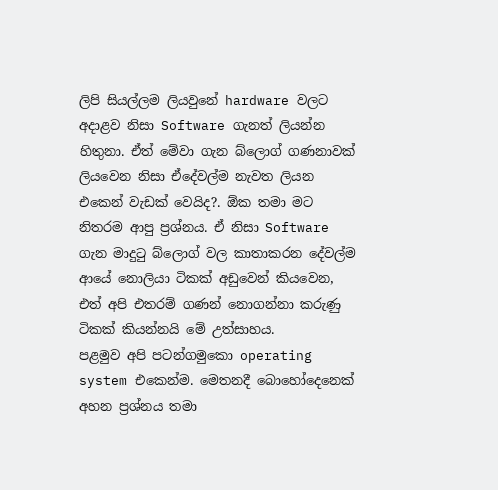ලිපි සියල්ලම ලියවුනේ hardware වලට අදාළව නිසා Software ගැනත් ලියන්න හිතුනා. ඒත් මේවා ගැන බ්ලොග් ගණනාවක් ලියවෙන නිසා ඒදේවල්ම නැවත ලියන එකෙන් වැඩක් වෙයිද?. ඕක තමා මට නිතරම ආපු ප්‍රශ්නය. ඒ නිසා Software ගැන මාදුටු බ්ලොග් වල කාතාකරන දේවල්ම ආයේ නොලියා ටිකක් අඩුවෙන් කියවෙන, එත් අපි එතරම් ගණන් නොගන්නා කරුණු ටිකක් කියන්නයි මේ උත්සාහය.
පළමුව අපි පටන්ගමුකො operating system එකෙන්ම. මෙතනදී බොහෝදෙනෙක් අහන ප්‍රශ්නය තමා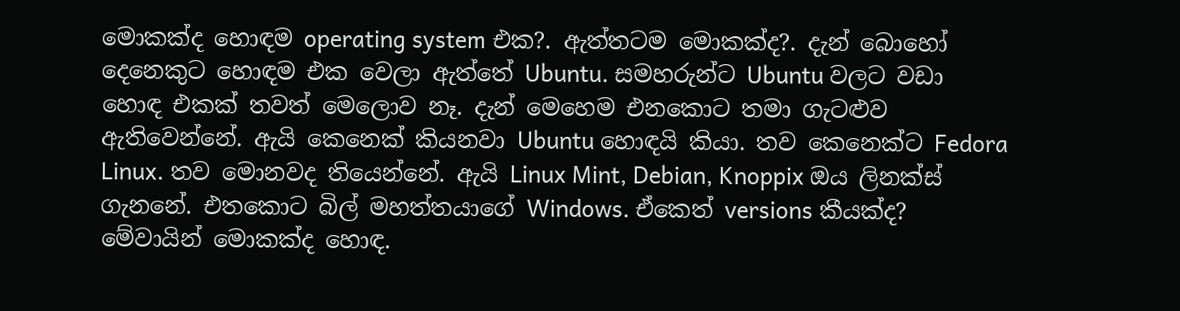මොකක්ද හොඳම operating system එක?. ඇත්තටම මොකක්ද?. දැන් බොහෝ දෙනෙකුට හොඳම එක වෙලා ඇත්තේ Ubuntu. සමහරුන්ට Ubuntu වලට වඩා හොඳ එකක් තවත් මෙලොව නෑ. දැන් මෙහෙම එනකොට තමා ගැටළුව ඇතිවෙන්නේ. ඇයි කෙනෙක් කියනවා Ubuntu හොඳයි කියා. තව කෙනෙක්ට Fedora Linux. තව මොනවද තියෙන්නේ. ඇයි Linux Mint, Debian, Knoppix ඔය ලිනක්ස් ගැනනේ. එතකොට බිල් මහත්තයාගේ Windows. ඒකෙත් versions කීයක්ද? මේවායින් මොකක්ද හොඳ.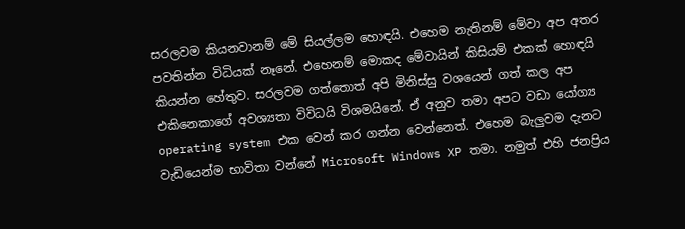සරලවම කියනවානම් මේ සියල්ලම හොඳයි. එහෙම නැතිනම් මේවා අප අතර පවතින්න විධියක් නෑනේ. එහෙනම් මොකද මේවායින් කිසියම් එකක් හොඳයි කියන්න හේතුව. සරලවම ගත්තොත් අපි මිනිස්සු වශයෙන් ගත් කල අප එකිනෙකාගේ අවශ්‍යතා විවිධයි විශමයිනේ. ඒ අනුව තමා අපට වඩා යෝග්‍ය  operating system එක වෙන් කර ගන්න වෙන්නෙත්. එහෙම බැලුවම දැනට වැඩියෙන්ම භාවිතා වන්නේ Microsoft Windows XP තමා. නමුත් එහි ජනප්‍රිය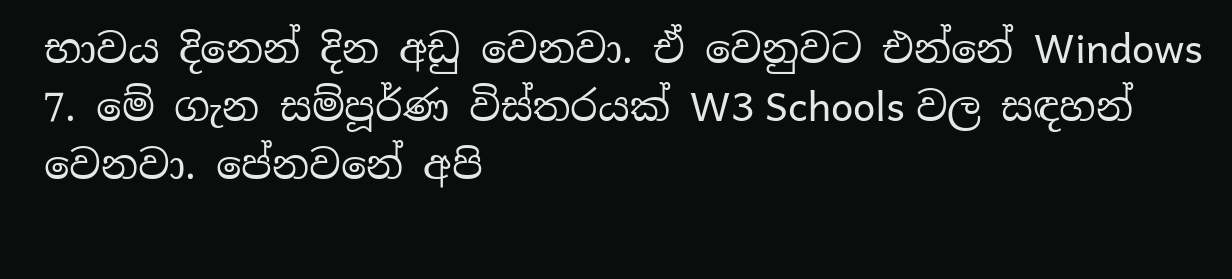භාවය දිනෙන් දින අඩු වෙනවා. ඒ වෙනුවට එන්නේ Windows 7. මේ ගැන සම්පූර්ණ විස්තරයක් W3 Schools වල සඳහන් වෙනවා. පේනවනේ අපි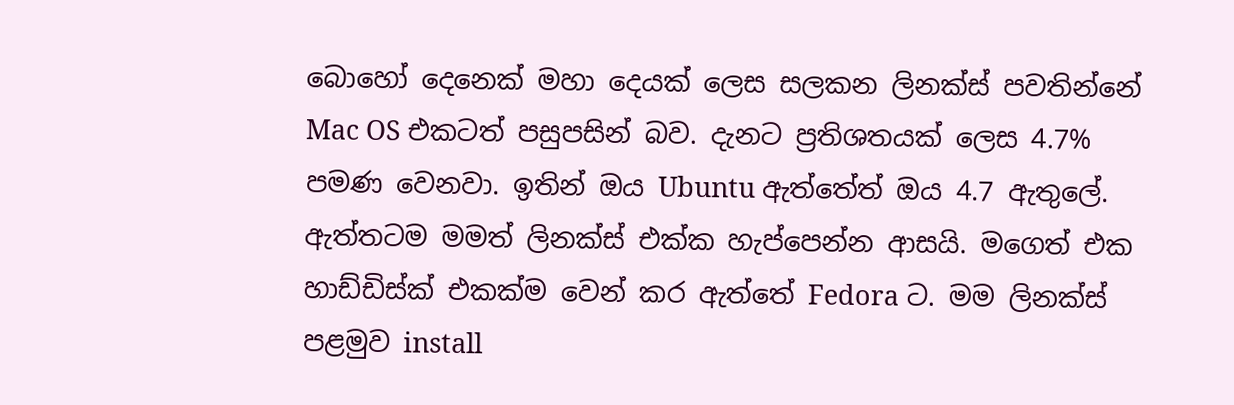බොහෝ දෙනෙක් මහා දෙයක් ලෙස සලකන ලිනක්ස් පවතින්නේ Mac OS එකටත් පසුපසින් බව. දැනට ප්‍රතිශතයක් ලෙස 4.7% පමණ වෙනවා. ඉතින් ඔය Ubuntu ඇත්තේත් ඔය 4.7 ඇතුලේ. ඇත්තටම මමත් ලිනක්ස් එක්ක හැප්පෙන්න ආසයි. මගෙත් එක හාඩ්ඩිස්ක් එකක්ම වෙන් කර ඇත්තේ Fedora ට. මම ලිනක්ස් පළමුව install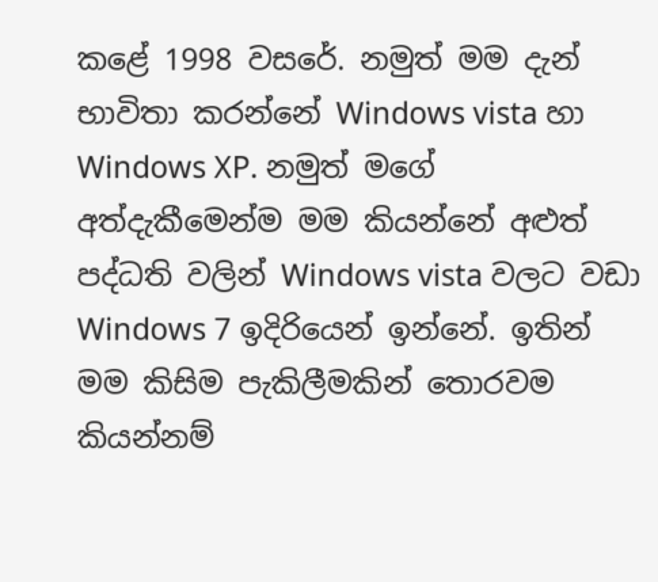කළේ 1998 වසරේ. නමුත් මම දැන් භාවිතා කරන්නේ Windows vista හා Windows XP. නමුත් මගේ අත්දැකීමෙන්ම මම කියන්නේ අළුත් පද්ධති වලින් Windows vista වලට වඩා Windows 7 ඉදිරියෙන් ඉන්නේ. ඉතින් මම කිසිම පැකිලීමකින් තොරවම කියන්නම්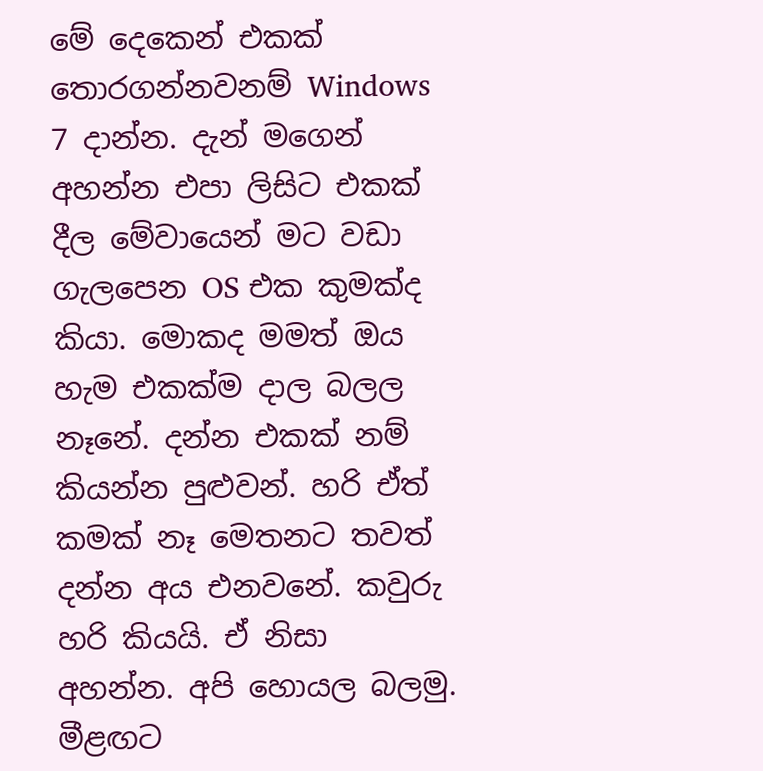මේ දෙකෙන් එකක් තොරගන්නවනම් Windows 7 දාන්න. දැන් මගෙන් අහන්න එපා ලිසිට එකක් දීල මේවායෙන් මට වඩා ගැලපෙන OS එක කුමක්ද කියා. මොකද මමත් ඔය හැම එකක්ම දාල බලල නෑනේ. දන්න එකක් නම් කියන්න පුළුවන්. හරි ඒත් කමක් නෑ මෙතනට තවත් දන්න අය එනවනේ. කවුරු හරි කියයි. ඒ නිසා අහන්න. අපි හොයල බලමු.
මීළඟට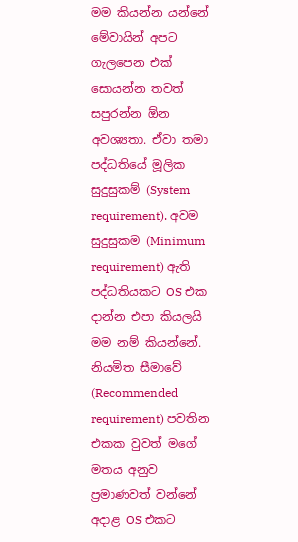මම කියන්න යන්නේ මේවායින් අපට ගැලපෙන එක් සොයන්න තවත් සපුරන්න ඕන අවශ්‍යතා. ඒවා තමා පද්ධතියේ මූලික සුදුසුකම් (System requirement). අවම සුදුසුකම (Minimum requirement) ඇති පද්ධතියකට OS එක දාන්න එපා කියලයි මම නම් කියන්නේ. නියමිත සීමාවේ (Recommended requirement) පවතින එකක වුවත් මගේ මතය අනුව ප්‍රමාණවත් වන්නේ අදාළ OS එකට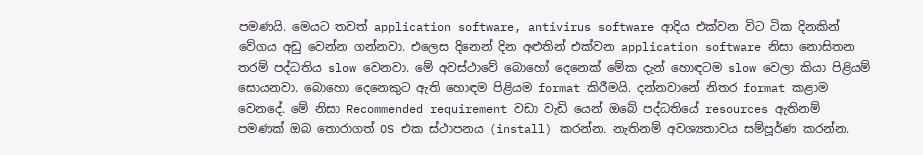පමණයි. මෙයට තවත් application software, antivirus software ආදිය එක්වන විට ටික දිනකින් වේගය අඩු වෙන්න ගන්නවා. එලෙස දිනෙන් දින අළුතින් එක්වන application software නිසා නොසිතන තරම් පද්ධතිය slow වෙනවා. මේ අවස්ථාවේ බොහෝ දෙනෙක් මේක දැන් හොඳටම slow වෙලා කියා පිළියම් සොයනවා. බොහො දෙනෙකුට ඇති හොඳම පිළියම format කිරීමයි. දන්නවානේ නිතර format කළාම වෙනදේ. මේ නිසා Recommended requirement වඩා වැඩි යෙන් ඔබේ පද්ධතියේ resources ඇතිනම් පමණක් ඔබ තොරාගත් OS එක ස්ථාපනය (install) කරන්න. නැතිනම් අවශ්‍යතාවය සම්පූර්ණ කරන්න.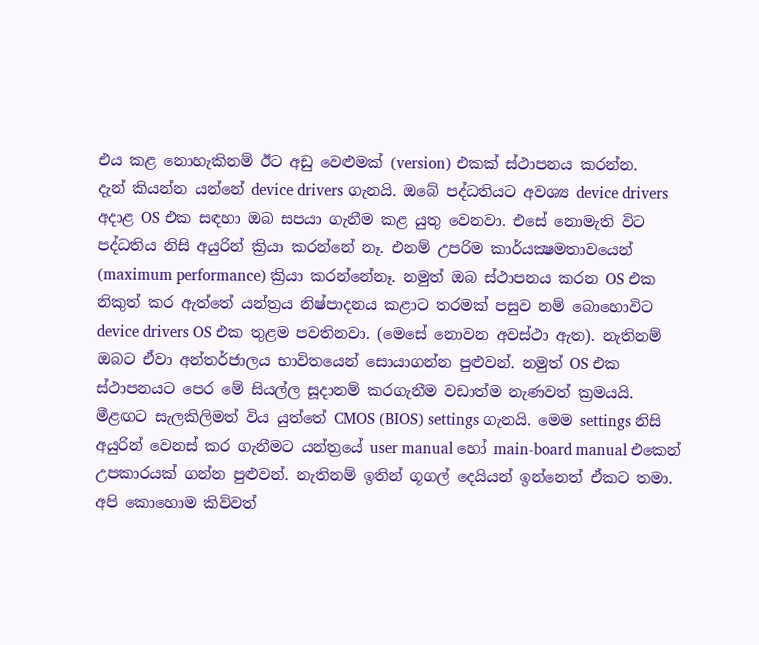එය කළ නොහැකිනම් ඊට අඩු වෙළුමක් (version) එකක් ස්ථාපනය කරන්න.
දැන් කියන්න යන්නේ device drivers ගැනයි. ඔබේ පද්ධතියට අවශ්‍ය device drivers අදාළ OS එක සඳහා ඔබ සපයා ගැනීම කළ යුතු වෙනවා. එසේ නොමැති විට පද්ධතිය නිසි අයුරින් ක්‍රියා කරන්නේ නෑ. එනම් උපරිම කාර්යක්‍ෂමතාවයෙන් (maximum performance) ක්‍රියා කරන්නේනෑ. නමුත් ඔබ ස්ථාපනය කරන OS එක නිකුත් කර ඇත්තේ යන්ත්‍රය නිෂ්පාදනය කළාට තරමක් පසුව නම් බොහොවිට device drivers OS එක තුළම පවතිනවා. (මෙසේ නොවන අවස්ථා ඇත). නැතිනම් ඔබට ඒවා අන්තර්ජාලය භාවිතයෙන් සොයාගන්න පුළුවන්. නමුත් OS එක ස්ථාපනයට පෙර මේ සියල්ල සූදානම් කරගැනීම වඩාත්ම නැණවත් ක්‍රමයයි.
මීළඟට සැලකිලිමත් විය යුත්තේ CMOS (BIOS) settings ගැනයි. මෙම settings නිසි අයුරින් වෙනස් කර ගැනීමට යන්ත්‍රයේ user manual හෝ main-board manual එකෙන් උපකාරයක් ගන්න පුළුවන්. නැතිනම් ඉතින් ගූගල් දෙයියන් ඉන්නෙත් ඒකට තමා. අපි කොහොම කිව්වත්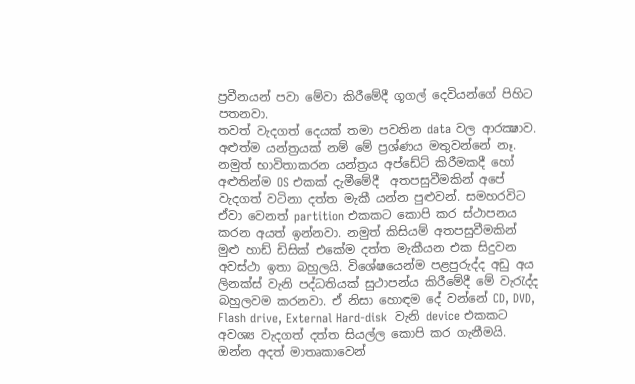ප්‍රවීනයන් පවා මේවා කිරීමේදී ගූගල් දෙවියන්ගේ පිහිට පතනවා.
තවත් වැදගත් දෙයක් තමා පවතින data වල ආරක්‍ෂාව. අළුත්ම යන්ත්‍රයක් නම් මේ ප්‍රශ්ණය මතුවන්නේ නෑ. නමුත් භාවිතාකරන යන්ත්‍රය අප්ඩේට් කිරීමකදී හෝ අළුතින්ම OS එකක් දැමීමේදී  අතපසුවීමකින් අපේ වැදගත් වටිනා දත්ත මැකී යන්න පුළුවන්. සමහරවිට ඒවා වෙනත් partition එකකට කොපි කර ස්ථාපනය කරන අයත් ඉන්නවා. නමුත් කිසියම් අතපසුවීමකින් මුළු හාඩ් ඩිසික් එකේම දත්ත මැකීයන එක සිදුවන අවස්ථා ඉතා බහුලයි. විශේෂයෙන්ම පළපුරුද්ද අඩු අය ලිනක්ස් වැනි පද්ධතියක් සුථාපන්ය කිරීමේදී මේ වැරැද්ද බහුලවම කරනවා. ඒ නිසා හොඳම දේ වන්නේ CD, DVD, Flash drive, External Hard-disk  වැනි device එකකට අවශ්‍ය වැදගත් දත්ත සියල්ල කොපි කර ගැනීමයි.
ඔන්න අදත් මාතෘකාවෙන්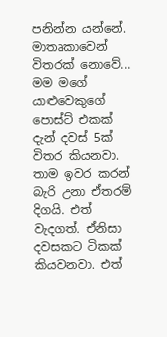පනින්න යන්නේ. මාතෘකාවෙන් විතරක් නොවේ...
මම මගේ යාළුවෙකුගේ පොස්ට් එකක් දැන් දවස් 5ක් විතර කියනවා. තාම ඉවර කරන් බැරි උනා ඒතරම් දිගයි. එත් වැදගත්. ඒනිසා දවසකට ටිකක් කියවනවා. එත්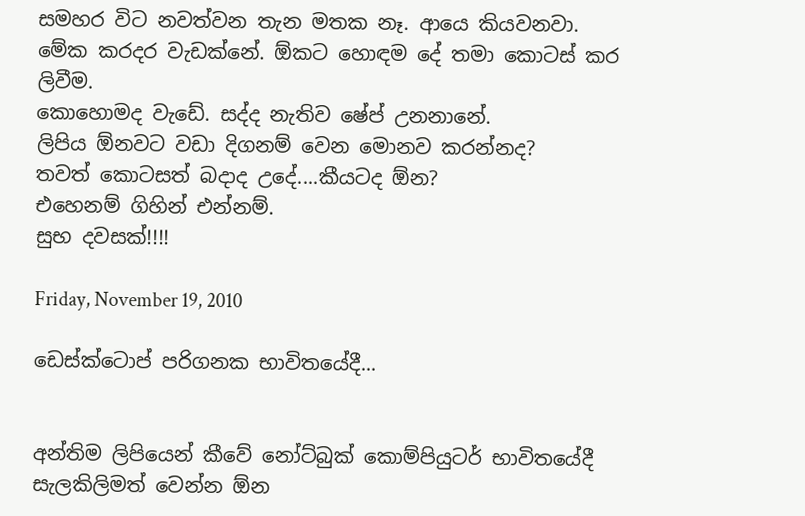සමහර විට නවත්වන තැන මතක නෑ. ආයෙ කියවනවා. මේක කරදර වැඩක්නේ. ඕකට හොඳම දේ තමා කොටස් කර ලිවීම.
කොහොමද වැඩේ. සද්ද නැතිව ෂේප් උනනානේ.
ලිපිය ඕනවට වඩා දිගනම් වෙන මොනව කරන්නද?
තවත් කොටසත් බදාද උදේ....කීයටද ඕන?
එහෙනම් ගිහින් එන්නම්.
සුභ දවසක්!!!!

Friday, November 19, 2010

ඩෙස්ක්ටොප් පරිගනක භාවිතයේදී...


අන්තිම ලිපියෙන් කීවේ නෝට්බුක් කොම්පියුටර් භාවිතයේදී සැලකිලිමත් වෙන්න ඕන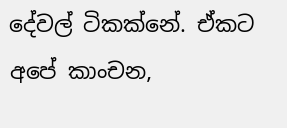දේවල් ටිකක්නේ. ඒකට අපේ කාංචන,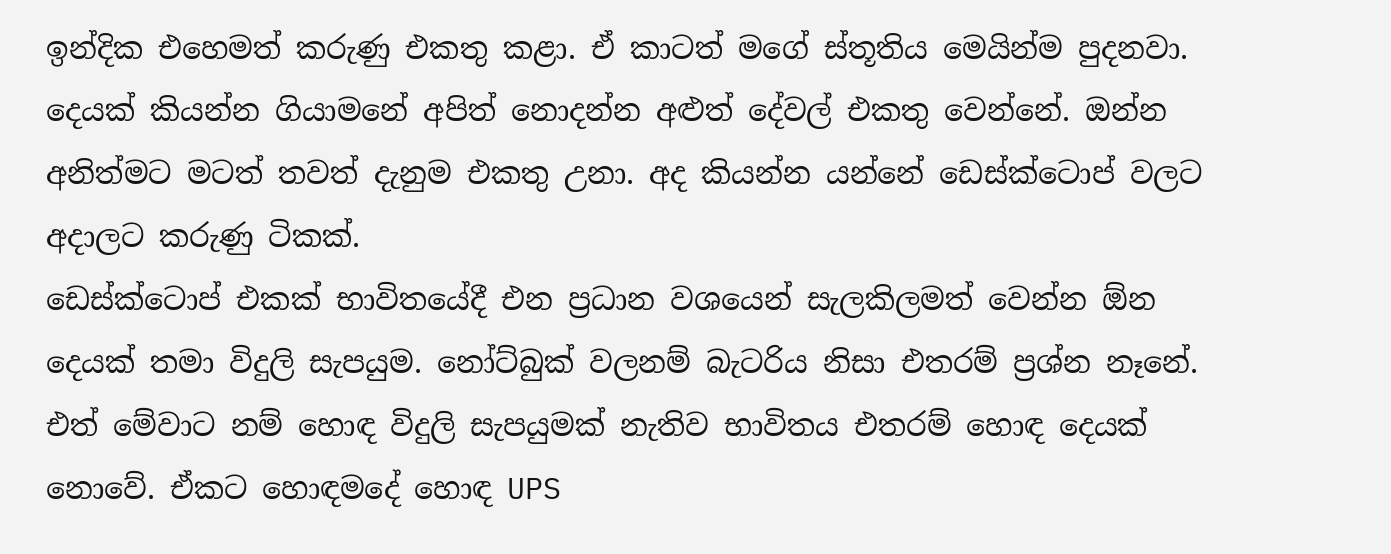ඉන්දික එහෙමත් කරුණු එකතු කළා. ඒ කාටත් මගේ ස්තූතිය මෙයින්ම පුදනවා. දෙයක් කියන්න ගියාමනේ අපිත් නොදන්න අළුත් දේවල් එකතු වෙන්නේ. ඔන්න අනිත්මට මටත් තවත් දැනුම එකතු උනා. අද කියන්න යන්නේ ඩෙස්ක්ටොප් වලට අදාලට කරුණු ටිකක්.
ඩෙස්ක්ටොප් එකක් භාවිතයේදී එන ප්‍රධාන වශයෙන් සැලකිලමත් වෙන්න ඕන දෙයක් තමා විදුලි සැපයුම. නෝට්බුක් වලනම් බැටරිය නිසා එතරම් ප්‍රශ්න නෑනේ. එත් මේවාට නම් හොඳ විදුලි සැපයුමක් නැතිව භාවිතය එතරම් හොඳ දෙයක් නොවේ. ඒකට හොඳමදේ හොඳ UPS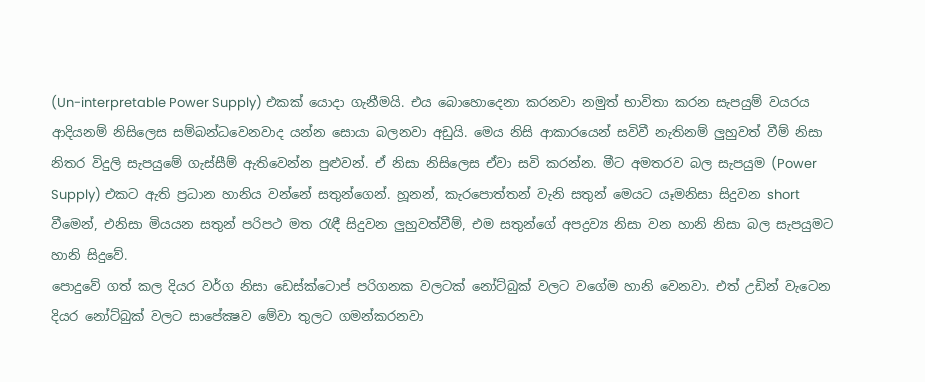(Un-interpretable Power Supply) එකක් යොදා ගැනීමයි. එය බොහොදෙනා කරනවා නමුත් භාවිතා කරන සැපයුම් වයරය ආදියනම් නිසිලෙස සම්බන්ධවෙනවාද යන්න සොයා බලනවා අඩුයි. මෙය නිසි ආකාරයෙන් සවිවී නැතිනම් ලුහුවත් වීම් නිසා නිතර විදුලි සැපයුමේ ගැස්සීම් ඇතිවෙන්න පුළුවන්. ඒ නිසා නිසිලෙස ඒවා සවි කරන්න. මීට අමතරව බල සැපයුම (Power Supply) එකට ඇති ප්‍රධාන හානිය වන්නේ සතුන්ගෙන්. හූනන්, කැරපොත්තන් වැනි සතුන් මෙයට යෑමනිසා සිදුවන short වීමෙන්, එනිසා මියයන සතුන් පරිපථ මත රැඳී සිදුවන ලුහුවත්වීම්, එම සතුන්ගේ අපද්‍රව්‍ය නිසා වන හානි නිසා බල සැපයුමට හානි සිදුවේ.
පොදුවේ ගත් කල දියර වර්ග නිසා ඩෙස්ක්ටොප් පරිගනක වලටක් නෝට්බුක් වලට වගේම හානි වෙනවා. එත් උඩින් වැටෙන දියර නෝට්බුක් වලට සාපේක්‍ෂව මේවා තුලට ගමන්කරනවා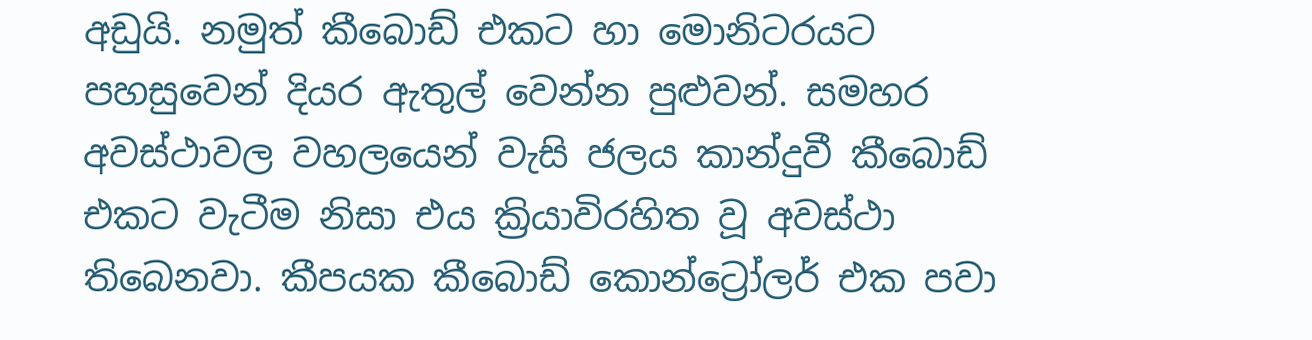අඩුයි. නමුත් කීබොඩ් එකට හා මොනිටරයට පහසුවෙන් දියර ඇතුල් වෙන්න පුළුවන්. සමහර අවස්ථාවල වහලයෙන් වැසි ජලය කාන්දුවී කීබොඩ් එකට වැටීම නිසා එය ක්‍රියාවිරහිත වූ අවස්ථා තිබෙනවා. කීපයක කීබොඩ් කොන්ට්‍රෝලර් එක පවා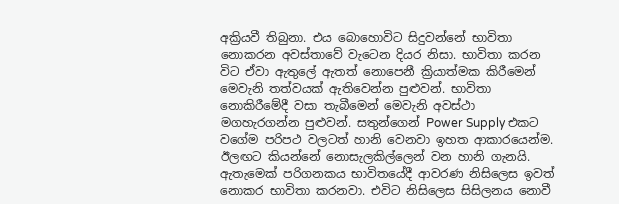අක්‍රියවී තිබුනා. එය බොහොවිට සිදුවන්නේ භාවිතා නොකරන අවස්තාවේ වැටෙන දියර නිසා. භාවිතා කරන විට ඒවා ඇතුලේ ඇතත් නොපෙනී ක්‍රියාත්මක කිරීමෙන් මෙවැනි තත්වයක් ඇතිවෙන්න පුළුවන්. භාවිතා නොකිරීමේදී වසා තැබීමෙන් මෙවැනි අවස්ථා මගහැරගන්න පුළුවන්. සතුන්ගෙන් Power Supply එකට වගේම පරිපථ වලටත් හානි වෙනවා ඉහත ආකාරයෙන්ම.
ඊලඟට කියන්නේ නොසැලකිල්ලෙන් වන හානි ගැනයි. ඇතැමෙක් පරිගනකය භාවිතයේදී ආවරණ නිසිලෙස ඉවත් නොකර භාවිතා කරනවා. එවිට නිසිලෙස සිසිලනය නොවී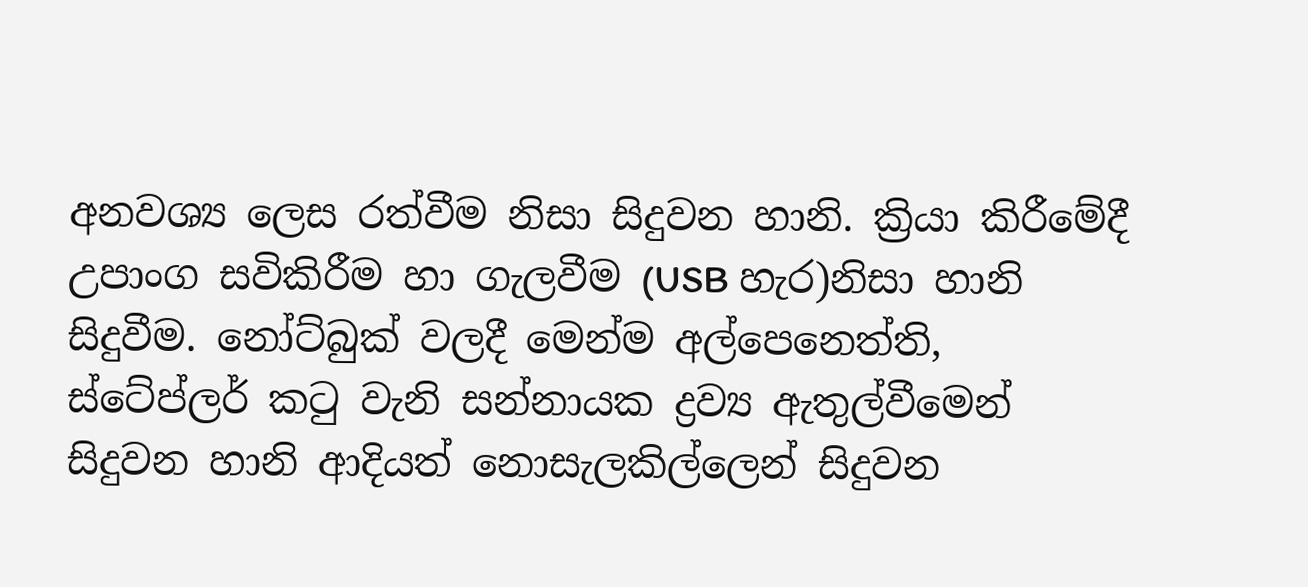අනවශ්‍ය ලෙස රත්වීම නිසා සිදුවන හානි. ක්‍රියා කිරීමේදී උපාංග සවිකිරීම හා ගැලවීම (USB හැර)නිසා හානි සිදුවීම. නෝට්බුක් වලදී මෙන්ම අල්පෙනෙත්ති, ස්ටේප්ලර් කටු වැනි සන්නායක ද්‍රව්‍ය ඇතුල්වීමෙන් සිදුවන හානි ආදියත් නොසැලකිල්ලෙන් සිදුවන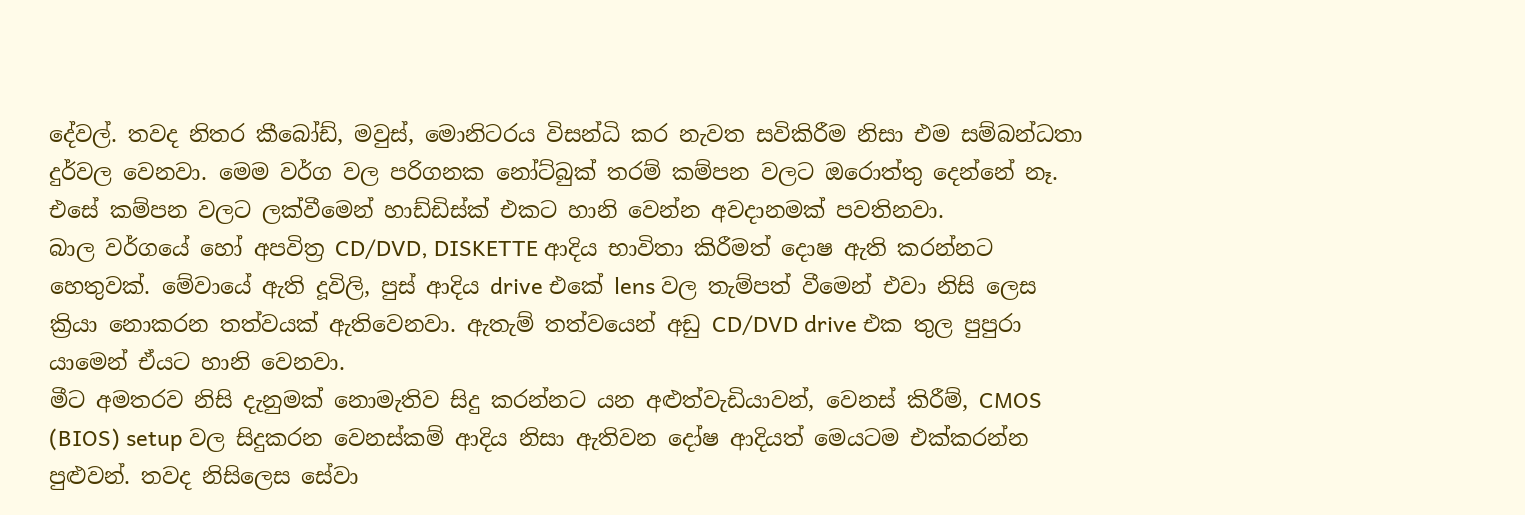දේවල්. තවද නිතර කීබෝඩ්, මවුස්, මොනිටරය විසන්ධි කර නැවත සවිකිරීම නිසා එම සම්බන්ධතා දුර්වල වෙනවා. මෙම වර්ග වල පරිගනක නෝට්බුක් තරම් කම්පන වලට ඔරොත්තු දෙන්නේ නෑ. එසේ කම්පන වලට ලක්වීමෙන් හාඩ්ඩිස්ක් එකට හානි වෙන්න අවදානමක් පවතිනවා.
බාල වර්ගයේ හෝ අපවිත්‍ර CD/DVD, DISKETTE ආදිය භාවිතා කිරීමත් දොෂ ඇති කරන්නට හෙතුවක්. මේවායේ ඇති දූවිලි, පුස් ආදිය drive එකේ lens වල තැම්පත් වීමෙන් එවා නිසි ලෙස ක්‍රියා නොකරන තත්වයක් ඇතිවෙනවා. ඇතැම් තත්වයෙන් අඩු CD/DVD drive එක තුල පුපුරා යාමෙන් ඒයට හානි වෙනවා.
මීට අමතරව නිසි දැනුමක් නොමැතිව සිදු කරන්නට යන අළුත්වැඩියාවන්, වෙනස් කිරීම්, CMOS (BIOS) setup වල සිදුකරන වෙනස්කම් ආදිය නිසා ඇතිවන දෝෂ ආදියත් මෙයටම එක්කරන්න පුළුවන්. තවද නිසිලෙස සේවා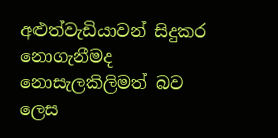අළුත්වැඩියාවන් සිදුකර නොගැනීමද නොසැලකිලිමත් බව ලෙස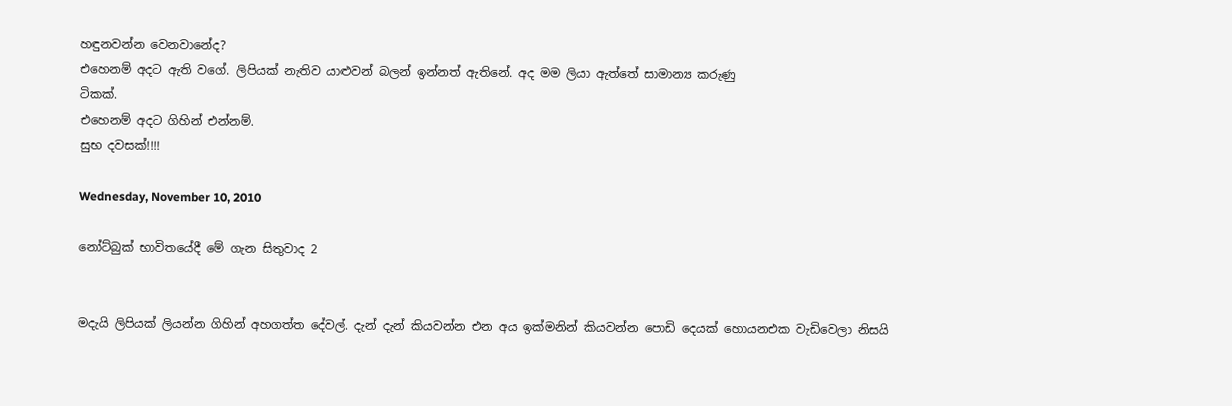හඳුනවන්න වෙනවානේද?
එහෙනම් අදට ඇති වගේ. ලිපියක් නැතිව යාළුවන් බලන් ඉන්නත් ඇතිනේ. අද මම ලියා ඇත්තේ සාමාන්‍ය කරුණු
ටිකක්.
එහෙනම් අදට ගිහින් එන්නම්.
සුභ දවසක්!!!!

Wednesday, November 10, 2010

නෝට්බුක් භාවිතයේදී මේ ගැන සිතුවාද 2


මදැයි ලිපියක් ලියන්න ගිහින් අහගත්ත දේවල්. දැන් දැන් කියවන්න එන අය ඉක්මනින් කියවන්න පොඩි දෙයක් හොයනඑක වැඩිවෙලා නිසයි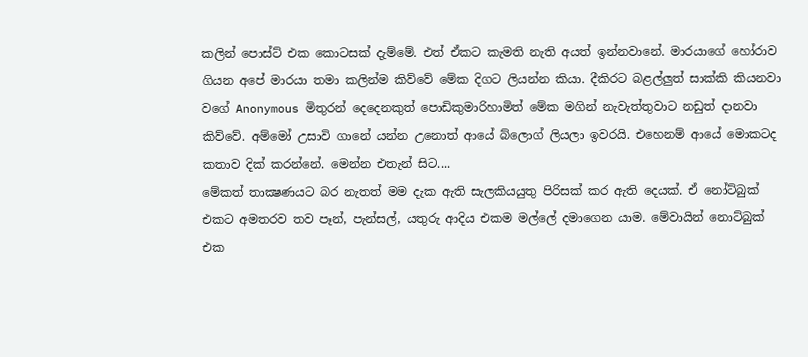කලින් පොස්ට් එක කොටසක් දැම්මේ. එත් ඒකට කැමති නැති අයත් ඉන්නවානේ. මාරයාගේ හෝරාව ගියන අපේ මාරයා තමා කලින්ම කිව්වේ මේක දිගට ලියන්න කියා. දීකිරට බළල්ලුත් සාක්කි කියනවා වගේ Anonymous මිතුරන් දෙදෙනකුත් පොඩිකුමාරිහාමිත් මේක මගින් නැවැත්තුවාට නඩුත් දානවා කිව්වේ. අම්මෝ උසාවි ගානේ යන්න උනොත් ආයේ බ්ලොග් ලියලා ඉවරයි. එහෙනම් ආයේ මොකටද කතාව දික් කරන්නේ. මෙන්න එතැන් සිට....
මේකත් තාක්‍ෂණයට බර නැතත් මම දැක ඇති සැලකියයුතු පිරිසක් කර ඇති දෙයක්. ඒ නෝට්බුක් එකට අමතරව තව පෑන්, පැන්සල්, යතුරු ආදිය එකම මල්ලේ දමාගෙන යාම. මේවායින් නොට්බුක් එක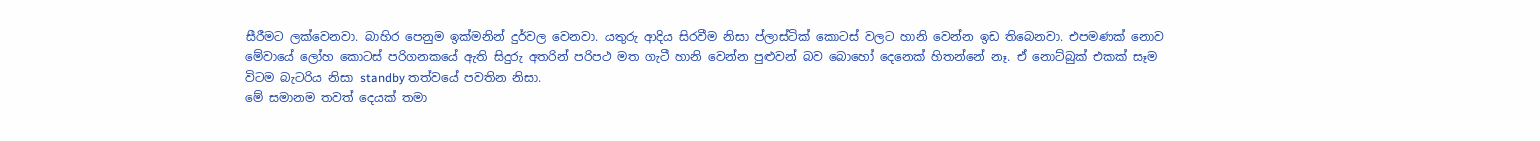සීරීමට ලක්වෙනවා. බාහිර පෙනුම ඉක්මනින් දුර්වල වෙනවා. යතුරු ආදිය සිරවීම නිසා ප්ලාස්ටික් කොටස් වලට හානි වෙන්න ඉඩ තිබෙනවා. එපමණක් නොව මේවායේ ලෝහ කොටස් පරිගනකයේ ඇති සිදුරු අතරින් පරිපථ මත ගැටී හානි වෙන්න පුළුවන් බව බොහෝ දෙනෙක් හිතන්නේ නෑ. ඒ නොට්බුක් එකක් සෑම විටම බැටරිය නිසා standby තත්වයේ පවතින නිසා.
මේ සමානම තවත් දෙයක් තමා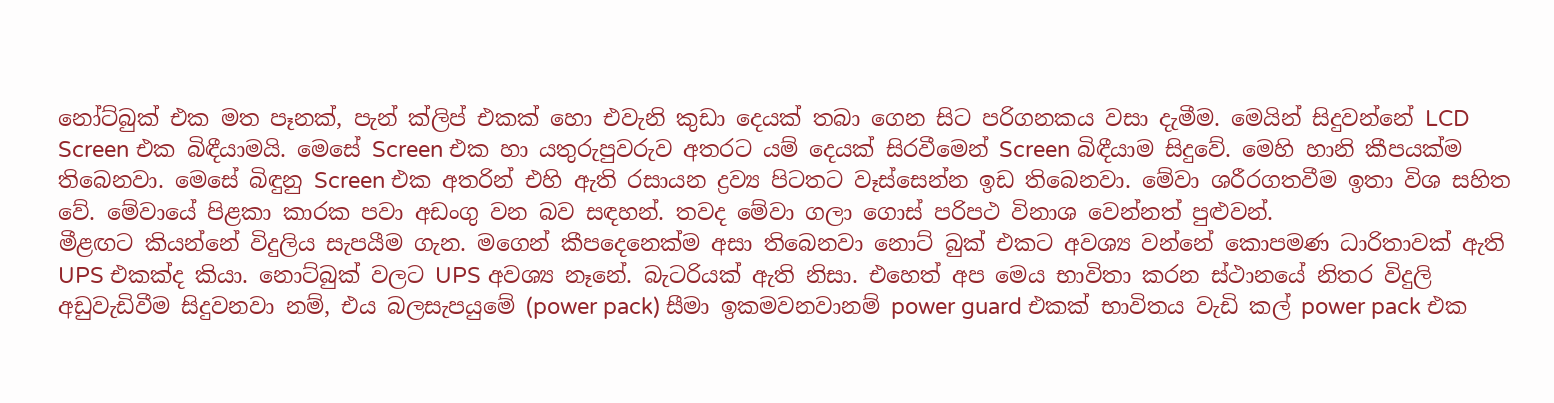නෝට්බුක් එක මත පෑනක්, පැන් ක්ලිප් එකක් හො එවැනි කුඩා දෙයක් තබා ගෙන සිට පරිගනකය වසා දැමීම. මෙයින් සිදුවන්නේ LCD Screen එක බිඳීයාමයි. මෙසේ Screen එක හා යතුරුපුවරුව අතරට යම් දෙයක් සිරවීමෙන් Screen බිඳීයාම සිදුවේ. මෙහි හානි කීපයක්ම තිබෙනවා. මෙසේ බිඳුනු Screen එක අතරින් එහි ඇති රසායන ද්‍රව්‍ය පිටතට වෑස්සෙන්න ඉඩ තිබෙනවා. මේවා ශරීරගතවීම ඉතා විශ සහිත වේ. මේවායේ පිළකා කාරක පවා අඩංගු වන බව සඳහන්. තවද මේවා ගලා ගොස් පරිපථ විනාශ වෙන්නත් පුළුවන්.
මීළඟට කියන්නේ විදුලිය සැපයීම ගැන. මගෙන් කීපදෙනෙක්ම අසා තිබෙනවා නොට් බුක් එකට අවශ්‍ය වන්නේ කොපමණ ධාරිතාවක් ඇති UPS එකක්ද කියා. නොට්බුක් වලට UPS අවශ්‍ය නෑනේ. බැටරියක් ඇති නිසා. එහෙත් අප මෙය භාවිතා කරන ස්ථානයේ නිතර විදුලි අඩුවැඩිවීම සිදුවනවා නම්, එය බලසැපයුමේ (power pack) සීමා ඉකමවනවානම් power guard එකක් භාවිතය වැඩි කල් power pack එක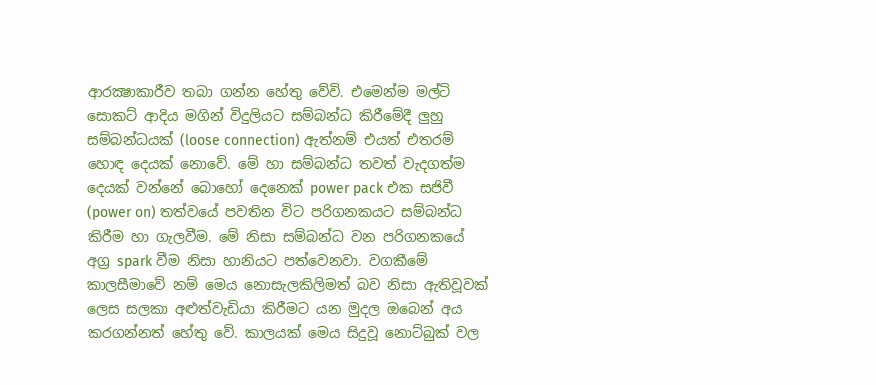ආරක්‍ෂාකාරීව තබා ගන්න හේතු වේවි. එමෙන්ම මල්ටි සොකට් ආදිය මගින් විදුලියට සම්බන්ධ කිරීමේදී ලුහු සම්බන්ධයක් (loose connection) ඇත්නම් එයත් එතරම් හොඳ දෙයක් නොවේ. මේ හා සම්බන්ධ තවත් වැදගත්ම දෙයක් වන්නේ බොහෝ දෙනෙක් power pack එක සජිවී (power on) තත්වයේ පවතින විට පරිගනකයට සම්බන්ධ කිරීම හා ගැලවීම. මේ නිසා සම්බන්ධ වන පරිගනකයේ අග්‍ර spark වීම නිසා හානියට පත්වෙනවා. වගකීමේ කාලසීමාවේ නම් මෙය නොසැලකිලිමත් බව නිසා ඇතිවූවක් ලෙස සලකා අළුත්වැඩියා කිරීමට යන මුදල ඔබෙන් අය කරගන්නත් හේතු වේ. කාලයක් මෙය සිදුවූ නොට්බුක් වල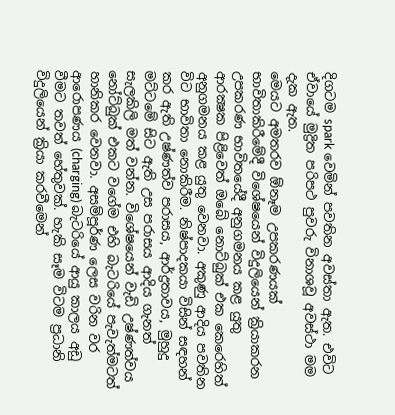දිගටම spark වෙමින් පවතින අවස්තා ඇත. එවිට ඒවායේ මුද්‍රිත පරිපථ පුවරු විනාශවූ අවස්ථා මම දැක ඇත.
මෙයට අමතරව ඕනෑම උපකරණයක් භාවිතාකිරීමේදී විශේෂයෙන් විදුලියෙන් ක්‍රියාකරන උපකරණ භාවිතයේදී අනුගමනය කළ යුතු ආරක්‍ෂක පිළිවෙත් ඔබේ නොට්බුක් එක කෙරෙහිත් අනුගමනය කළ යුතු වෙනවා. අකුණු ආදිය පවතින විට භාවිතා නොකිරීම. නිෂ්පාදකයා විසින් සඳහන් කර ඇති උෂ්ණත්ව පරාසය, ආර්ද්‍රතාවය, මුහුදු මට්ටමේ සිට ඇති උස පරාසය ආදිය ගැනත් සැලකිලි මත් වන්න. විශේෂයෙන් වැඩි උෂ්ණත්වය නෝට්බුක් එකට වගේම එහි බැටරියේ පැවැත්මටත් හානිකර වෙනවා. අසම්පූර්ණ ලෙස වරින වර ආරොපණය (charging) බැටරියේ ආයු කාලය අඩු වීමට තවත් හේතුවක්. හැකි සෑම විටම ප්‍රධානි විදුලියෙන් ක්‍රියා කරවීමෙන්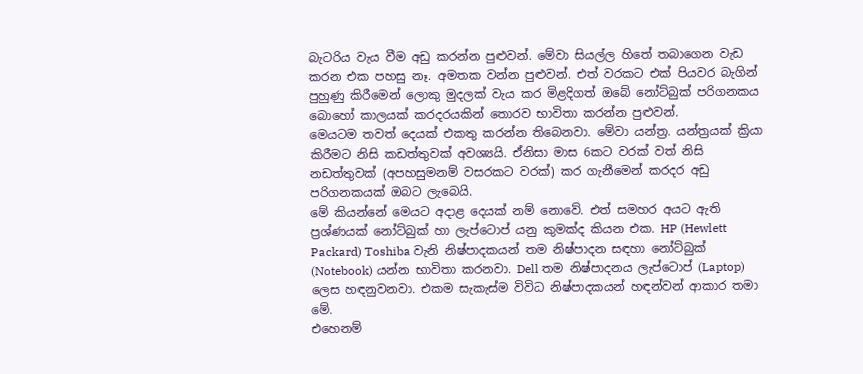බැටරිය වැය වීම අඩු කරන්න පුළුවන්. මේවා සියල්ල හිතේ තබාගෙන වැඩ කරන එක පහසු නෑ. අමතක වන්න පුළුවන්. එත් වරකට එක් පියවර බැගින් පුහුණු කිරීමෙන් ලොකු මුදලක් වැය කර මිළදිගත් ඔබේ නෝට්බුක් පරිගනකය බොහෝ කාලයක් කරදරයකින් තොරව භාවිතා කරන්න පුළුවන්.
මෙයටම තවත් දෙයක් එකතු කරන්න තිබෙනවා. මේවා යන්ත්‍ර. යන්ත්‍රයක් ක්‍රියා කිරීමට නිසි කඩත්තුවක් අවශ්‍යයි. ඒනිසා මාස 6කට වරක් වත් නිසි නඩත්තුවක් (අපහසුමනම් වසරකට වරක්) කර ගැනීමෙන් කරදර අඩු පරිගනකයක් ඔබට ලැබෙයි.
මේ කියන්නේ මෙයට අදාළ දෙයක් නම් නොවේ. එත් සමහර අයට ඇති ප්‍රශ්ණයක් නෝට්බුක් හා ලැප්ටොප් යනු කුමක්ද කියන එක. HP (Hewlett Packard) Toshiba වැනි නිෂ්පාදකයන් තම නිෂ්පාදන සඳහා නෝට්බුක් (Notebook) යන්න භාවිතා කරනවා. Dell තම නිෂ්පාදනය ලැප්ටොප් (Laptop) ලෙස හඳනුවනවා. එකම සැකැස්ම විවිධ නිෂ්පාදකයන් හඳන්වන් ආකාර තමා මේ.
එහෙනම්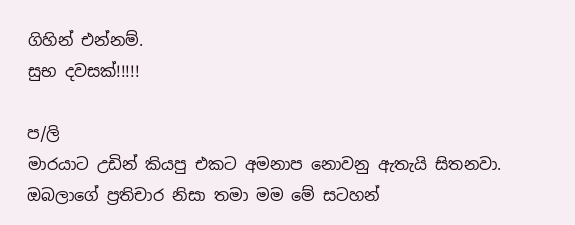ගිහින් එන්නම්.
සුභ දවසක්!!!!!

ප/ලි
මාරයාට උඩින් කියපු එකට අමනාප නොවනු ඇතැයි සිතනවා. ඔබලාගේ ප්‍රතිචාර නිසා තමා මම මේ සටහන්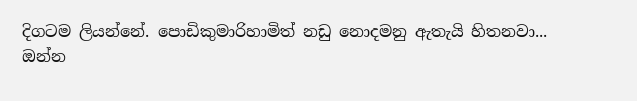දිගටම ලියන්නේ. පොඩිකුමාරිහාමිත් නඩු නොදමනු ඇතැයි හිතනවා...
ඔන්න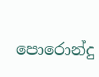පොරොන්දු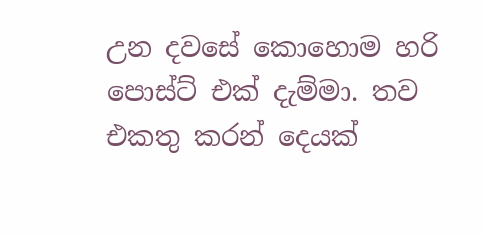උන දවසේ කොහොම හරි පොස්ට් එක් දැම්මා. තව එකතු කරන් දෙයක්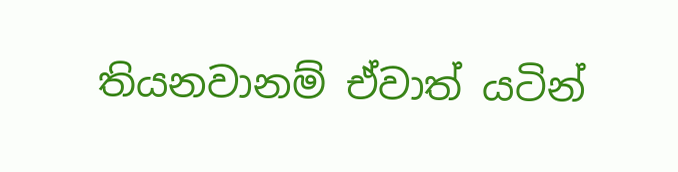තියනවානම් ඒවාත් යටින්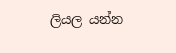ලියල යන්න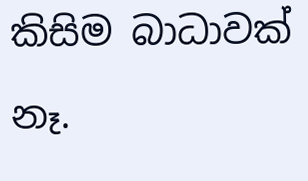කිසිම බාධාවක් නෑ.